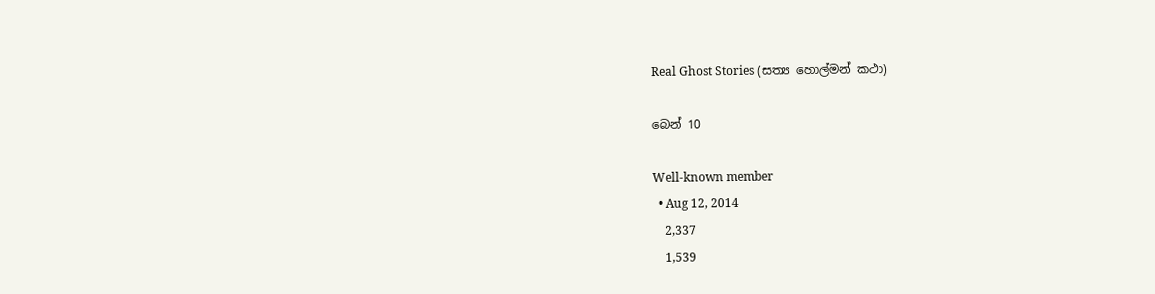Real Ghost Stories (සත්‍ය හොල්මන් කථා)

බෙන් 10

Well-known member
  • Aug 12, 2014
    2,337
    1,539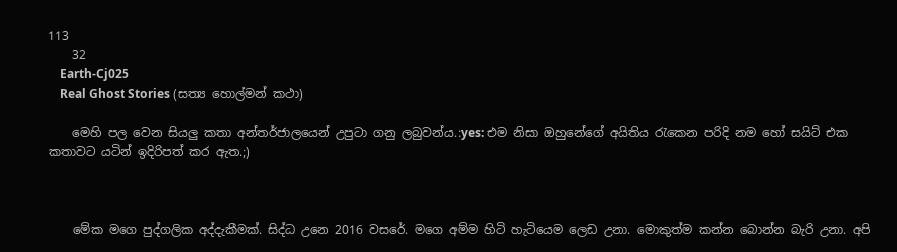113
    32
    Earth-Cj025
    Real Ghost Stories (සත්‍ය හොල්මන් කථා)

    මෙහි පල වෙන සියලු කතා අන්තර්ජාලයෙන් උපුටා ගනු ලබුවන්ය.:yes: එම නිසා ඔහුනේගේ අයිතිය රැකෙන පරිදි නම හෝ සයිට් එක කතාවට යටින් ඉදිරිපත් කර ඇත.;)



    මේක මගෙ පුද්ගලික අද්දැකීමක්. සිද්ධ උනෙ 2016 වසරේ. මගෙ අම්ම හිටි හැටියෙම ලෙඩ උනා. මොකුත්ම කන්න බොන්න බැරි උනා. අපි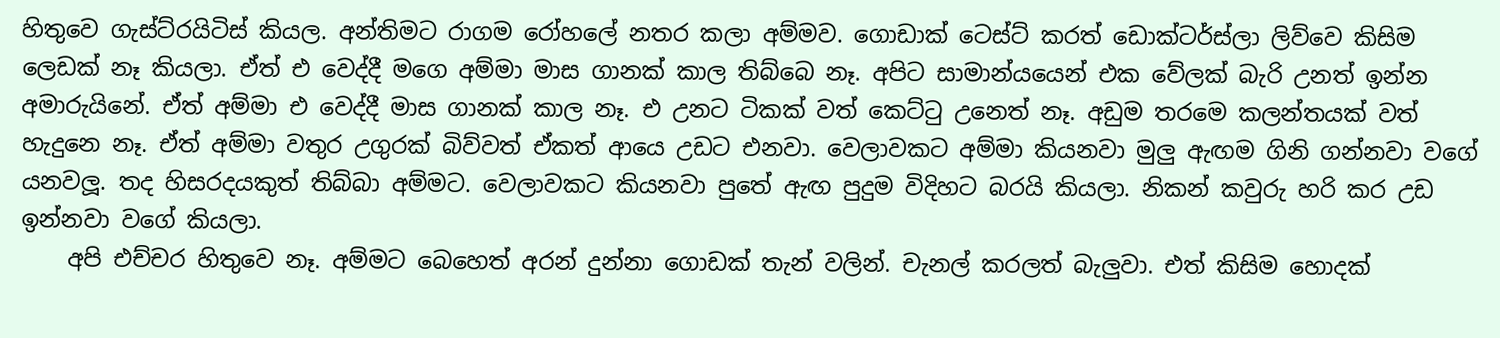හිතුවෙ ගැස්ට්රයිටිස් කියල. අන්තිමට රාගම රෝහලේ නතර කලා අම්මව. ගොඩාක් ටෙස්ට් කරත් ඩොක්ටර්ස්ලා ලිව්වෙ කිසිම ලෙඩක් නෑ කියලා. ඒත් එ වෙද්දී මගෙ අම්මා මාස ගානක් කාල තිබ්බෙ නෑ. අපිට සාමාන්යයෙන් එක වේලක් බැරි උනත් ඉන්න අමාරුයිනේ. ඒත් අම්මා එ වෙද්දී මාස ගානක් කාල නෑ. එ උනට ටිකක් වත් කෙට්ටු උනෙත් නෑ. අඩුම තරමෙ කලන්තයක් වත් හැදුනෙ නෑ. ඒත් අම්මා වතුර උගුරක් බිව්වත් ඒකත් ආයෙ උඩට එනවා. වෙලාවකට අම්මා කියනවා මුලු ඇඟම ගිනි ගන්නවා වගේ යනවලූ. තද හිසරදයකුත් තිබ්බා අම්මට. වෙලාවකට කියනවා පුතේ ඇඟ පුදුම විදිහට බරයි කියලා. නිකන් කවුරු හරි කර උඩ ඉන්නවා වගේ කියලා.
    අපි එච්චර හිතුවෙ නෑ. අම්මට බෙහෙත් අරන් දුන්නා ගොඩක් තැන් වලින්. චැනල් කරලත් බැලුවා. එත් කිසිම හොදක්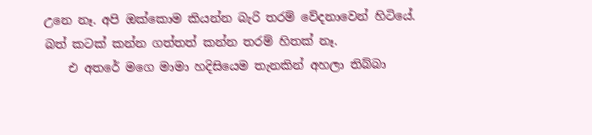උනෙ නෑ. අපි ඔක්කොම කියන්න බැරි තරම් වේදනාවෙන් හිටියේ. බත් කටක් කන්න ගත්තත් කන්න තරම් හිතක් නෑ.
    එ අතරේ මගෙ මාමා හදිසියෙම තැනකින් අහලා තිබ්බා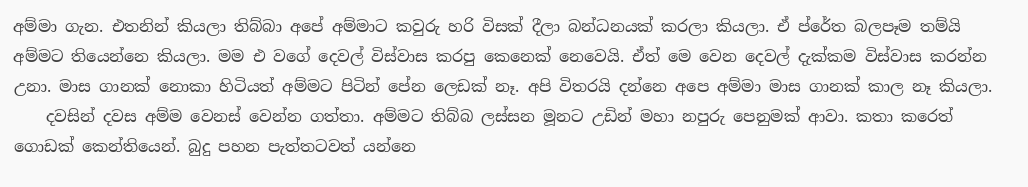අම්මා ගැන. එතනින් කියලා තිබ්බා අපේ අම්මාට කවුරු හරි විසක් දීලා බන්ධනයක් කරලා කියලා. ඒ ප්රේත බලපෑම තම්යි අම්මට තියෙන්නෙ කියලා. මම එ වගේ දෙවල් විස්වාස කරපු කෙනෙක් නෙවෙයි. ඒත් මෙ වෙන දෙවල් දැක්කම විස්වාස කරන්න උනා. මාස ගානක් නොකා හිටියත් අම්මට පිටින් පේන ලෙඩක් නෑ. අපි විතරයි දන්නෙ අපෙ අම්මා මාස ගානක් කාල නෑ කියලා.
    දවසින් දවස අම්ම වෙනස් වෙන්න ගත්තා. අම්මට තිබ්බ ලස්සන මූනට උඩින් මහා නපුරු පෙනුමක් ආවා. කතා කරෙත් ගොඩක් කෙන්තියෙන්. බුදු පහන පැත්තටවත් යන්නෙ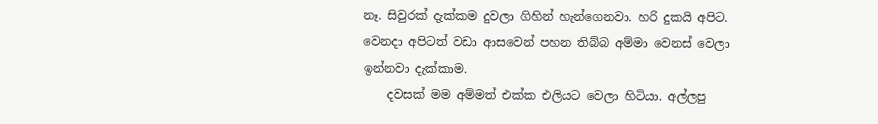නෑ. සිවුරක් දැක්කම දුවලා ගිහින් හැන්ගෙනවා. හරි දුකයි අපිට. වෙනදා අපිටත් වඩා ආසවෙන් පහන තිබ්බ අම්මා වෙනස් වෙලා ඉන්නවා දැක්කාම.
    දවසක් මම අම්මත් එක්ක එලියට වෙලා හිටියා. අල්ලපු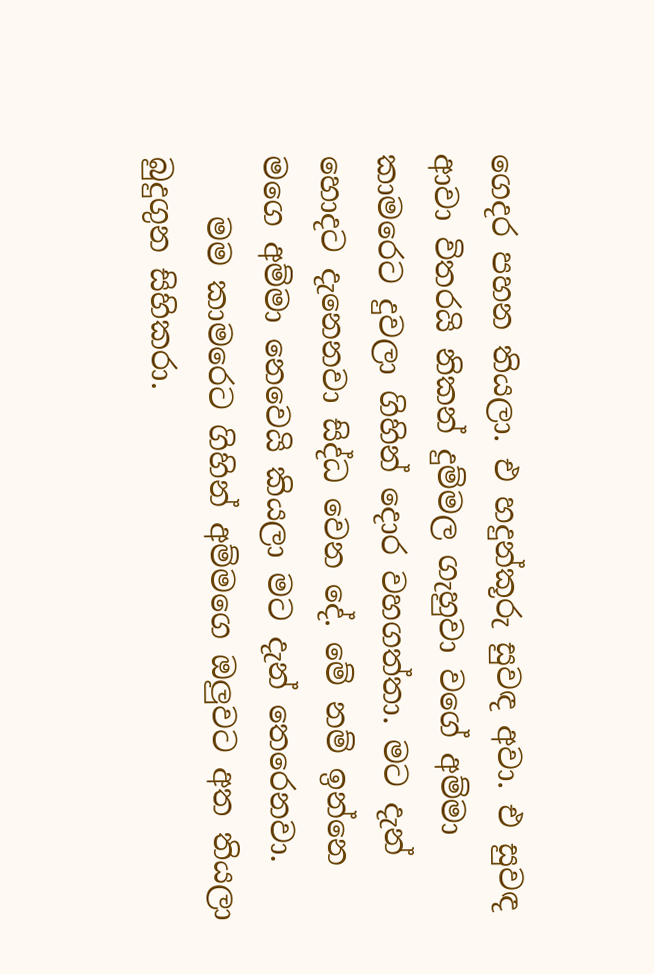ගෙදර පහන තියලා. එ හදුන්කූරු සුවඳ අවා. එ සුවඳ ආවා විතරයි නිකන් දුම්මල ගැහුවා වගේ අම්මා කාමරෙට දුවලා ගිහින් දොර වහගත්තා. මට දැන් හොදට දැනෙනවා සිද්ධ වෙන දේ. මේ නම් ඉන්නෙ මගෙ අම්මා නෙවෙයි කියලා මට දැන් තෙරෙනවා.
    මම කාමරෙට ගිහින් අම්මගෙ ඔලුවට අත තියලා බුදුගුන සිහිකරා.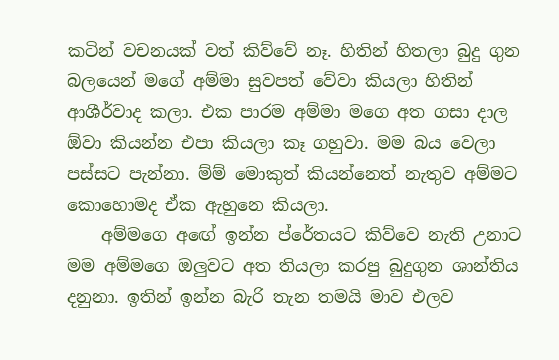කටින් වචනයක් වත් කිව්වේ නෑ. හිතින් හිතලා බුදු ගුන බලයෙන් මගේ අම්මා සුවපත් වේවා කියලා හිතින් ආශීර්වාද කලා. එක පාරම අම්මා මගෙ අත ගසා දාල ඕවා කියන්න එපා කියලා කෑ ගහුවා. මම බය වෙලා පස්සට පැන්නා. ම්ම් මොකුත් කියන්නෙත් නැතුව අම්මට කොහොමද ඒක ඇහුනෙ කියලා.
    අම්මගෙ අඟේ ඉන්න ප්රේතයට කිව්වෙ නැති උනාට මම අම්මගෙ ඔලුවට අත තියලා කරපු බුදුගුන ශාන්තිය දනුනා. ඉතින් ඉන්න බැරි තැන තමයි මාව එලව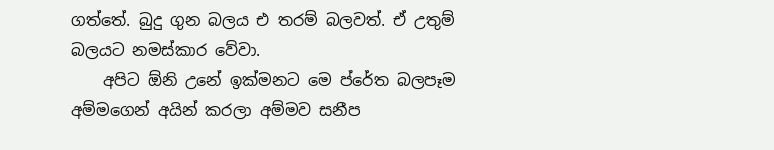ගත්තේ. බුදු ගුන බලය එ තරම් බලවත්. ඒ උතුම් බලයට නමස්කාර වේවා.
    අපිට ඕනි උනේ ඉක්මනට මෙ ප්රේත බලපෑම අම්මගෙන් අයින් කරලා අම්මව සනීප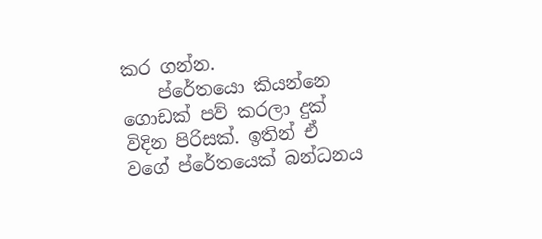කර ගන්න.
    ප්රේතයො කියන්නෙ ගොඩක් පව් කරලා දුක් විදින පිරිසක්. ඉතින් ඒ වගේ ප්රේතයෙක් බන්ධනය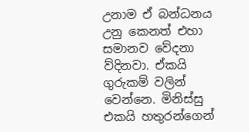උනාම ඒ බන්ධනය උනු කෙනත් එහා සමානව වේදනා ව්දිනවා. ඒකයි ගුරුකම් වලින් වෙන්නෙ. මිනිස්සු එකයි හතුරන්ගෙන්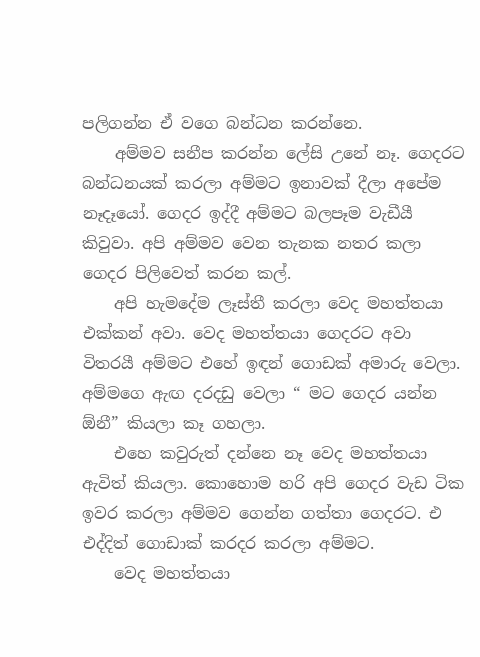පලිගන්න ඒ වගෙ බන්ධන කරන්නෙ.
    අම්මව සනීප කරන්න ලේසි උනේ නෑ. ගෙදරට බන්ධනයක් කරලා අම්මට ඉනාවක් දීලා අපේම නෑදෑයෝ. ගෙදර ඉද්දී අම්මට බලපෑම වැඩීයී කිවුවා. අපි අම්මව වෙන තැනක නතර කලා ගෙදර පිලිවෙත් කරන කල්.
    අපි හැමදේම ලෑස්තී කරලා වෙද මහත්තයා එක්කන් අවා. වෙද මහත්තයා ගෙදරට අවා විතරයී අම්මට එහේ ඉඳන් ගොඩක් අමාරු වෙලා. අම්මගෙ ඇඟ දරදඩු වෙලා “ මට ගෙදර යන්න ඕනී” කියලා කෑ ගහලා.
    එහෙ කවුරුත් දන්නෙ නෑ වෙද මහත්තයා ඇවිත් කියලා. කොහොම හරි අපි ගෙදර වැඩ ටික ඉවර කරලා අම්මව ගෙන්න ගත්තා ගෙදරට. එ එද්දිත් ගොඩාක් කරදර කරලා අම්මට.
    වෙද මහත්තයා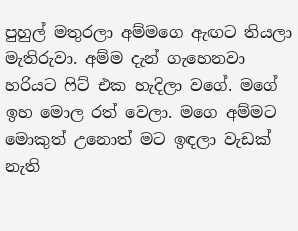පුහුල් මතුරලා අම්මගෙ ඇඟට තියලා මැතිරුවා. අම්ම දැන් ගැහෙනවා හරියට ෆිට් එක හැදිලා වගේ. මගේ ඉහ මොල රත් වෙලා. මගෙ අම්මට මොකුත් උනොත් මට ඉඳලා වැඩක් නැති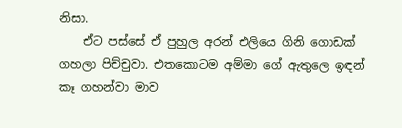නිසා.
    ඒට පස්සේ ඒ පුහුල අරන් එලියෙ ගිනි ගොඩක් ගහලා පිච්චුවා. එතකොටම අම්මා ගේ ඇතුලෙ ඉඳන් කෑ ගහන්වා මාව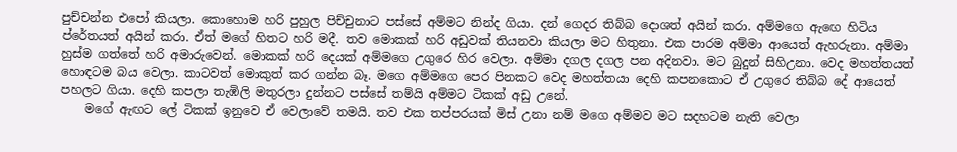පුච්චන්න එපෝ කියලා. කොහොම හරි පුහුල පිච්චුනාට පස්සේ අම්මට නින්ද ගියා. දන් ගෙදර තිබ්බ දොශත් අයින් කරා. අම්මගෙ ඇඟෙ හිටිය ප්රේතයත් අයින් කරා. ඒත් මගේ හිතට හරි මදී. තව මොකක් හරි අඩුවක් තියනවා කියලා මට හිතුනා. එක පාරම අම්මා ආයෙත් ඇහරුනා. අම්මා හුස්ම ගත්තේ හරි අමාරුවෙන්. මොකක් හරි දෙයක් අම්මගෙ උගුරෙ හිර වෙලා. අම්මා දගල දගල පන අදිනවා. මට බුදුන් සිහිඋනා. වෙද මහත්තයත් හොඳටම බය වෙලා. කාටවත් මොකුත් කර ගන්න බෑ. මගෙ අම්මගෙ පෙර පිනකට වෙද මහත්තයා දෙහි කපනකොට ඒ උගුරෙ තිබ්බ දේ ආයෙත් පහලට ගියා. දෙහි කපලා තැඹිලි මතුරලා දුන්නට පස්සේ තම්යි අම්මට ටිකක් අඩු උනේ.
    මගේ ඇඟට ලේ ටිකක් ඉනුවෙ ඒ වෙලාවේ තමයි. තව එක තප්පරයක් මිස් උනා නම් මගෙ අම්මව මට සදහටම නැති වෙලා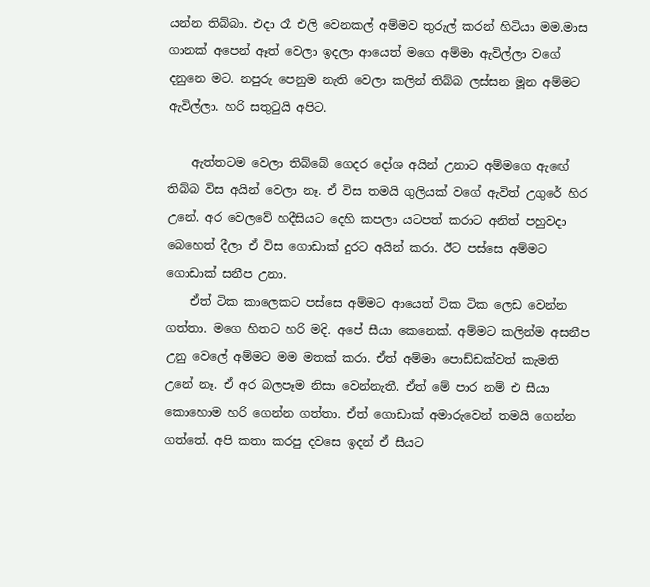යන්න තිබ්බා. එදා රෑ එලි වෙනකල් අම්මව තුරුල් කරන් හිටියා මම.මාස ගානක් අපෙන් ඈත් වෙලා ඉදලා ආයෙත් මගෙ අම්මා ඇවිල්ලා වගේ දනුනෙ මට. නපුරු පෙනුම නැති වෙලා කලින් තිබ්බ ලස්සන මූන අම්මට ඇවිල්ලා. හරි සතුටුයි අපිට.

    ඇත්තටම වෙලා තිබ්බේ ගෙදර දෝශ අයින් උනාට අම්මගෙ ඇඟේ තිබ්බ විස අයින් වෙලා නෑ. ඒ විස තමයි ගුලියක් වගේ ඇවිත් උගුරේ හිර උනේ. අර වෙලවේ හදීසියට දෙහි කපලා යටපත් කරාට අනිත් පහුවදා බෙහෙත් දීලා ඒ විස ගොඩාක් දුරට අයින් කරා. ඊට පස්සෙ අම්මට ගොඩාක් සනීප උනා.
    ඒත් ටික කාලෙකට පස්සෙ අම්මට ආයෙත් ටික ටික ලෙඩ වෙන්න ගත්තා. මගෙ හිතට හරි මදි. අපේ සීයා කෙනෙක්. අම්මට කලින්ම අසනීප උනු වෙලේ අම්මට මම මතක් කරා. ඒත් අම්මා පොඩ්ඩක්වත් කැමති උනේ නෑ. ඒ අර බලපෑම නිසා වෙන්නැතී. ඒත් මේ පාර නම් එ සීයා කොහොම හරි ගෙන්න ගත්තා. ඒත් ගොඩාක් අමාරුවෙන් තමයි ගෙන්න ගත්තේ. අපි කතා කරපු දවසෙ ඉදන් ඒ සීයට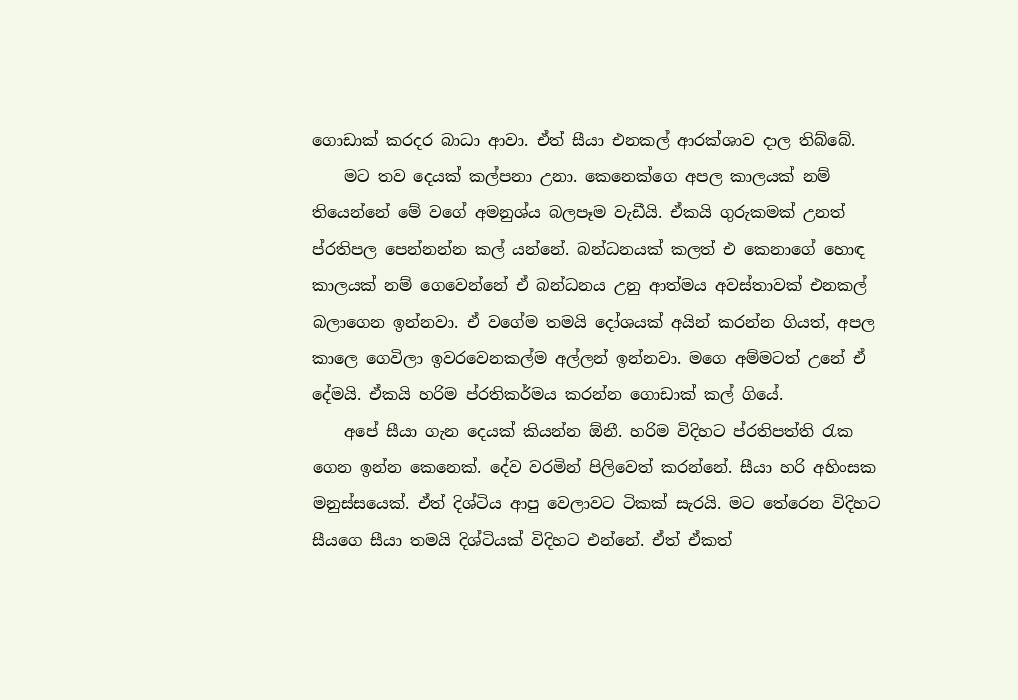ගොඩාක් කරදර බාධා ආවා. ඒත් සීයා එනකල් ආරක්ශාව දාල තිබ්බේ.
    මට තව දෙයක් කල්පනා උනා. කෙනෙක්ගෙ අපල කාලයක් නම් තියෙන්නේ මේ වගේ අමනුශ්ය බලපෑම වැඩීයි. ඒකයි ගුරුකමක් උනත් ප්රතිපල පෙන්නන්න කල් යන්නේ. බන්ධනයක් කලත් එ කෙනාගේ හොඳ කාලයක් නම් ගෙවෙන්නේ ඒ බන්ධනය උනු ආත්මය අවස්තාවක් එනකල් බලාගෙන ඉන්නවා. ඒ වගේම තමයි දෝශයක් අයින් කරන්න ගියත්, අපල කාලෙ ගෙවිලා ඉවරවෙනකල්ම අල්ලන් ඉන්නවා. මගෙ අම්මටත් උනේ ඒ දේමයි. ඒකයි හරිම ප්රතිකර්මය කරන්න ගොඩාක් කල් ගියේ.
    අපේ සීයා ගැන දෙයක් කියන්න ඕනී. හරිම විදිහට ප්රතිපත්ති රැක ගෙන ඉන්න කෙනෙක්. දේව වරමින් පිලිවෙත් කරන්නේ. සීයා හරි අහිංසක මනුස්සයෙක්. ඒත් දිශ්ටිය ආපු වෙලාවට ටිකක් සැරයි. මට තේරෙන විදිහට සීයගෙ සීයා තමයි දිශ්ටියක් විදිහට එන්නේ. ඒත් ඒකත්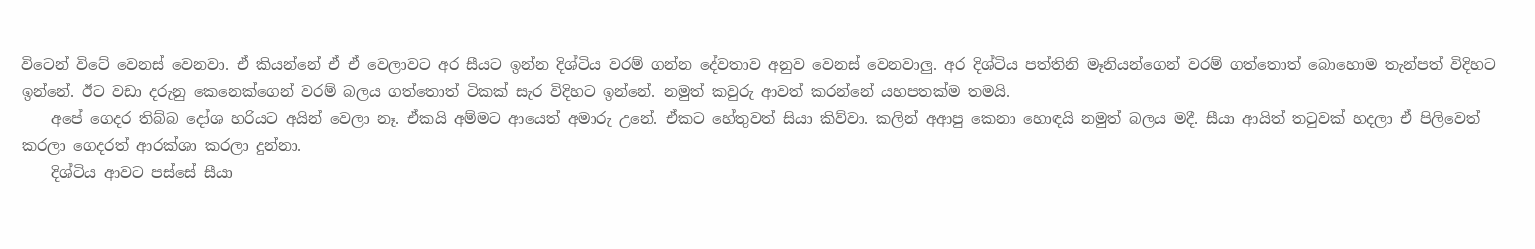විටෙන් විටේ වෙනස් වෙනවා. ඒ කියන්නේ ඒ ඒ වෙලාවට අර සීයට ඉන්න දිශ්ටිය වරම් ගන්න දේවතාව අනුව වෙනස් වෙනවාලු. අර දිශ්ටිය පත්තිනි මෑනියන්ගෙන් වරම් ගත්තොත් බොහොම තැන්පත් විදිහට ඉන්නේ. ඊට වඩා දරුනු කෙනෙක්ගෙන් වරම් බලය ගත්තොත් ටිකක් සැර විදිහට ඉන්නේ. නමුත් කවුරු ආවත් කරන්නේ යහපතක්ම තමයි.
    අපේ ගෙදර තිබ්බ දෝශ හරියට අයින් වෙලා නෑ. ඒකයි අම්මට ආයෙත් අමාරු උනේ. ඒකට හේතුවත් සියා කිව්වා. කලින් අආපු කෙනා හොඳයි නමුත් බලය මදී. සීයා ආයිත් තටුවක් හදලා ඒ පිලිවෙත් කරලා ගෙදරත් ආරක්ශා කරලා දුන්නා.
    දිශ්ටිය ආවට පස්සේ සීයා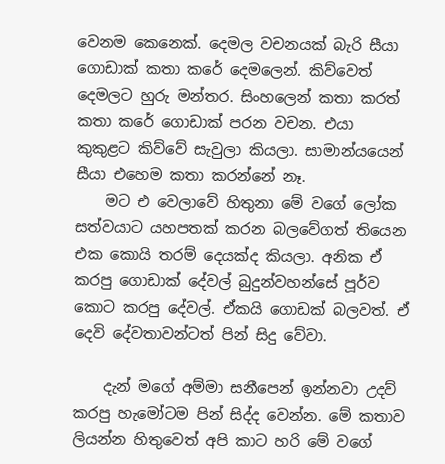වෙනම කෙනෙක්. දෙමල වචනයක් බැරි සීයා ගොඩාක් කතා කරේ දෙමලෙන්. කිව්වෙත් දෙමලට හුරු මන්තර. සිංහලෙන් කතා කරත් කතා කරේ ගොඩාක් පරන වචන. එයා කුකුළට කිව්වේ සැවුලා කියලා. සාමාන්යයෙන් සීයා එහෙම කතා කරන්නේ නෑ.
    මට එ වෙලාවේ හිතුනා මේ වගේ ලෝක සත්වයාට යහපතක් කරන බලවේගත් තියෙන එක කොයි තරම් දෙයක්ද කියලා. අනික ඒ කරපු ගොඩාක් දේවල් බුදුන්වහන්සේ පූර්ව කොට කරපු දේවල්. ඒකයි ගොඩක් බලවත්. ඒ දෙවි දේවතාවන්ටත් පින් සිදු වේවා.

    දැන් මගේ අම්මා සනීපෙන් ඉන්නවා උදව් කරපු හැමෝටම පින් සිද්ද වෙන්න. මේ කතාව ලියන්න හිතුවෙත් අපි කාට හරි මේ වගේ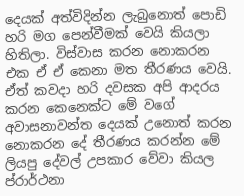දෙයක් අත්විදින්න ලැබුනොත් පොඩි හරි මග පෙන්වීමක් වෙයි කියලා හිතිලා. විස්වාස කරන නොකරන එක ඒ ඒ කෙනා මත තීරණය වෙයි. ඒත් කවදා හරි දවසක අපි ආදරය කරන කෙනෙක්ට මේ වගේ අවාසනාවන්ත දෙයක් උනොත් කරන නොකරන දේ තීරණය කරන්න මේ ලියපු දේවල් උපකාර වේවා කියල ප්රාර්ථනා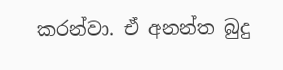කරන්වා. ඒ අනන්ත බුදු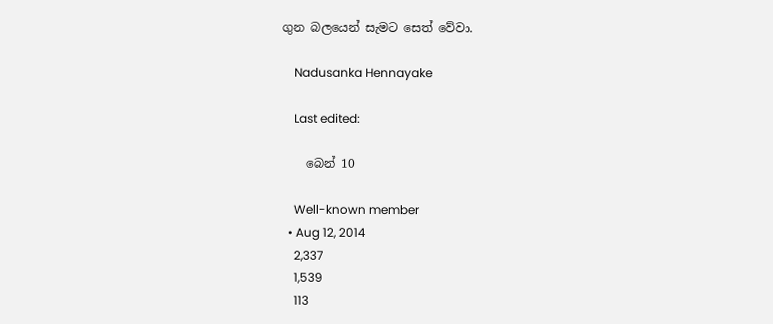ගුන බලයෙන් සැමට සෙත් වේවා.

    Nadusanka Hennayake

    Last edited:

    බෙන් 10

    Well-known member
  • Aug 12, 2014
    2,337
    1,539
    113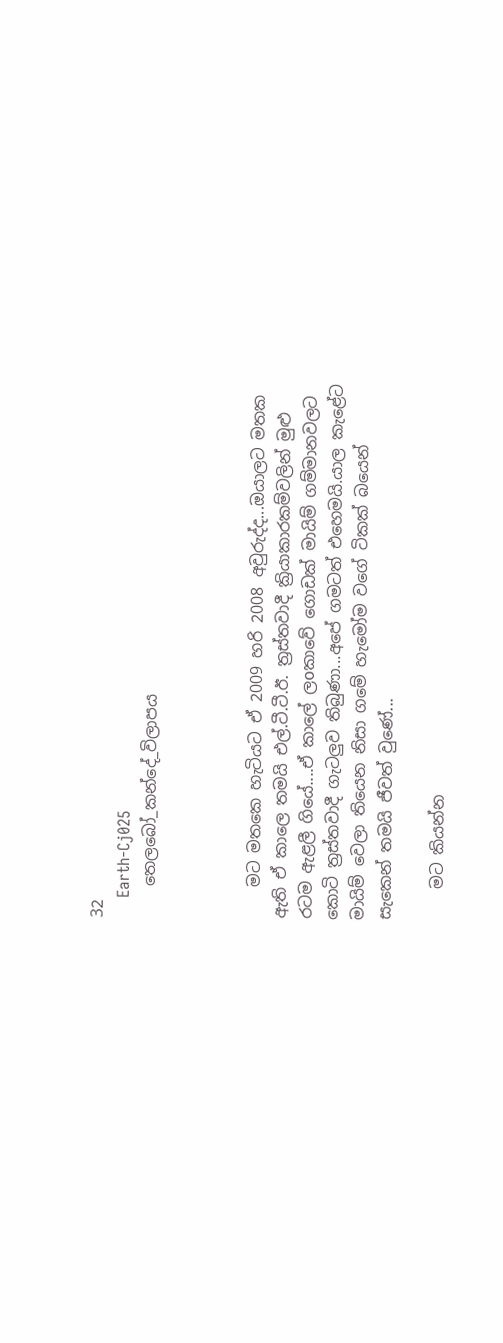32
    Earth-Cj025
    තෙලබෝ_කන්දේ_විලාපය



    මට මතකෙ හැටියට ඒ 2009 හරි 2008 අවුරුද්ද...ඔයාලට මතක ඇති ඒ කාලෙ තමයි එල්.ටී.ටී.ඊ. ත්‍රස්තවාදී ක්‍රියාකාරකම්වලින් මුළු රටම ඇළලී ගියේ....ඒ කාලේ ලoකාවේ ගොඩක් මායිම් ගම්මානවලට කොටි ත්‍රස්තවාදී ගැටලුව තිබුණා...අපේ ගමටත් එහෙමයි.යාල කැළේට මායිම් වෙලා තියෙන නිසා ගමේ හැමෝම වගේ ටිකක් බයෙන් සැකෙන් තමයි ජීවත් වුණේ...

    මට කියන්න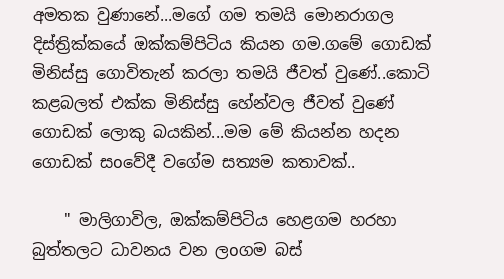අමතක වුණානේ...මගේ ගම තමයි මොනරාගල දිස්ත්‍රික්කයේ ඔක්කම්පිටිය කියන ගම.ගමේ ගොඩක් මිනිස්සු ගොවිතැන් කරලා තමයි ජීවත් වුණේ..කොටි කළබලත් එක්ක මිනිස්සු හේන්වල ජීවත් වුණේ ගොඩක් ලොකු බයකින්...මම මේ කියන්න හදන ගොඩක් සoවේදී වගේම සත්‍යම කතාවක්..

    " මාලිගාවිල, ඔක්කම්පිටිය හෙළගම හරහා බුත්තලට ධාවනය වන ලoගම බස්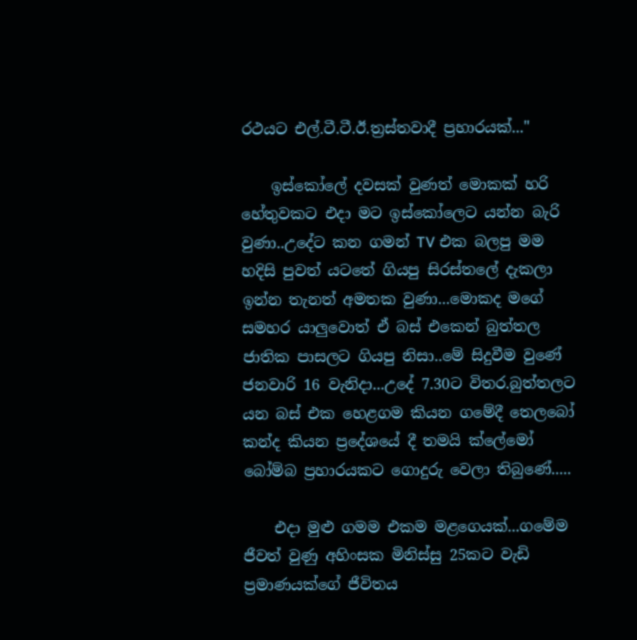රථයට එල්.ටී.ටී.ඊ.ත්‍රස්තවාදී ප්‍රහාරයක්..."

    ඉස්කෝලේ දවසක් වුණත් මොකක් හරි හේතුවකට එදා මට ඉස්කෝලෙට යන්න බැරි වුණා..උදේට කන ගමන් TV එක බලපු මම හදිසි පුවත් යටතේ ගියපු සිරස්තලේ දැකලා ඉන්න තැනත් අමතක වුණා...මොකද මගේ සමහර යාලුවොත් ඒ බස් එකෙන් බුත්තල ජාතික පාසලට ගියපු නිසා..මේ සිදුවීම වුණේ ජනවාරි 16 වැනිදා...උදේ 7.30ට විතර.බුත්තලට යන බස් එක හෙළගම කියන ගමේදී තෙලබෝ කන්ද කියන ප්‍රදේශයේ දී තමයි ක්ලේමෝ බෝම්බ ප්‍රහාරයකට ගොදුරු වෙලා තිබුණේ.....

    එදා මුළු ගමම එකම මළගෙයක්...ගමේම ජීවත් වුණු අහිංසක මිනිස්සු 25කට වැඩි ප්‍රමාණයක්ගේ ජීවිතය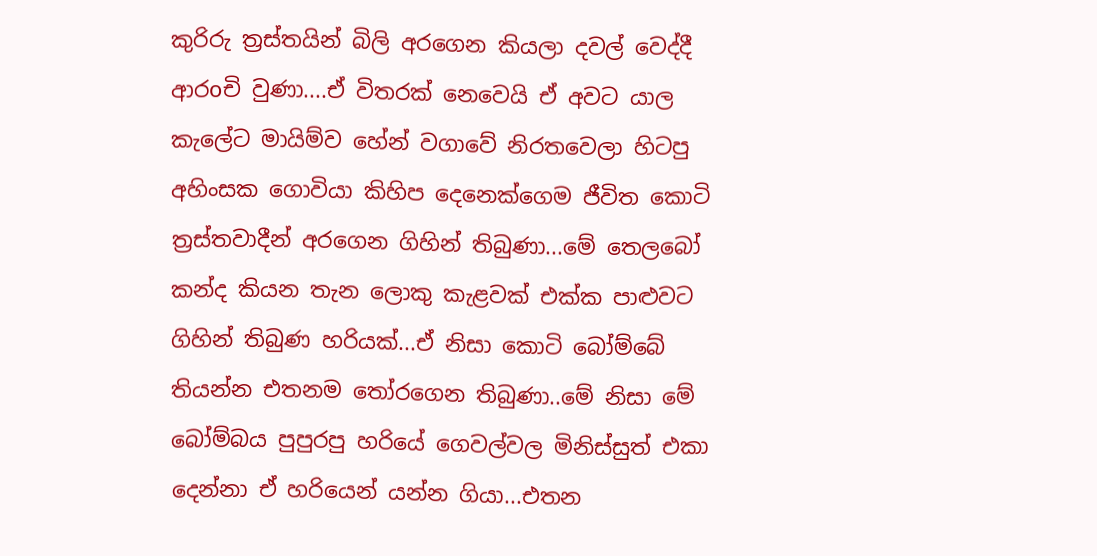කුරිරු ත්‍රස්තයින් බිලි අරගෙන කියලා දවල් වෙද්දී ආරoචි වුණා....ඒ විතරක් නෙවෙයි ඒ අවට යාල කැලේට මායිම්ව හේන් වගාවේ නිරතවෙලා හිටපු අහිංසක ගොවියා කිහිප දෙනෙක්ගෙම ජීවිත කොටි ත්‍රස්තවාදීන් අරගෙන ගිහින් තිබුණා...මේ තෙලබෝ කන්ද කියන තැන ලොකු කැළවක් එක්ක පාළුවට ගිහින් තිබුණ හරියක්...ඒ නිසා කොටි බෝම්බේ තියන්න එතනම තෝරගෙන තිබුණා..මේ නිසා මේ බෝම්බය පුපුරපු හරියේ ගෙවල්වල මිනිස්සුත් එකා දෙන්නා ඒ හරියෙන් යන්න ගියා...එතන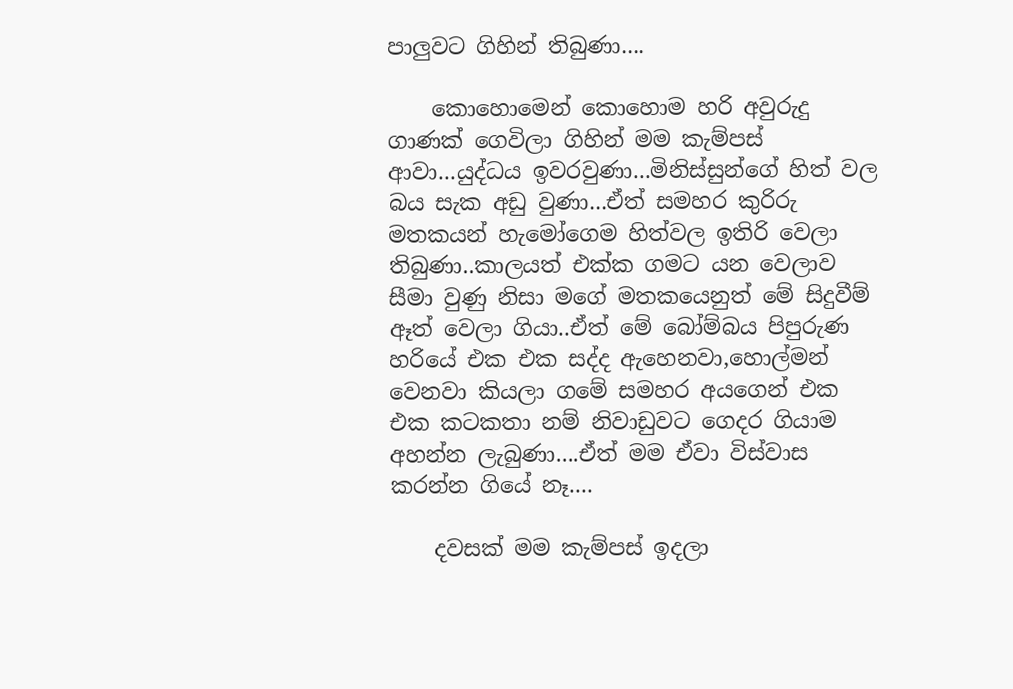පාලුවට ගිහින් තිබුණා....

    කොහොමෙන් කොහොම හරි අවුරුදු ගාණක් ගෙවිලා ගිහින් මම කැම්පස් ආවා...යුද්ධය ඉවරවුණා...මිනිස්සුන්ගේ හිත් වල බය සැක අඩු වුණා...ඒත් සමහර කුරිරු මතකයන් හැමෝගෙම හිත්වල ඉතිරි වෙලා තිබුණා..කාලයත් එක්ක ගමට යන වෙලාව සීමා වුණු නිසා මගේ මතකයෙනුත් මේ සිදුවීම් ඈත් වෙලා ගියා..ඒත් මේ බෝම්බය පිපුරුණ හරියේ එක එක සද්ද ඇහෙනවා,හොල්මන් වෙනවා කියලා ගමේ සමහර අයගෙන් එක එක කටකතා නම් නිවාඩුවට ගෙදර ගියාම අහන්න ලැබුණා....ඒත් මම ඒවා විස්වාස කරන්න ගියේ නෑ....

    දවසක් මම කැම්පස් ඉදලා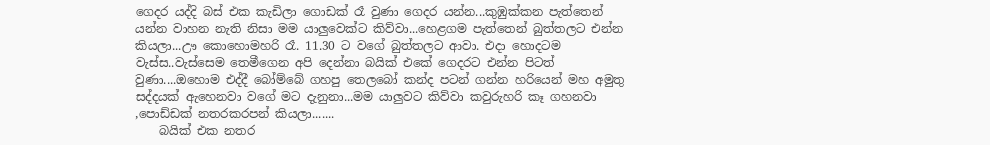ගෙදර යද්දි බස් එක කැඩිලා ගොඩක් රෑ වුණා ගෙදර යන්න...කුඹුක්කන පැත්තෙන් යන්න වාහන නැති නිසා මම යාලුවෙක්ට කිව්වා...හෙළගම පැත්තෙන් බුත්තලට එන්න කියලා...ඌ කොහොමහරි රෑ. 11.30 ට වගේ බුත්තලට ආවා. එදා හොදටම වැස්ස..වැස්සෙම තෙමීගෙන අපි දෙන්නා බයික් එකේ ගෙදරට එන්න පිටත් වුණා....ඔහොම එද්දී බෝම්බේ ගහපු තෙලබෝ කන්ද පටන් ගන්න හරියෙන් මහ අමුතු සද්දයක් ඇහෙනවා වගේ මට දැනුනා...මම යාලුවට කිව්වා කවුරුහරි කෑ ගහනවා ,පොඩ්ඩක් නතරකරපන් කියලා.......
    බයික් එක නතර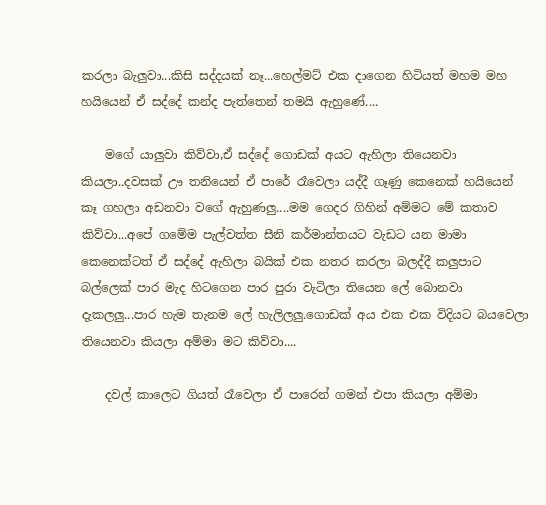කරලා බැලුවා...කිසි සද්දයක් නෑ...හෙල්මට් එක දාගෙන හිටියත් මහම මහ හයියෙන් ඒ සද්දේ කන්ද පැත්තෙන් තමයි ඇහුණේ....

    මගේ යාලුවා කිව්වා,ඒ සද්දේ ගොඩක් අයට ඇහිලා තියෙනවා කියලා..දවසක් ඌ තනියෙන් ඒ පාරේ රෑවෙලා යද්දී ගෑණු කෙනෙක් හයියෙන් කෑ ගහලා අඩනවා වගේ ඇහුණලු....මම ගෙදර ගිහින් අම්මට මේ කතාව කිව්වා...අපේ ගමේම පැල්වත්ත සීනි කර්මාන්තයට වැඩට යන මාමා කෙනෙක්ටත් ඒ සද්දේ ඇහිලා බයික් එක නතර කරලා බලද්දී කලුපාට බල්ලෙක් පාර මැද හිටගෙන පාර පුරා වැටිලා තියෙන ලේ බොනවා දැකලලු...පාර හැම තැනම ලේ හැලිලලු.ගොඩක් අය එක එක විදියට බයවෙලා තියෙනවා කියලා අම්මා මට කිව්වා....

    දවල් කාලෙට ගියත් රෑවෙලා ඒ පාරෙන් ගමන් එපා කියලා අම්මා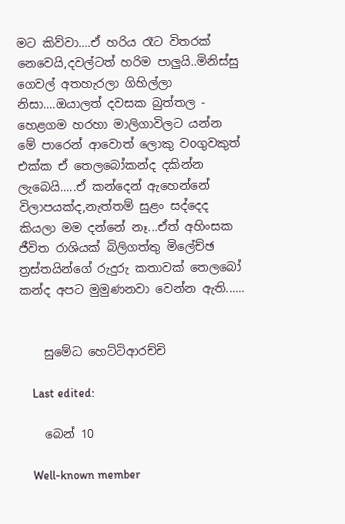මට කිව්වා....ඒ හරිය රෑට විතරක් නෙවෙයි,දවල්ටත් හරිම පාලුයි..මිනිස්සු ගෙවල් අතහැරලා ගිහිල්ලා නිසා....ඔයාලත් දවසක බුත්තල - හෙළගම හරහා මාලිගාවිලට යන්න මේ පාරෙන් ආවොත් ලොකු වoගුවකුත් එක්ක ඒ තෙලබෝකන්ද දකින්න ලැබෙයි.....ඒ කන්දෙන් ඇහෙන්නේ විලාපයක්ද,නැත්තම් සුළං සද්දෙද කියලා මම දන්නේ නෑ...ඒත් අහිංසක ජීවිත රාශියක් බිලිගත්තු මිලේච්ඡ ත්‍රස්තයින්ගේ රුදුරු කතාවක් තෙලබෝ කන්ද අපට මුමුණනවා වෙන්න ඇති......


    සුමේධ හෙට්ටිආරච්චි

    Last edited:

    බෙන් 10

    Well-known member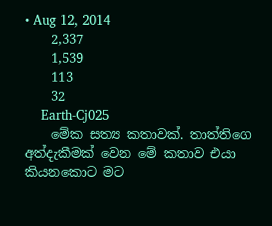• Aug 12, 2014
    2,337
    1,539
    113
    32
    Earth-Cj025
    මේක සත්‍ය කතාවක්. තාත්තිගෙ අත්දැකීමක් වෙන මේ කතාව එයා කියනකොට මට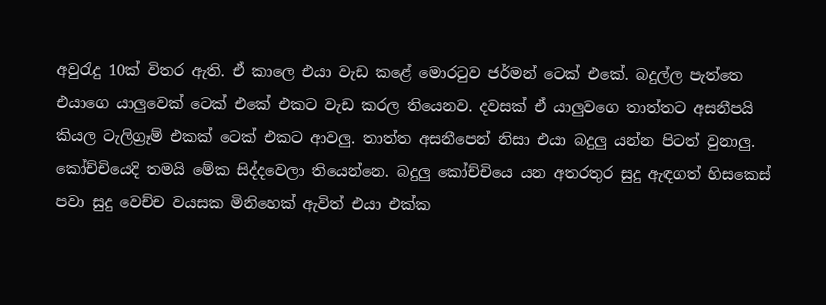අවුරැදු 10ක් විතර ඇති. ඒ කාලෙ එයා වැඩ කළේ මොරටුව ජර්මන් ටෙක් එකේ. බදුල්ල පැත්තෙ එයාගෙ යාලුවෙක් ටෙක් එකේ එකට වැඩ කරල තියෙනව. දවසක් ඒ යාලුවගෙ තාත්තට අසනීපයි කියල ටැලිග්‍රෑම් එකක් ටෙක් එකට ආවලු. තාත්ත අසනීපෙන් නිසා එයා බදුලු යන්න පිටත් වුනාලු. කෝච්චියෙදි තමයි මේක සිද්දවෙලා තියෙන්නෙ. බදුලු කෝච්චියෙ යන අතරතුර සුදු ඇඳගත් හිසකෙස් පවා සුදු වෙච්ච වයසක මිනිහෙක් ඇවිත් එයා එක්ක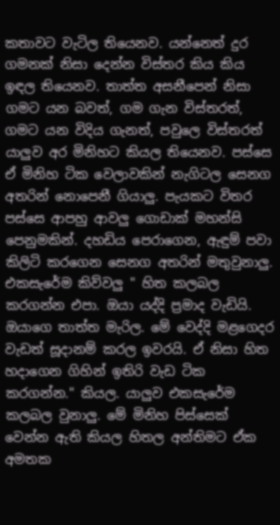කතාවට වැටිල තියෙනව. යන්නෙත් දුර ගමනක් නිසා දෙන්න විස්තර කිය කිය ඉඳල තියෙනව. තාත්ත අසනීපෙන් නිසා ගමට යන බවත්, ගම ගැන විස්තරත්, ගමට යන විදිය ගැනත්, පවුලෙ විස්තරත් යාලුව අර මිනිහට කියල තියෙනව. පස්සෙ ඒ මිනිහ ටික වෙලාවකින් නැගිටල සෙනග අතරින් නොපෙනී ගියාලු. පැයකට විතර පස්සෙ ආපහු ආවලු ගොඩාක් මහන්සි පෙනුමකින්. දහඩිය පෙරාගෙන, ඇඳුම් පවා කිලිටි කරගෙන සෙනග අතරින් මතුවුනාලු. එකසැරේම කිව්වලු " හිත කලබල කරගන්න එපා. ඔයා යද්දි ප්‍රමාද වැඩියි. ඔයාගෙ තාත්ත මැරිල. මේ වෙද්දි මළගෙදර වැඩත් සූදානම් කරල ඉවරයි. ඒ නිසා හිත හදාගෙන ගිහින් ඉතිරි වැඩ ටික කරගන්න." කියල. යාලුව එකසැරේම කලබල වුනාලු. මේ මිනිහ පිස්සෙක් වෙන්න ඇති කියල හිතල අන්තිමට ඒක අමතක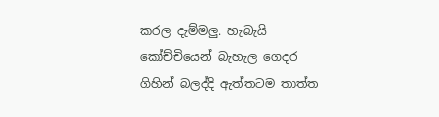කරල දැම්මලු. හැබැයි කෝච්චියෙන් බැහැල ගෙදර ගිහින් බලද්දි ඇත්තටම තාත්ත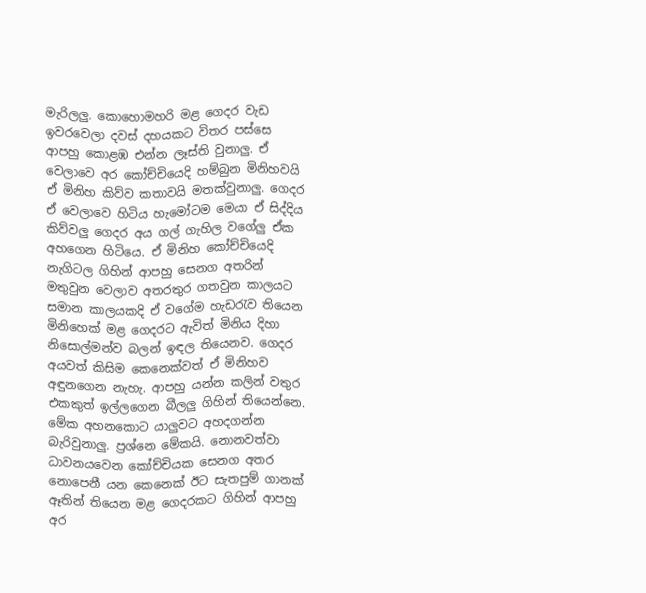මැරිලලු. කොහොමහරි මළ ගෙදර වැඩ ඉවරවෙලා දවස් දහයකට විතර පස්සෙ ආපහු කොළඹ එන්න ලෑස්ති වුනාලු. ඒ වෙලාවෙ අර කෝච්චියෙදි හම්බුන මිනිහවයි ඒ මිනිහ කිව්ව කතාවයි මතක්වුනාලු. ගෙදර ඒ වෙලාවෙ හිටිය හැමෝටම මෙයා ඒ සිද්දිය කිව්වලු ගෙදර අය ගල් ගැහිල වගේලු ඒක අහගෙන හිටියෙ. ඒ මිනිහ කෝච්චියෙදි නැගිටල ගිහින් ආපහු සෙනග අතරින් මතුවුන වෙලාව අතරතුර ගතවුන කාලයට සමාන කාලයකදි ඒ වගේම හැඩරැව තියෙන මිනිහෙක් මළ ගෙදරට ඇවිත් මිනිය දිහා නිසොල්මන්ව බලන් ඉඳල තියෙනව. ගෙදර අයවත් කිසිම කෙනෙක්වත් ඒ මිනිහව අඳුනගෙන නැහැ. ආපහු යන්න කලින් වතුර එකකුත් ඉල්ලගෙන බීලලු ගිහින් තියෙන්නෙ. මේක අහනකොට යාලුවට අහදගන්න බැරිවුනාලු. ප්‍රශ්නෙ මේකයි. නොනවත්වා ධාවනයවෙන කෝච්චියක සෙනග අතර නොපෙනී යන කෙනෙක් ඊට සැතපුම් ගානක් ඈතින් තියෙන මළ ගෙදරකට ගිහින් ආපහු අර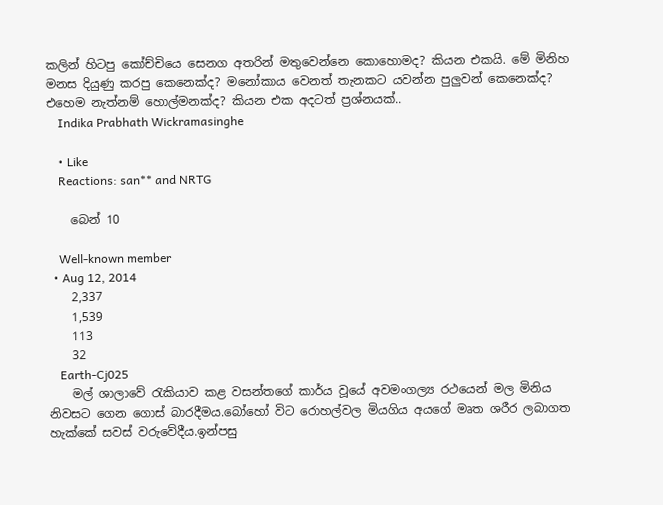කලින් හිටපු කෝච්චියෙ සෙනග අතරින් මතුවෙන්නෙ කොහොමද? කියන එකයි. මේ මිනිහ මනස දියුණු කරපු කෙනෙක්ද? මනෝකාය වෙනත් තැනකට යවන්න පුලුවන් කෙනෙක්ද? එහෙම නැත්නම් හොල්මනක්ද? කියන එක අදටත් ප්‍රශ්නයක්..
    Indika Prabhath Wickramasinghe

    • Like
    Reactions: san** and NRTG

    බෙන් 10

    Well-known member
  • Aug 12, 2014
    2,337
    1,539
    113
    32
    Earth-Cj025
    මල් ශාලාවේ රැකියාව කළ වසන්තගේ කාර්ය වූයේ අවමංගල්‍ය රථයෙන් මල මිනිය නිවසට ගෙන ගොස් බාරදීමය.බෝහෝ විට රොහල්වල මියගිය අයගේ මෘත ශරීර ලබාගත හැක්කේ සවස් වරුවේදීය.ඉන්පසු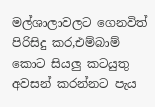මල්ශාලාවලට ගෙනවිත් පිරිසිදු කර,එම්බාම් කොට සියලු කටයුතු අවසන් කරන්නට පැය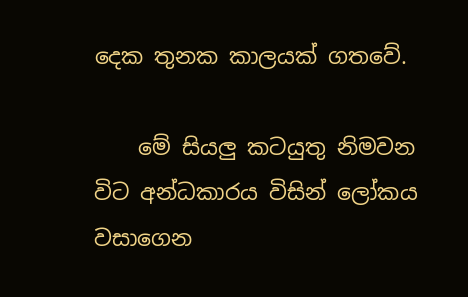දෙක තුනක කාලයක් ගතවේ.

    මේ සියලු කටයුතු නිමවන විට අන්ධකාරය විසින් ලෝකය වසාගෙන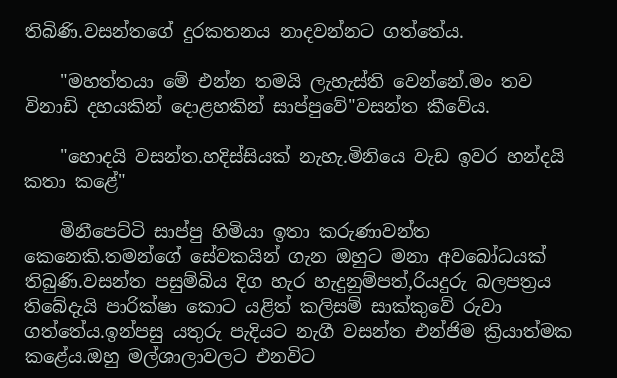තිබිණි.වසන්තගේ දුරකතනය නාදවන්නට ගත්තේය.

    "මහත්තයා මේ එන්න තමයි ලැහැස්ති වෙන්නේ.මං තව විනාඩි දහයකින් දොළහකින් සාප්පුවේ"වසන්‍ත කීවේය.

    "හොදයි වසන්ත.හදිස්සියක් නැහැ.මිනියෙ වැඩ ඉවර හන්දයි කතා කළේ"

    මිනීපෙට්ටි සාප්පු හිමියා ඉතා කරුණාවන්ත කෙනෙකි.තමන්ගේ සේවකයින් ගැන ඔහුට මනා අවබෝධයක් තිබුණි.වසන්ත පසුම්බිය දිග හැර හැදුනුම්පත්,රියදුරු බලපත්‍රය තිබේදැයි පාරික්ෂා කොට යළිත් කලිසම් සාක්කුවේ රුවා ගත්තේය.ඉන්පසු යතුරු පැදියට නැගී වසන්ත එන්ජිම ක්‍රියාත්මක කළේය.ඔහු මල්ශාලාවලට එනවිට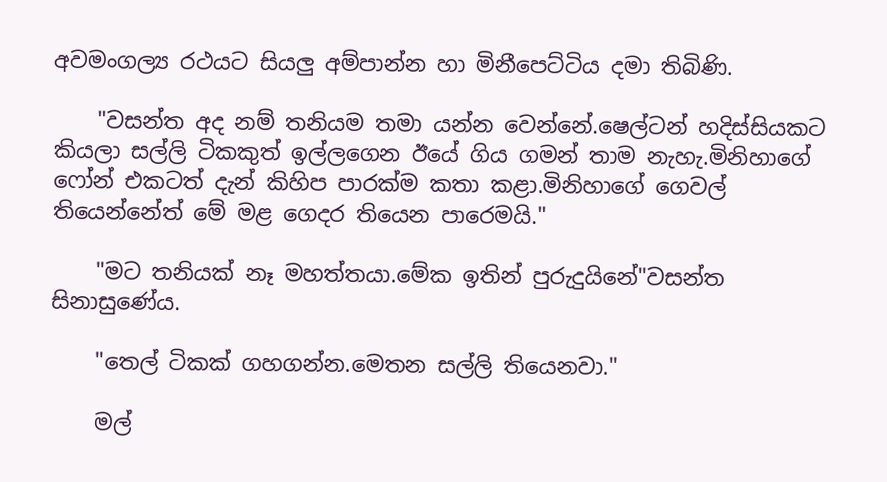අවමංගල්‍ය රථයට සියලු අම්පාන්න හා මිනීපෙට්ටිය දමා තිබිණි.

    "වසන්ත අද නම් තනියම තමා යන්න වෙන්නේ.ෂෙල්ටන් හදිස්සියකට කියලා සල්ලි ටිකකුත් ඉල්ලගෙන ඊයේ ගිය ගමන් තාම නැහැ.මිනිහාගේ ෆෝන් එකටත් දැන් කිහිප පාරක්ම කතා කළා.මිනිහාගේ ගෙවල් තියෙන්නේත් මේ මළ ගෙදර තියෙන පාරෙමයි."

    "මට තනියක් නෑ මහත්තයා.මේක ඉතින් පුරුදුයිනේ"වසන්ත සිනාසුණේය.

    "තෙල් ටිකක් ගහගන්න.මෙතන සල්ලි තියෙනවා."

    මල්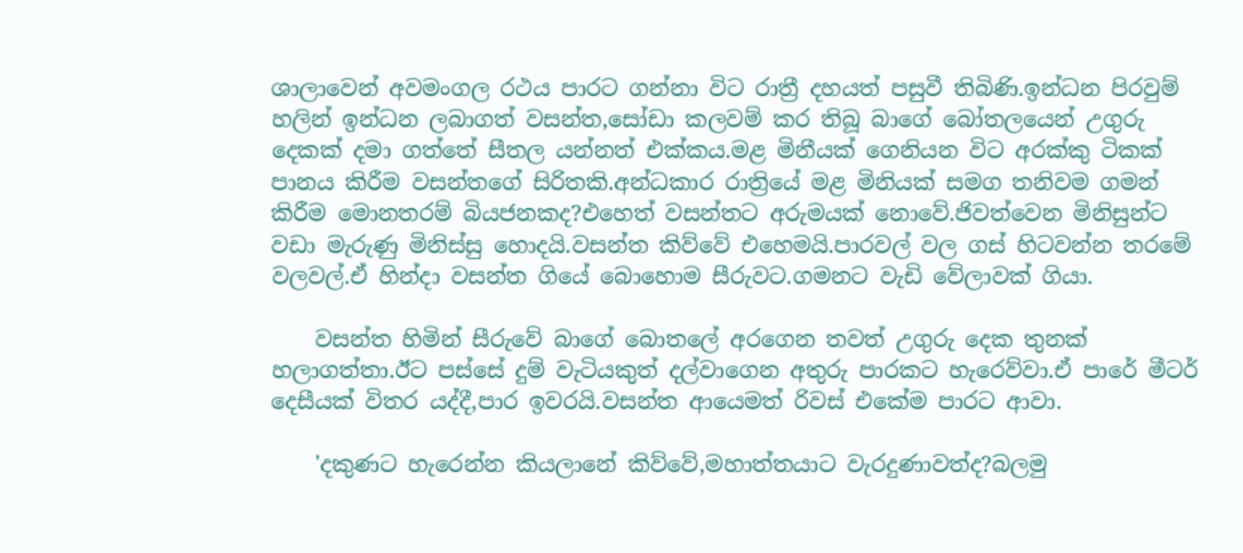ශාලාවෙන් අවමංගල රථය පාරට ගන්නා විට රාත්‍රී දහයත් පසුවී තිබිණි.ඉන්ධන පිරවුම් හලින් ඉන්ධන ලබාගත් වසන්ත,සෝඩා කලවම් කර තිබූ බාගේ බෝතලයෙන් උගුරු දෙකක් දමා ගත්තේ සීතල යන්නත් එක්කය.මළ මිනීයක් ගෙනියන විට අරක්කු ටිකක් පානය කිරීම වසන්තගේ සිරිතකි.අන්ධකාර රාත්‍රියේ මළ මිනියක් සමග තනිවම ගමන් කිරීම මොනතරම් බියජනකද?එහෙත් වසන්තට අරුමයක් නොවේ.ජිවත්වෙන මිනිසුන්ට වඩා මැරුණු මිනිස්සු හොදයි.වසන්‍ත කිව්වේ එහෙමයි.පාරවල් වල ගස් හිටවන්න තරමේ වලවල්.ඒ හින්දා වසන්ත ගියේ බොහොම සීරුවට.ගමනට වැඩි වේලාවක් ගියා.

    වසන්ත හිමින් සීරුවේ බාගේ බොතලේ අරගෙන තවත් උගුරු දෙක තුනක් හලාගත්තා.ඊට පස්සේ දුම් වැටියකුත් දල්වාගෙන අතුරු පාරකට හැරෙව්වා.ඒ පාරේ මීටර් දෙසීයක් විතර යද්දී,පාර ඉවරයි.වසන්ත ආයෙමත් රිවස් එකේම පාරට ආවා.

    'දකුණට හැරෙන්න කියලානේ කිව්වේ,මහාත්තයාට වැරදුණාවත්ද?බලමු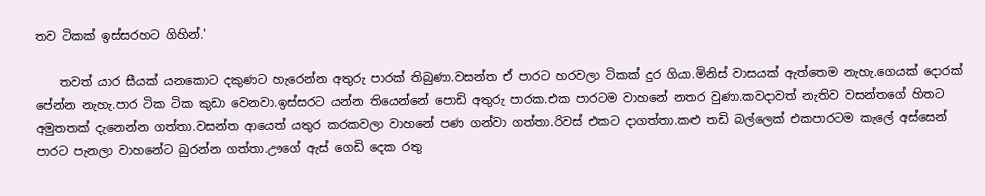තව ටිකක් ඉස්සරහට ගිහින්.'

    තවත් යාර සීයක් යනකොට දකුණට හැරෙන්න අතුරු පාරක් තිබුණා.වසන්ත ඒ පාරට හරවලා ටිකක් දුර ගියා.මිනිස් වාසයක් ඇත්තෙම නැහැ.ගෙයක් දොරක් පේන්න නැහැ.පාර ටික ටික කුඩා වෙනවා.ඉස්සරට යන්න තියෙන්නේ පොඩි අතුරු පාරක.එක පාරටම වාහනේ නතර වුණා.කවදාවත් නැතිව වසන්තගේ හිතට අමුතතක් දැනෙන්න ගත්තා.වසන්ත ආයෙත් යතුර කරකවලා වාහනේ පණ ගන්වා ගත්තා.රිවස් එකට දාගත්‍තා.කළු තඩි බල්ලෙක් එකපාරටම කැලේ අස්සෙන් පාරට පැනලා වාහනේට බුරන්න ගත්තා.ඌගේ ඇස් ගෙඩි දෙක රතු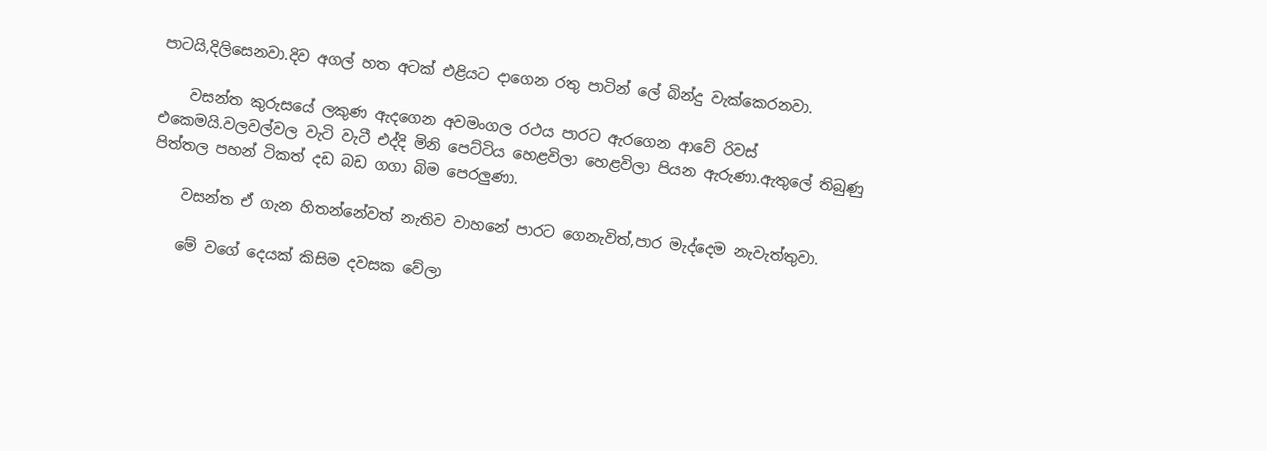පාටයි,දිලිසෙනවා.දිව අගල් හත අටක් එළියට දාගෙන රතු පාටින් ලේ බින්දු වැක්කෙරනවා.

    වසන්ත කුරුසයේ ලකුණ ඇදගෙන අවමංගල රථය පාරට ඇරගෙන ආවේ රිවස් එකෙමයි.වලවල්වල වැටි වැටී එද්දි මිනි පෙට්ටිය හෙළවිලා හෙළවිලා පියන ඇරුණා.ඇතුලේ තිබුණු පිත්තල පහන් ටිකත් දඩ බඩ ගගා බිම පෙරලුණා.

    වසන්ත ඒ ගැන හිතන්නේවත් නැතිව වාහනේ පාරට ගෙනැවිත්,පාර මැද්දෙම නැවැත්තුවා.

    මේ වගේ දෙයක් කිසිම දවසක වේලා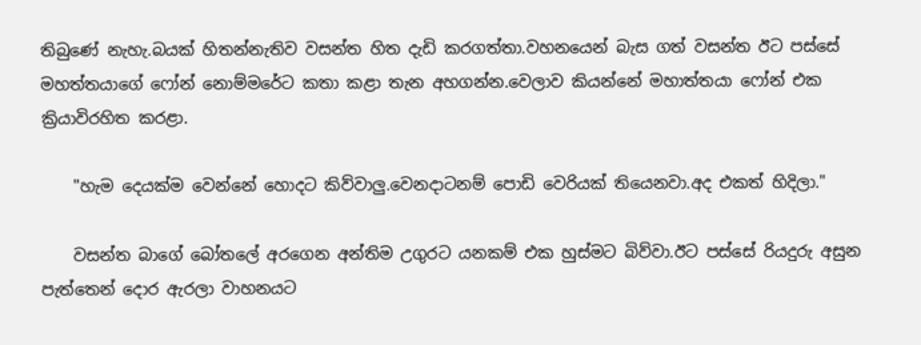තිබුණේ නැහැ.බයක් හිතන්නැතිව වසන්ත හිත දැඩි කරගත්තා.වහනයෙන් බැස ගත් වසන්ත ඊට පස්සේ මහත්තයාගේ ෆෝන් නොම්මරේට කතා කළා තැන අහගන්න.වෙලාව කියන්නේ මහාත්තයා ෆෝන් එක ක්‍රියාවිරහිත කරළා.

    "හැම දෙයක්ම වෙන්නේ හොදට කිව්වාලු.වෙනදාටනම් පොඩි වෙරියක් තියෙනවා.අද එකත් හිදිලා."

    වසන්ත බාගේ බෝතලේ අරගෙන අන්තිම උගුරට යනකම් එක හුස්මට බිව්වා.ඊට පස්සේ රියදුරු අසුන පැත්තෙන් දොර ඇරලා වාහනයට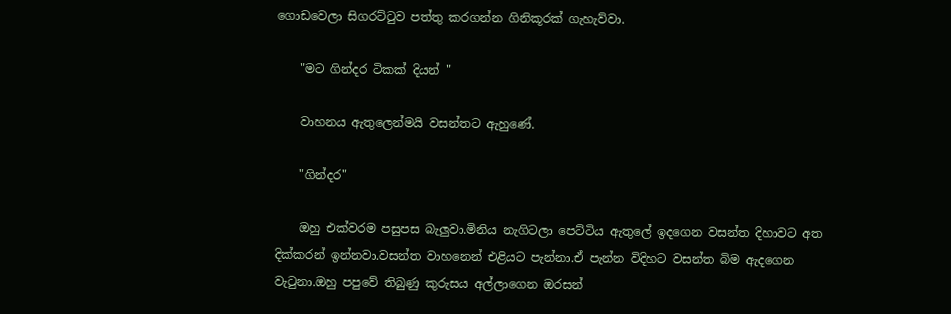ගොඩවෙලා සිගරට්ටුව පත්තු කරගන්න ගිනිකූරක් ගැහැව්වා.

    "මට ගින්දර ටිකක් දියන් "

    වාහනය ඇතුලෙන්මයි වසන්තට ඇහුණේ.

    "ගින්දර"

    ඔහු එක්වරම පසුපස බැලුවා.මිනිය නැගිටලා පෙට්ටිය ඇතුලේ ඉදගෙන වසන්ත දිහාවට අත දික්කරන් ඉන්නවා.වසන්ත වාහනෙන් එළියට පැන්නා.ඒ පැන්න විදිහට වසන්ත බිම ඇදගෙන වැටුනා.ඔහු පපුවේ තිබුණු කුරුසය අල්ලාගෙන ඔරසන්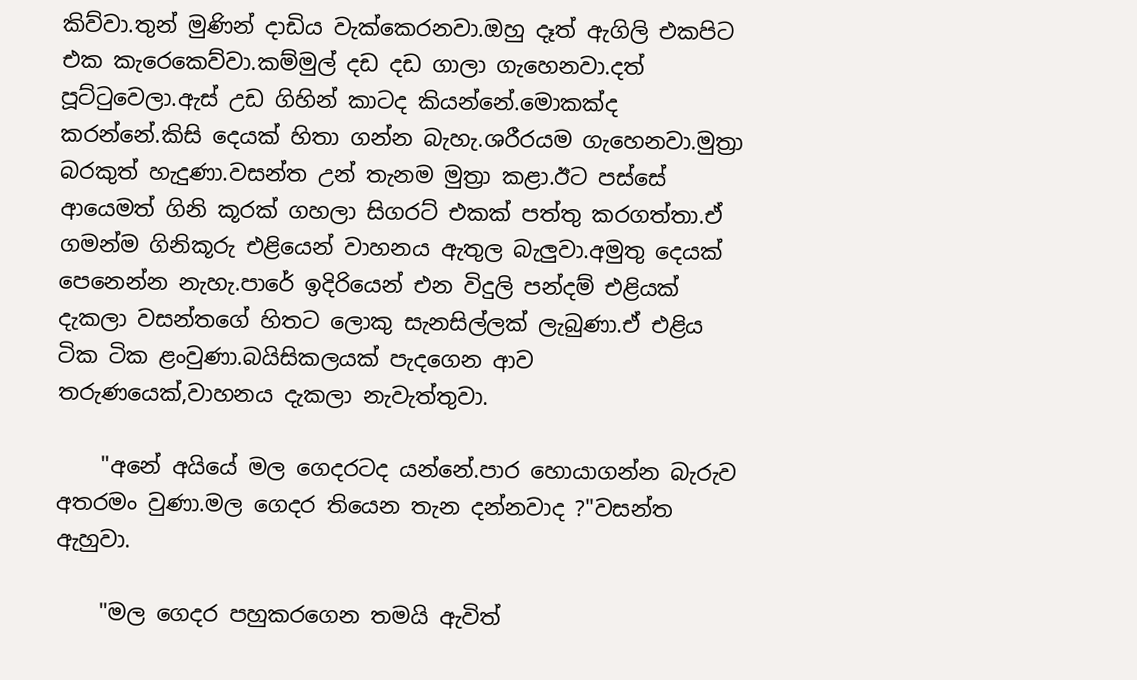කිව්වා.තුන් මුණින් දාඩිය වැක්කෙරනවා.ඔහු දෑත් ඇගිලි එකපිට එක කැරෙකෙව්වා.කම්මුල් දඩ දඩ ගාලා ගැහෙනවා.දත් පූට්‍ටුවෙලා.ඇස් උඩ ගිහින් කාටද කියන්නේ.මොකක්ද කරන්නේ.කිසි දෙයක් හිතා ගන්න බැහැ.ශරීරයම ගැහෙනවා.මුත්‍රා බරකුත් හැදුණා.වසන්ත උන් තැනම මුත්‍රා කළා.ඊට පස්සේ ආයෙමත් ගිනි කූරක් ගහලා සිගරට් එකක් පත්තු කරගත්තා.ඒ ගමන්ම ගිනිකූරු එළියෙන් වාහනය ඇතුල බැලුවා.අමුතු දෙයක් පෙනෙන්න නැහැ.පාරේ ඉදිරියෙන් එන විදුලි පන්දම් එළියක් දැකලා වසන්තගේ හිතට ලොකු සැනසිල්ලක් ලැබුණා.ඒ එළිය ටික ටික ළංවුණා.බයිසිකලයක් පැදගෙන ආව තරුණයෙක්,වාහනය දැකලා නැවැත්තුවා.

    "අනේ අයියේ මල ගෙදරටද යන්නේ.පාර හොයාගන්න බැරුව අතරමං වුණා.මල ගෙදර තියෙන තැන දන්නවාද ?"වසන්ත ඇහුවා.

    "මල ගෙදර පහුකරගෙන තමයි ඇවිත්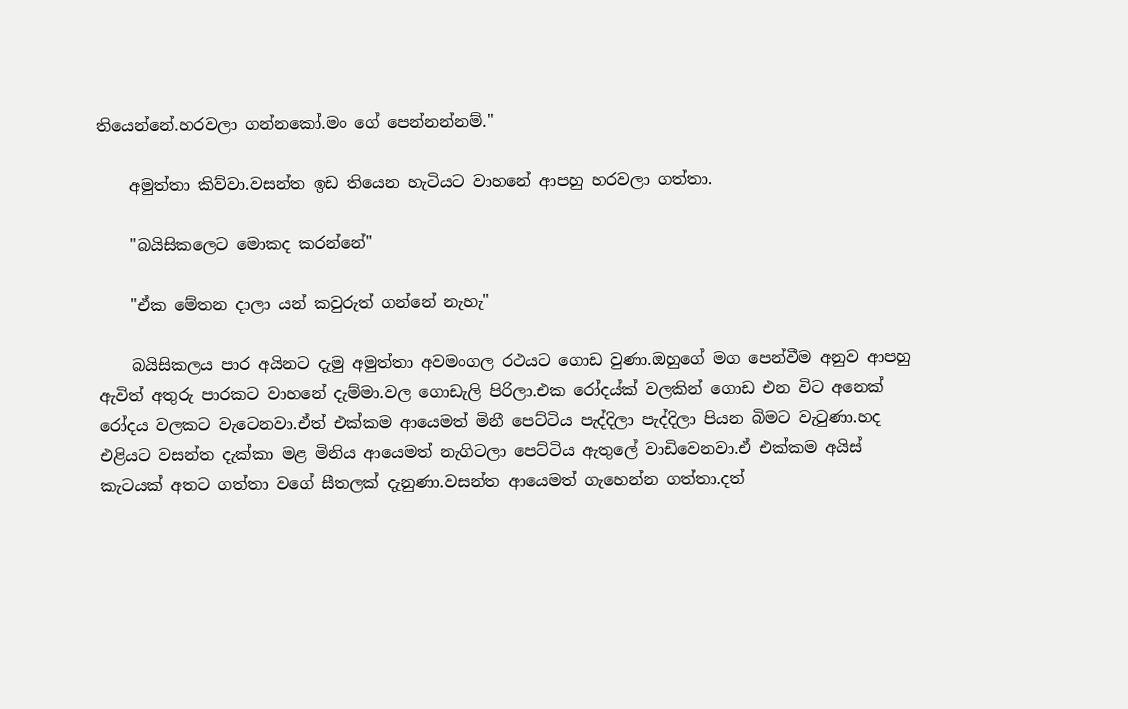තියෙන්නේ.හරවලා ගන්නකෝ.මං ගේ පෙන්නන්නම්."

    අමුත්තා කිව්වා.වසන්ත ඉඩ තියෙන හැටියට වාහනේ ආපහු හරවලා ගත්තා.

    "බයිසිකලෙට මොකද කරන්නේ"

    "ඒක මේතන දාලා යන් කවුරුත් ගන්නේ නැහැ"

    බයිසිකලය පාර අයිනට දැමු අමුත්තා අවමංගල රථයට ගොඩ වුණා.ඔහුගේ මග පෙන්වීම අනුව ආපහු ඇවිත් අතුරු පාරකට වාහනේ දැම්මා.වල ගොඩැලි පිරිලා.එක රෝදය්ක් වලකින් ගොඩ එන විට අනෙක් රෝදය වලකට වැටෙනවා.ඒත් එක්කම ආයෙමත් මිනී පෙට්ටිය පැද්දිලා පැද්දිලා පියන බිමට වැටුණා.හද එළියට වසන්ත දැක්කා මළ මිනිය ආයෙමත් නැගිටලා පෙට්ටිය ඇතුලේ වාඩිවෙනවා.ඒ එක්කම අයිස් කැටයක් අතට ගත්‍තා වගේ සීතලක් දැනුණා.වසන්ත ආයෙමත් ගැහෙන්න ගත්තා.දත්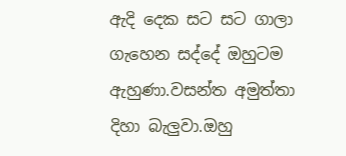ඇදි දෙක සට සට ගාලා ගැහෙන සද්දේ ඔහුටම ඇහුණා.වසන්ත අමුත්තා දිහා බැලුවා.ඔහු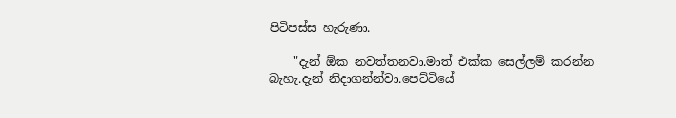පිටිපස්ස හැරුණා.

    "දැන් ඕක නවත්තනවා.මාත් එක්ක සෙල්ලම් කරන්න බැහැ.දැන් නිදාගන්න්වා.පෙට්ටියේ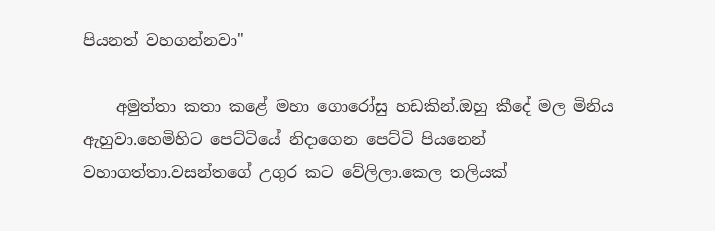පියනත් වහගන්නවා"

    අමුත්තා කතා කළේ මහා ගොරෝසු හඩකින්.ඔහු කීදේ මල මිනිය ඇහුවා.හෙමිහිට පෙට්ටියේ නිදාගෙන පෙට්ටි පියනෙන් වහාගත්‍තා.වසන්තගේ උගුර කට වේලිලා.කෙල තලියක්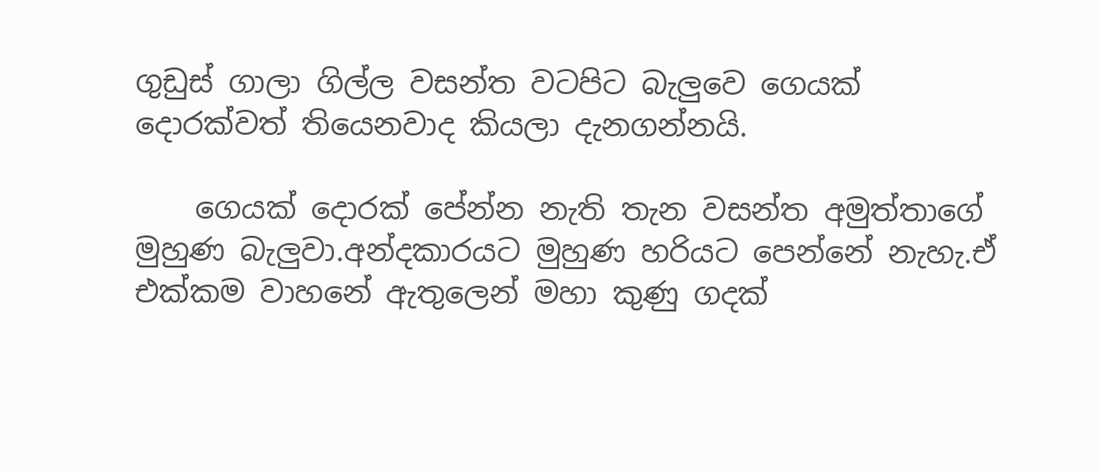ගුඩුස් ගාලා ගිල්ල වසන්ත වටපිට බැලුවෙ ගෙයක් දොරක්වත් තියෙනවාද කියලා දැනගන්නයි.

    ගෙයක් දොරක් පේන්න නැති තැන වසන්ත අමුත්තාගේ මුහුණ බැලුවා.අන්දකාරයට මුහුණ හරියට පෙන්නේ නැහැ.ඒ එක්කම වාහනේ ඇතුලෙන් මහා කුණු ගදක්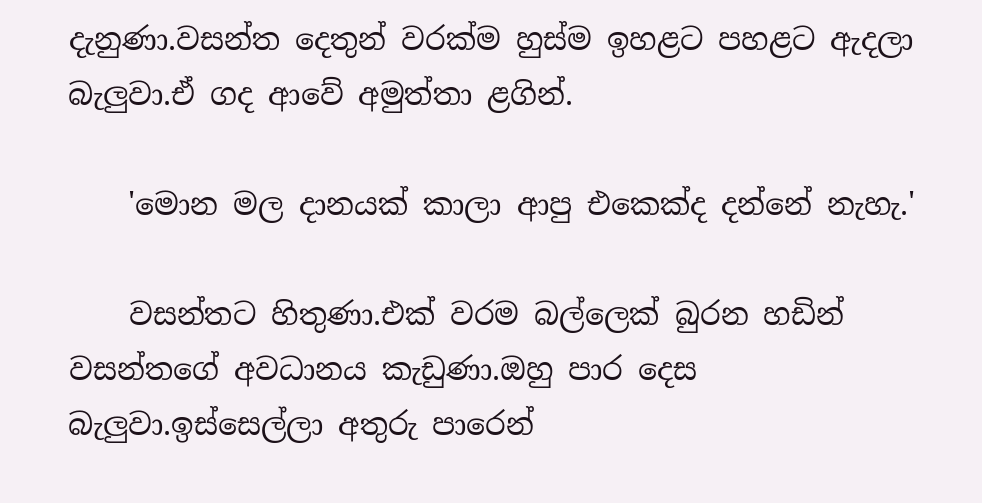දැනුණා.වසන්ත දෙතුන් වරක්ම හුස්ම ඉහළට පහළට ඇදලා බැලුවා.ඒ ගද ආවේ අමුත්තා ළගින්.

    'මොන මල දානයක් කාලා ආපු එකෙක්ද දන්නේ නැහැ.'

    වසන්තට හිතුණා.එක් වරම බල්ලෙක් බුරන හඩින් වසන්තගේ අවධානය කැඩුණා.ඔහු පාර දෙස බැලුවා.ඉස්සෙල්ලා අතුරු පාරෙන්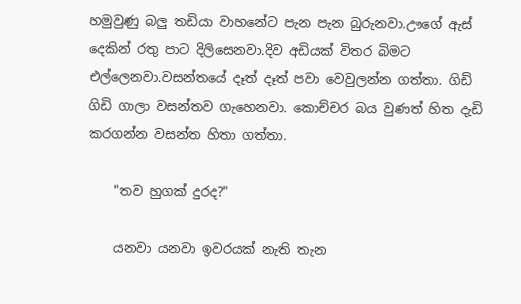හමුවුණු බලු තඩියා වාහනේට පැන පැන බුරුනවා.ඌගේ ඇස් දෙකින්‍ රතු පාට දිලිසෙනවා.දිව අඩියක් විතර බිමට එල්ලෙනවා.වසන්තයේ දෑත් දෑත් පවා වෙවුලන්න ගත්තා. ගිඩි ගිඩි ගාලා වසන්තව ගැහෙනවා. කොච්චර බය වුණත් හිත දැඩි කරගන්න වසන්ත හිතා ගත්තා.

    "තව හුගක් දුරද?"

    යනවා යනවා ඉවරයක් නැති තැන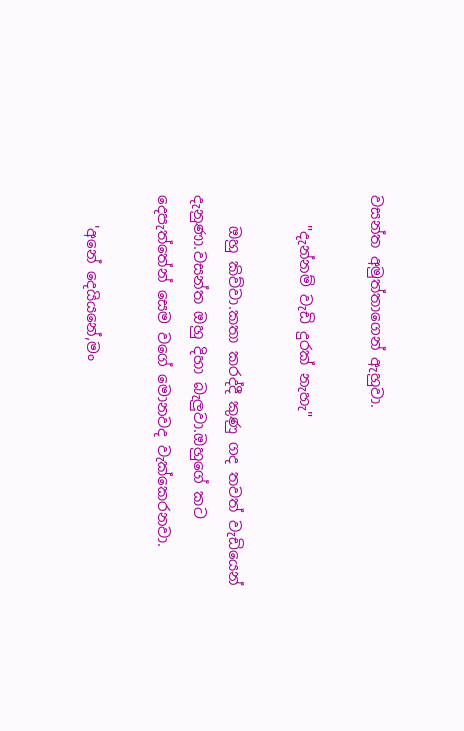වසන්ත අමුත්තාගෙන් ඇහුවා.

    "දැන්නම් වැඩි දුරක් නැහැ"

    ඔහු කිව්වා.කතා කරද්දී කුණු ගද තවත් වැඩියෙන් දැනුණා.වසන්ත ඔහු දිහා බැලුවා.ඔහුගේ කට දෙපැත්තේන් සෙම වගේ මොනවද වැක්කෙරනවා.

    'අනේ දෙයියනේ,මං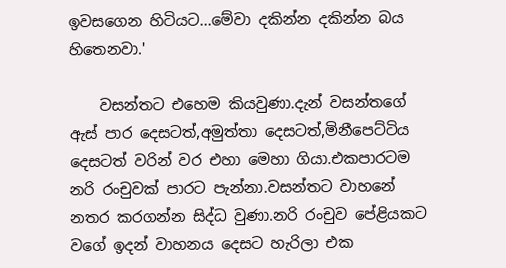ඉවසගෙන හිටියට...මේවා දකින්න දකින්න බය හිතෙනවා.'

    වසන්තට එහෙම කියවුණා.දැන් වසන්තගේ ඇස් පාර දෙසටත්,අමුත්තා දෙසටත්,මිනීපෙට්ටිය දෙසටත් වරින් වර එහා මෙහා ගියා.එකපාරටම නරි රංචුවක් පාරට පැන්නා.වසන්තට වාහනේ නතර කරගන්න සිද්ධ වුණා.නරි රංචුව පේළියකට වගේ ඉදන් වාහනය දෙසට හැරිලා එක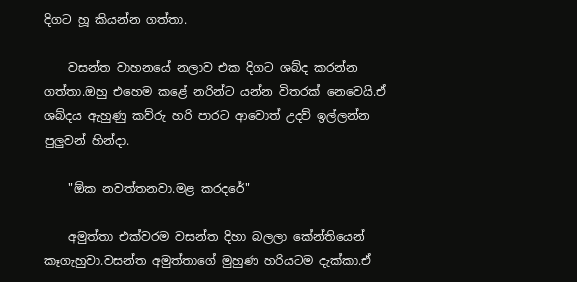දිගට හූ කියන්න ගත්තා.

    වසන්ත වාහනයේ නලාව එක දිගට ශබ්ද කරන්න ගත්තා.ඔහු එහෙම කළේ නරින්ට යන්න විතරක් නෙවෙයි.ඒ ශබ්දය ඇහුණු කව්රු හරි පාරට ආවොත් උදව් ඉල්ලන්න පුලුවන් හින්දා.

    "ඕක නවත්තනවා.මළ කරදරේ"

    අමුත්තා එක්වරම වසන්ත දිහා බලලා කේන්තියෙන් කෑගැහුවා.වසන්ත අමුත්තාගේ මුහුණ හරියටම දැක්කා.ඒ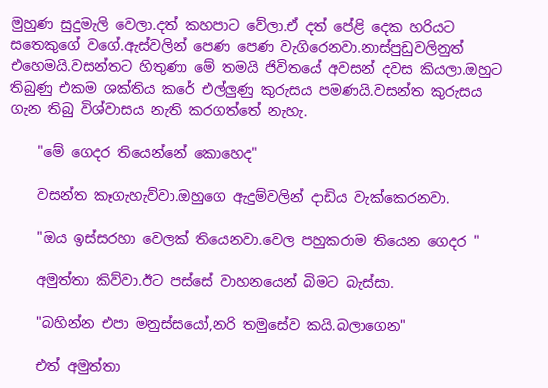මුහුණ සුදුමැලි වෙලා.දත් කහපාට වේලා.ඒ දත් පේළි දෙක හරියට සතෙකුගේ වගේ.ඇස්වලින් පෙණ පෙණ වැගිරෙනවා.නාස්පුඩුවලිනුත් එහෙමයි.වසන්තට හිතුණා මේ තමයි ජිවිතයේ අවසන් දවස කියලා.ඔහුට තිබුණු එකම ශක්තිය කරේ එල්ලුණු කුරුසය පමණයි.වසන්ත කුරුසය ගැන තිබු විශ්වාසය නැති කරගත්තේ නැහැ.

    "මේ ගෙදර තියෙන්නේ කොහෙද"

    වසන්ත කෑගැහැව්වා.ඔහුගෙ ඇදුම්වලින් දාඩිය වැක්කෙරනවා.

    "ඔය ඉස්සරහා වෙලක් තියෙනවා.වෙල පහුකරාම තියෙන ගෙදර "

    අමුත්තා කිව්වා.ඊට පස්සේ වාහනයෙන් බිමට බැස්සා.

    "බහින්න එපා මනුස්සයෝ,නරි තමුසේව කයි.බලාගෙන"

    එත් අමුත්තා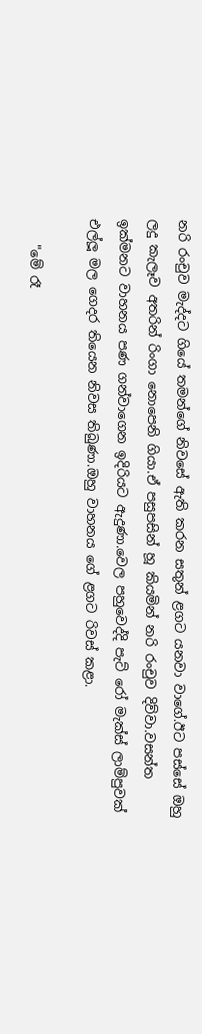නරි රංචුව මැද්දට ගියේ තමන්ගේ නිවසේ ඇති කරන සතුන් ළගට යනවා වාගේ.ඊට පස්සේ ඔහු ලදු කැලෑව අතරින් රිංගා නොපෙනි ගියා.ඒ පසුපසින් හූ කියමින් නරි රංචුව දිව්වා.වසන්ත ඉක්මනට වාහනය පණ ගන්වාගෙන ඉදිරියට ඇදුණා.වෙල පහුවෙද්දි පැට්‍ රෝ මැක්ස් ලාම්පුවක් එල්ලූ මල ගෙදර තියෙන නිවස තිබුණා.ඔහු වාහනය ගේ ළගට රිවස් කළා.

    "මේ රෑ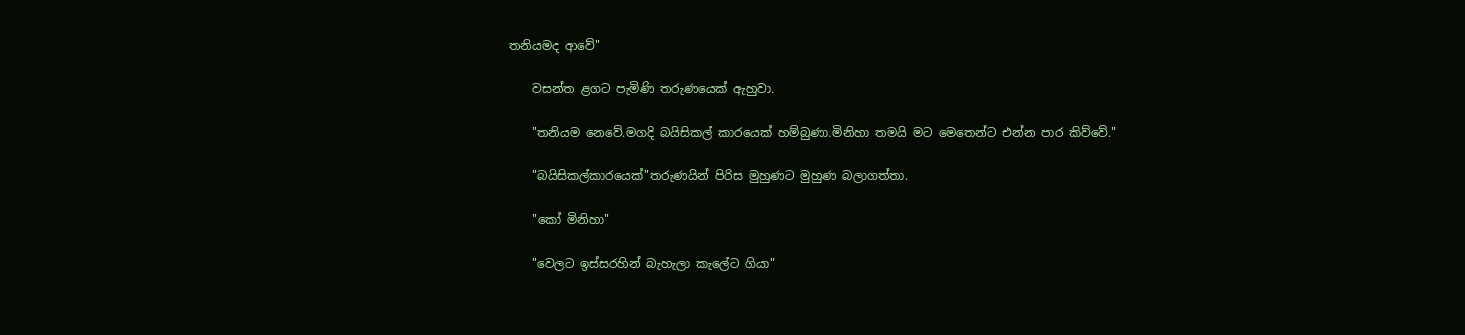තනියමද ආවේ"

    වසන්ත ළගට පැමිණි තරුණයෙක් ඇහුවා.

    "තනියම නෙවේ.මගදි බයිසිකල් කාරයෙක් හම්බුණා.මිනිහා තමයි මට මෙතෙන්ට එන්න පාර කිව්වේ."

    "බයිසිකල්කාරයෙක්"තරුණයින් පිරිස මුහුණට මුහුණ බලාගත්තා.

    "කෝ මිනිහා"

    "වෙලට ඉස්සරහින් බැහැලා කැලේට ගියා"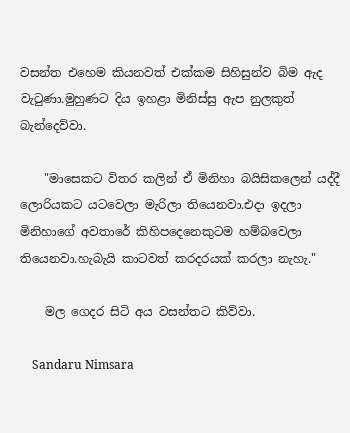වසන්ත එහෙම කියනවත් එක්කම සිහිසුන්ව බිම ඇද වැටුණා.මුහුණට දිය ඉහළා මිනිස්සු ඇප නුලකුත් බැන්දෙව්වා.

    "මාසෙකට විතර කලින් ඒ මිනිහා බයිසිකලෙන් යද්දී ලොරියකට යටවෙලා මැරිලා තියෙනවා.එදා ඉදලා මිනිහාගේ අවතාරේ කිහිපදෙනෙකුටම හම්බවෙලා තියෙනවා.හැබැයි කාටවත් කරදරයක් කරලා නැහැ."

    මල ගෙදර සිටි අය වසන්තට කිව්වා.

    Sandaru Nimsara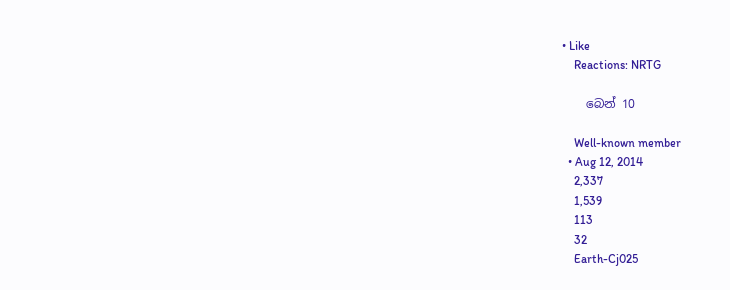• Like
    Reactions: NRTG

    බෙන් 10

    Well-known member
  • Aug 12, 2014
    2,337
    1,539
    113
    32
    Earth-Cj025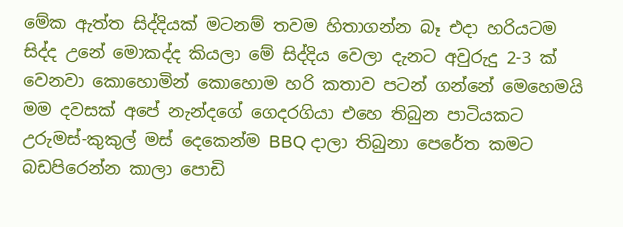මේක ඇත්ත සිද්දියක් මටනම් තවම හිතාගන්න බෑ එදා හරියටම සිද්ද උනේ මොකද්ද කියලා මේ සිද්දිය වෙලා දැනට අවුරුදු 2-3 ක් වෙනවා කොහොමින් කොහොම හරි කතාව පටන් ගන්නේ මෙහෙමයි මම දවසක් අපේ නැන්දගේ ගෙදරගියා එහෙ තිබුන පාටියකට උරුමස්-කුකුල් මස් දෙකෙන්ම BBQ දාලා තිබුනා පෙරේත කමට බඩපිරෙන්න කාලා පොඩි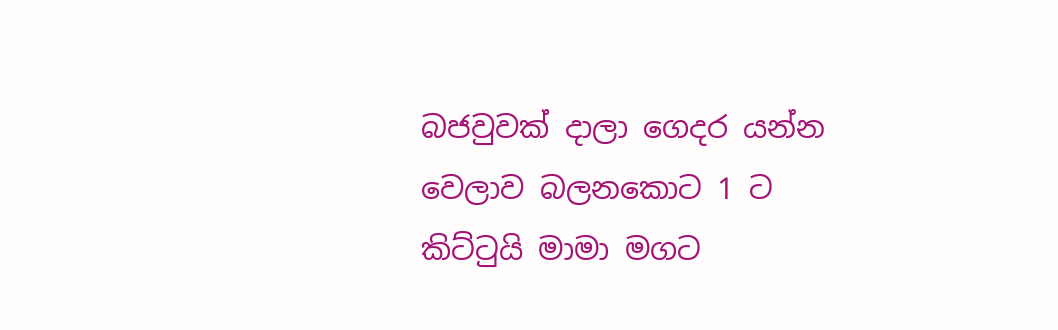බජවුවක් දාලා ගෙදර යන්න වෙලාව බලනකොට 1 ට කිට්ටුයි මාමා මගට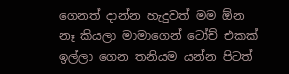ගෙනත් දාන්න හැදුවත් මම ඕන නෑ කියලා මාමාගෙන් ටෝච් එකක් ඉල්ලා ගෙන තනියම යන්න පිටත්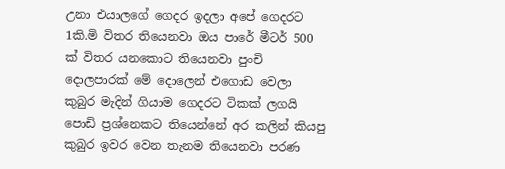උනා එයාලගේ ගෙදර ඉදලා අපේ ගෙදරට 1කි.මි විතර තියෙනවා ඔය පාරේ මීටර් 500 ක් විතර යනකොට තියෙනවා පුංචි දොලපාරක් මේ දොලෙන් එගොඩ වෙලා කුබුර මැදින් ගියාම ගෙදරට ටිකක් ලගයි පොඩි ප්‍රශ්නෙකට තියෙන්නේ අර කලින් කියපු කුබුර ඉවර වෙන තැනම තියෙනවා පරණ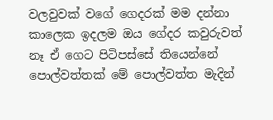වලවුවක් වගේ ගෙදරක් මම දන්නා කාලෙක ඉදලම ඔය ගේදර කවුරුවත් නෑ ඒ ගෙට පිටිපස්සේ තියෙන්නේ පොල්වත්තක් මේ පොල්වත්ත මැදින්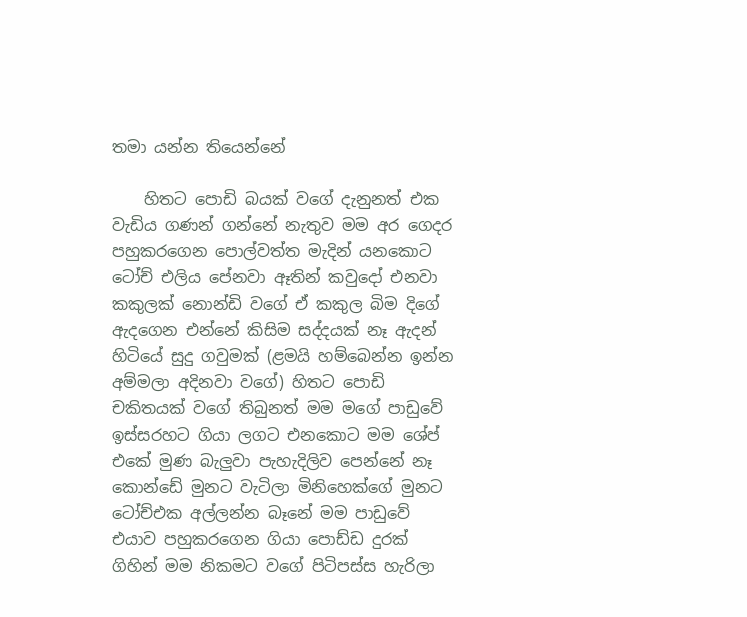තමා යන්න තියෙන්නේ

    හිතට පොඩි බයක් වගේ දැනුනත් එක වැඩිය ගණන් ගන්නේ නැතුව මම අර ගෙදර පහුකරගෙන පොල්වත්ත මැදින් යනකොට ටෝච් එලිය පේනවා ඈතින් කවුදෝ එනවා කකුලක් නොන්ඩි වගේ ඒ කකුල බිම දිගේ ඇදගෙන එන්නේ කිසිම සද්දයක් නෑ ඇදන් හිටියේ සුදු ගවුමක් (ළමයි හම්බෙන්න ඉන්න අම්මලා අදිනවා වගේ) හිතට පොඩි චකිතයක් වගේ තිබුනත් මම මගේ පාඩුවේ ඉස්සරහට ගියා ලගට එනකොට මම ශේප් එකේ මුණ බැලුවා පැහැදිලිව පෙන්නේ නෑ කොන්ඩේ මුනට වැටිලා මිනිහෙක්ගේ මුනට ටෝච්එක අල්ලන්න බෑනේ මම පාඩුවේ එයාව පහුකරගෙන ගියා පොඩ්ඩ දුරක් ගිහින් මම නිකමට වගේ පිටිපස්ස හැරිලා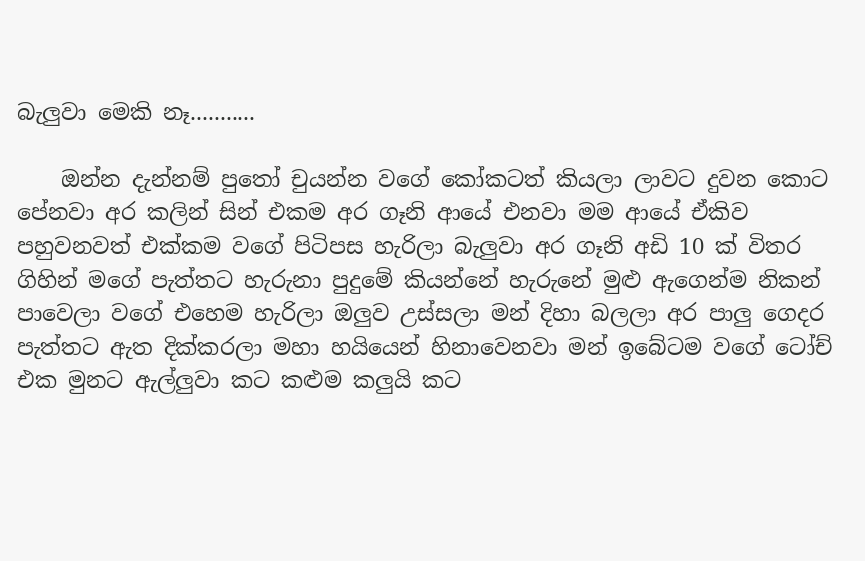බැලුවා මෙකි නෑ...........

    ඔන්න දැන්නම් පුතෝ චුයන්න වගේ කෝකටත් කියලා ලාවට දුවන කොට පේනවා අර කලින් සින් එකම අර ගෑනි ආයේ එනවා මම ආයේ ඒකිව පහුවනවත් එක්කම වගේ පිටිපස හැරිලා බැලුවා අර ගෑනි අඩි 10 ක් විතර ගිහින් මගේ පැත්තට හැරුනා පුදුමේ කියන්නේ හැරුනේ මුළු ඇගෙන්ම නිකන් පාවෙලා වගේ එහෙම හැරිලා ඔලුව උස්සලා මන් දිහා බලලා අර පාලු ගෙදර පැත්තට ඇත දික්කරලා මහා හයියෙන් හිනාවෙනවා මන් ඉබේටම වගේ ටෝච් එක මුනට ඇල්ලුවා කට කළුම කලුයි කට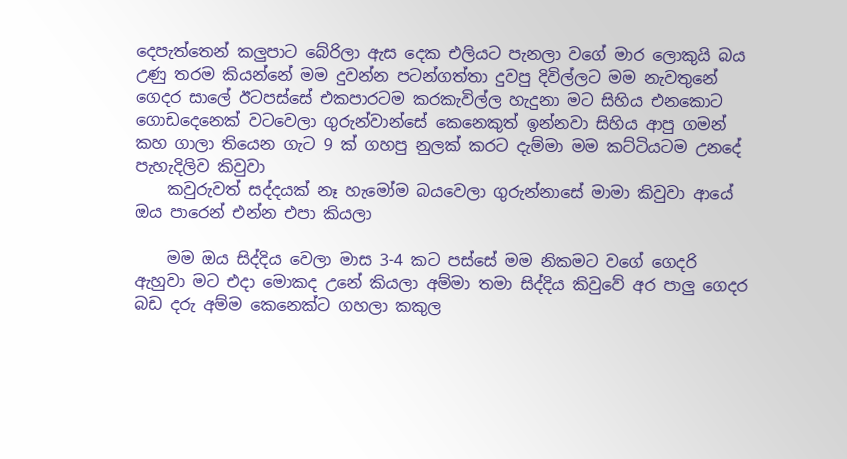දෙපැත්තෙන් කලුපාට බේරිලා ඇස දෙක එලියට පැනලා වගේ මාර ලොකුයි බය උණු තරම කියන්නේ මම දුවන්න පටන්ගත්තා දුවපු දිවිල්ලට මම නැවතුනේ ගෙදර සාලේ ඊටපස්සේ එකපාරටම කරකැවිල්ල හැදුනා මට සිහිය එනකොට ගොඩදෙනෙක් වටවෙලා ගුරුන්වාන්සේ කෙනෙකුත් ඉන්නවා සිහිය ආපු ගමන් කහ ගාලා තියෙන ගැට 9 ක් ගහපු නුලක් කරට දැම්මා මම කට්ටියටම උනදේ පැහැදිලිව කිවුවා
    කවුරුවත් සද්දයක් නෑ හැමෝම බයවෙලා ගුරුන්නාසේ මාමා කිවුවා ආයේ ඔය පාරෙන් එන්න එපා කියලා

    මම ඔය සිද්දිය වෙලා මාස 3-4 කට පස්සේ මම නිකමට වගේ ගෙදරි ඇහුවා මට එදා මොකද උනේ කියලා අම්මා තමා සිද්දිය කිවුවේ අර පාලු ගෙදර බඩ දරු අම්ම කෙනෙක්ට ගහලා කකුල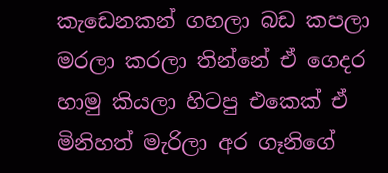කැඩෙනකන් ගහලා බඩ කපලා මරලා කරලා තින්නේ ඒ ගෙදර හාමු කියලා හිටපු එකෙක් ඒ මිනිහත් මැරිලා අර ගෑනිගේ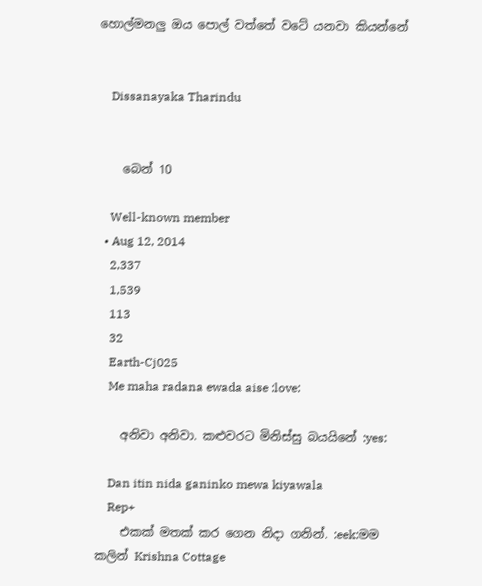හොල්මනලු ඔය පොල් වත්තේ වටේ යනවා කියන්නේ


    Dissanayaka Tharindu


    බෙන් 10

    Well-known member
  • Aug 12, 2014
    2,337
    1,539
    113
    32
    Earth-Cj025
    Me maha radana ewada aise :love:

    අනිවා අනිවා. කළුවරට මිනිස්සු බයයිනේ :yes:

    Dan itin nida ganinko mewa kiyawala
    Rep+
    එකක් මතක් කර ගෙන නිදා ගනින්. :eek:මම කලින් Krishna Cottage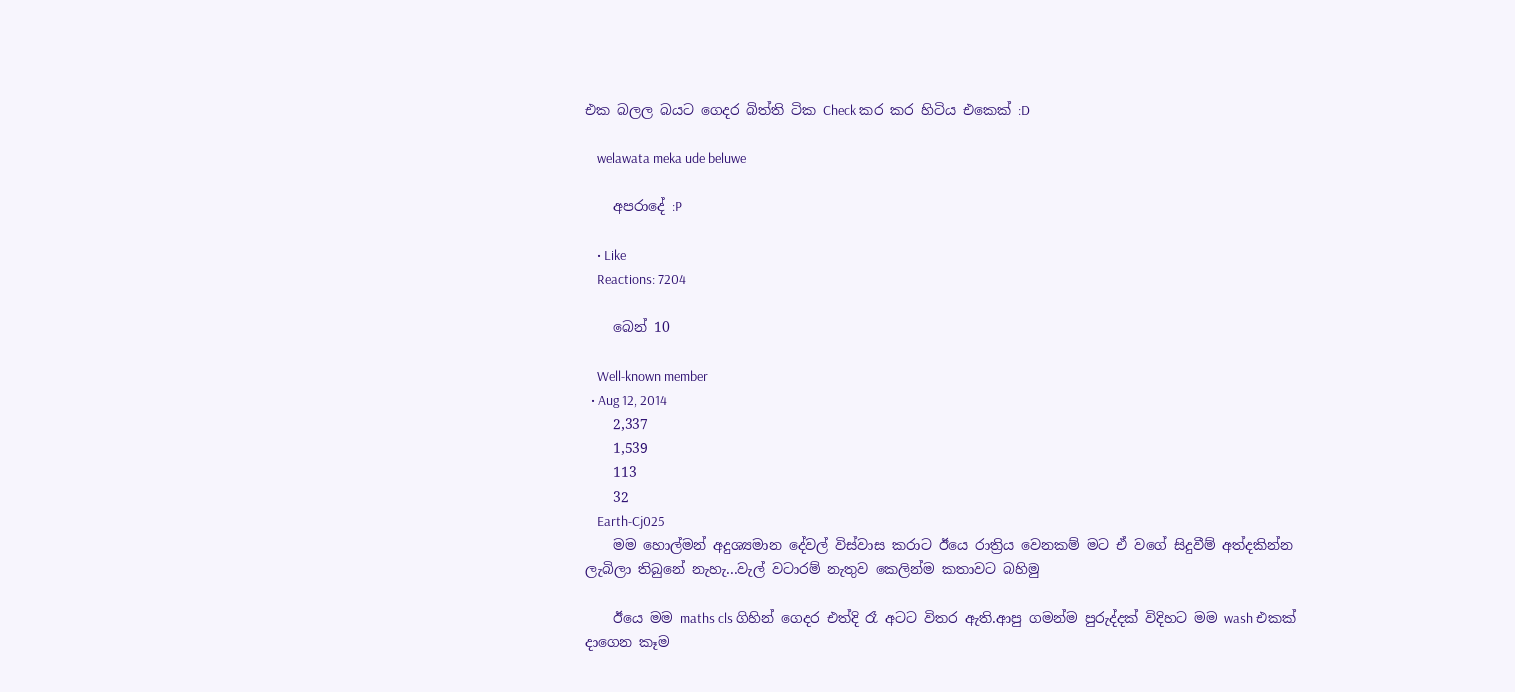එක බලල බයට ගෙදර බිත්ති ටික Check කර කර හිටිය එකෙක් :D

    welawata meka ude beluwe

    අපරාදේ :P

    • Like
    Reactions: 7204

    බෙන් 10

    Well-known member
  • Aug 12, 2014
    2,337
    1,539
    113
    32
    Earth-Cj025
    මම හොල්මන් අදුශ්‍යමාන දේවල් විස්වාස කරාට ඊයෙ රාත්‍රිය වෙනකම් මට ඒ වගේ සිදුවීම් අත්දකින්න ලැබිලා තිබුනේ නැහැ...වැල් වටාරම් නැතුව කෙලින්ම කතාවට බහිමු

    ඊයෙ මම maths cls ගිහින් ගෙදර එත්දි රෑ අටට විතර ඇති.ආපු ගමන්ම පුරුද්දක් විදිහට මම wash එකක් දාගෙන කෑම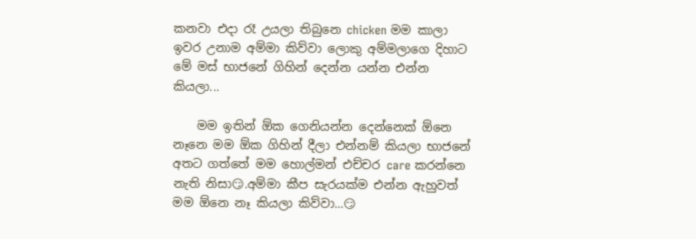කනවා එදා රෑ උයලා තිබුනෙ chicken මම කාලා ඉවර උනාම අම්මා කිව්වා ලොකු අම්මලාගෙ දිහාට මේ මස් භාජනේ ගිහින් දෙන්න යන්න එන්න කියලා...

    මම ඉතින් ඕක ගෙනියන්න දෙන්නෙක් ඕනෙ නෑනෙ මම ඕක ගිහින් දීලා එන්නම් කියලා භාජනේ අතට ගත්තේ මම හොල්මන් එච්චර care කරන්නෙ නැති නිසා😏.අම්මා කීප සැරයක්ම එන්න ඇහුවත් මම ඕනෙ නෑ කියලා කිව්වා...😏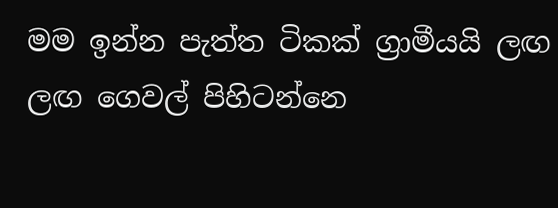මම ඉන්න පැත්ත ටිකක් ග්‍රාමීයයි ලඟ ලඟ ගෙවල් පිහිටන්නෙ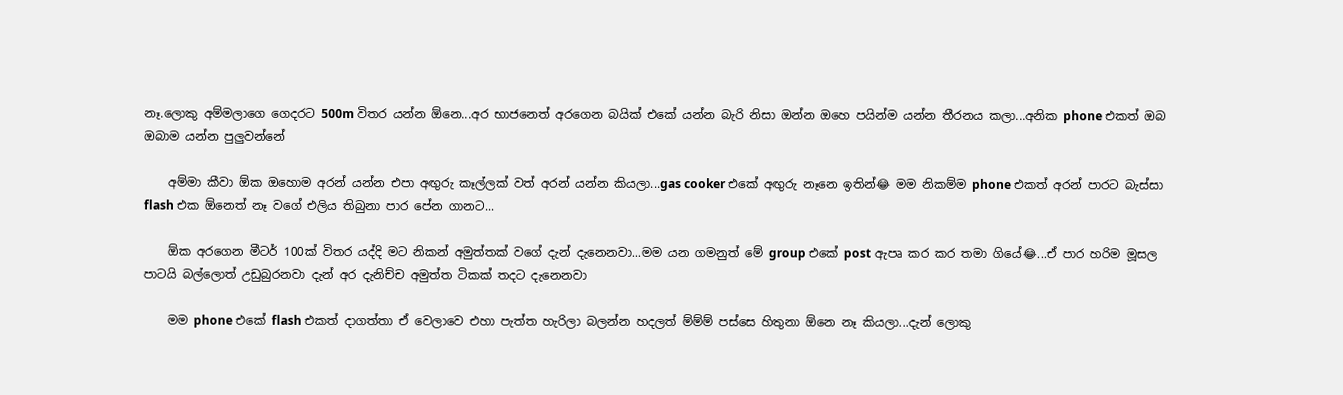නෑ.ලොකු අම්මලාගෙ ගෙදරට 500m විතර යන්න ඕනෙ...අර භාජනෙත් අරගෙන බයික් එකේ යන්න බැරි නිසා ඔන්න ඔහෙ පයින්ම යන්න තීරනය කලා...අනික phone එකත් ඔබ ඔබාම යන්න පුලුවන්නේ

    අම්මා කීවා ඕක ඔහොම අරන් යන්න එපා අඟුරු කෑල්ලක් වත් අරන් යන්න කියලා...gas cooker එකේ අඟුරු නෑනෙ ඉතින්😂 මම නිකම්ම phone එකත් අරන් පාරට බැස්සා flash එක ඕනෙත් නෑ වගේ එලිය තිබුනා පාර පේන ගානට...

    ඕක අරගෙන මීටර් 100ක් විතර යද්දි මට නිකන් අමුත්තක් වගේ දැන් දැනෙනවා...මම යන ගමනුත් මේ group එකේ post ඇපෘ කර කර තමා ගියේ😂...ඒ පාර හරිම මූසල පාටයි බල්ලොත් උඩුබුරනවා දැන් අර දැනිච්ච අමුත්ත ටිකක් තදට දැනෙනවා

    මම phone එකේ flash එකත් දාගත්තා ඒ වෙලාවෙ එහා පැත්ත හැරිලා බලන්න හදලත් ම්ම්ම් පස්සෙ හිතුනා ඕනෙ නෑ කියලා...දැන් ලොකු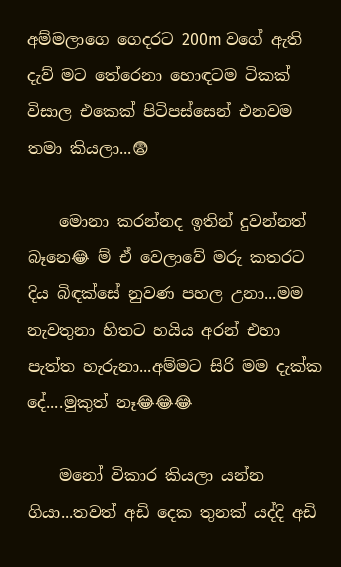අම්මලාගෙ ගෙදරට 200m වගේ ඇති දැව් මට තේරෙනා හොඳටම ටිකක් විසාල එකෙක් පිටිපස්සෙන් එනවම තමා කියලා...😨

    මොනා කරන්නද ඉතින් දුවන්නත් බෑනෙ😂 ම් ඒ වෙලාවේ මරු කතරට දිය බිඳක්සේ නුවණ පහල උනා...මම නැවතුනා හිතට හයිය අරන් එහා පැත්ත හැරුනා...අම්මට සිරි මම දැක්ක දේ....මුකුත් නෑ😂😂😂

    මනෝ විකාර කියලා යන්න ගියා...තවත් අඩි දෙක තුනක් යද්දි අඩි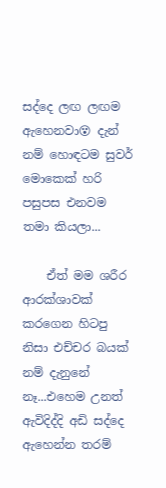සද්දෙ ලඟ ලඟම ඇහෙනවා😵 දැන් නම් හොඳටම සුවර් මොකෙක් හරි පසුපස එනවම තමා කියලා...

    ඒත් මම ශරීර ආරක්ශාවක් කරගෙන හිටපු නිසා එච්චර බයක් නම් දැනුනේ නෑ...එහෙම උනත් ඇවිදිද්දි අඩි සද්දෙ ඇහෙන්න තරම්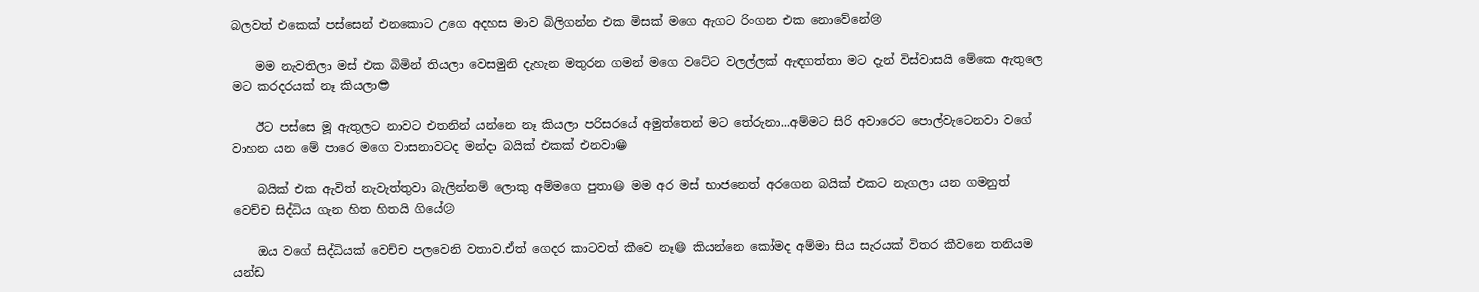බලවත් එකෙක් පස්සෙන් එනකොට උගෙ අදහස මාව බිලිගන්න එක මිසක් මගෙ ඇගට රිංගන එක නොවේනේ😢

    මම නැවතිලා මස් එක බිමින් තියලා වෙසමුනි දැහැන මතුරන ගමන් මගෙ වටේට වලල්ලක් ඇඳගත්තා මට දැන් විස්වාසයි මේකෙ ඇතුලෙ මට කරදරයක් නෑ කියලා😎

    ඊට පස්සෙ මූ ඇතුලට නාවට එතනින් යන්නෙ නෑ කියලා පරිසරයේ අමුත්තෙන් මට තේරුනා...අම්මට සිරි අවාරෙට පොල්වැටෙනවා වගේ වාහන යන මේ පාරෙ මගෙ වාසනාවටද මන්දා බයික් එකක් එනවා😁

    බයික් එක ඇවිත් නැවැත්තුවා බැලින්නම් ලොකු අම්මගෙ පුතා😃 මම අර මස් භාජනෙත් අරගෙන බයික් එකට නැගලා යන ගමනුත් වෙච්ච සිද්ධිය ගැන හිත හිතයි ගියේ😕

    ඔය වගේ සිද්ධියක් වෙච්ච පලවෙනි වතාව.ඒත් ගෙදර කාටවත් කීවෙ නෑ😄 කියන්නෙ කෝමද අම්මා සිය සැරයක් විතර කීවනෙ තනියම යන්ඩ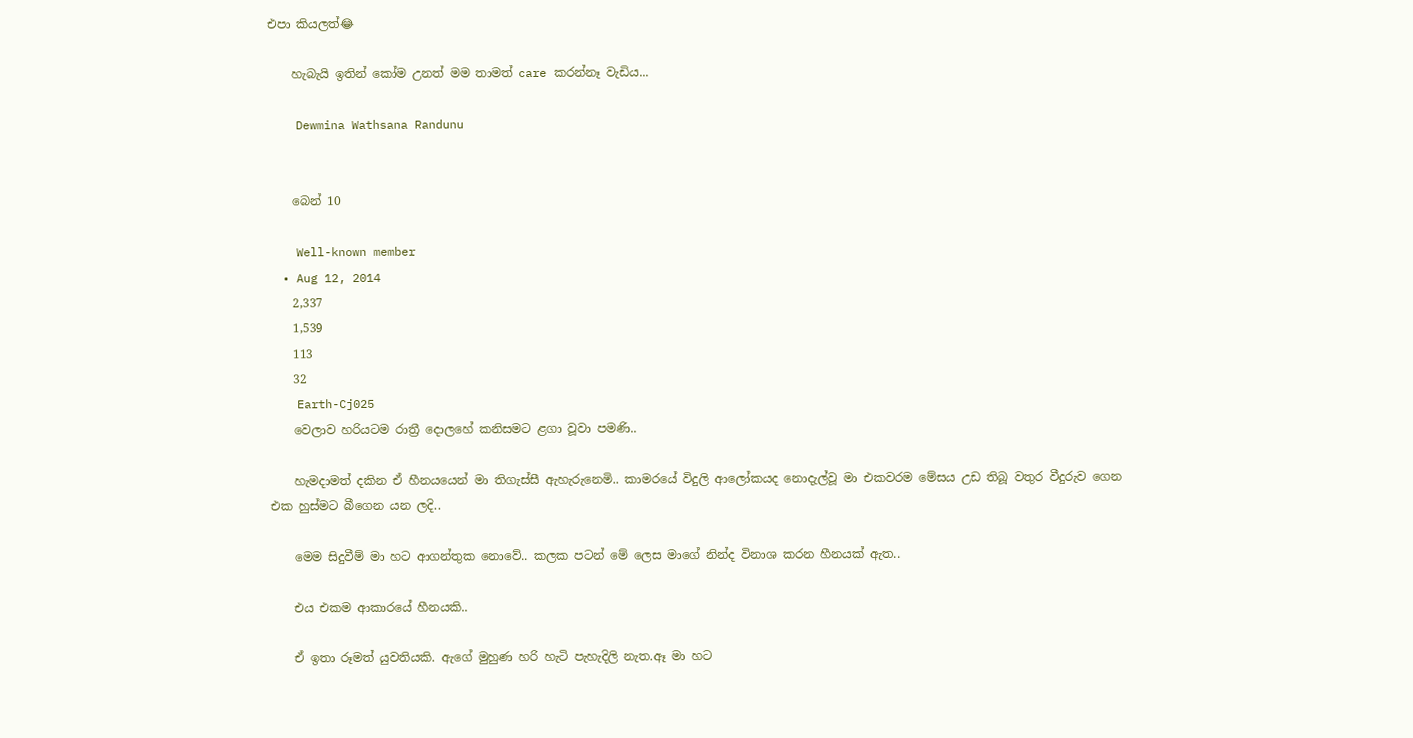එපා කියලත්😂

    හැබැයි ඉතින් කෝම උනත් මම තාමත් care කරන්නෑ වැඩිය...

    Dewmina Wathsana Randunu


    බෙන් 10

    Well-known member
  • Aug 12, 2014
    2,337
    1,539
    113
    32
    Earth-Cj025
    වෙලාව හරියටම රාත්‍රී දොලහේ කනිසමට ළගා වූවා පමණි..

    හැමදාමත් දකින ඒ හීනයයෙන් මා තිගැස්සී ඇහැරුනෙමි.. කාමරයේ විදුලි ආලෝකයද නොදැල්වූ මා එකවරම මේසය උඩ තිබූ වතුර වීදුරුව ගෙන එක හුස්මට බීගෙන යන ලදි..

    මෙම සිදුවීම් මා හට ආගන්තුක නොවේ.. කලක පටන් මේ ලෙස මාගේ නින්ද විනාශ කරන හීනයක් ඇත..

    එය එකම ආකාරයේ හීනයකි..

    ඒ ඉතා රූමත් යුවතියකි. ඇගේ මුහුණ හරි හැටි පැහැදිලි නැත.ඈ මා හට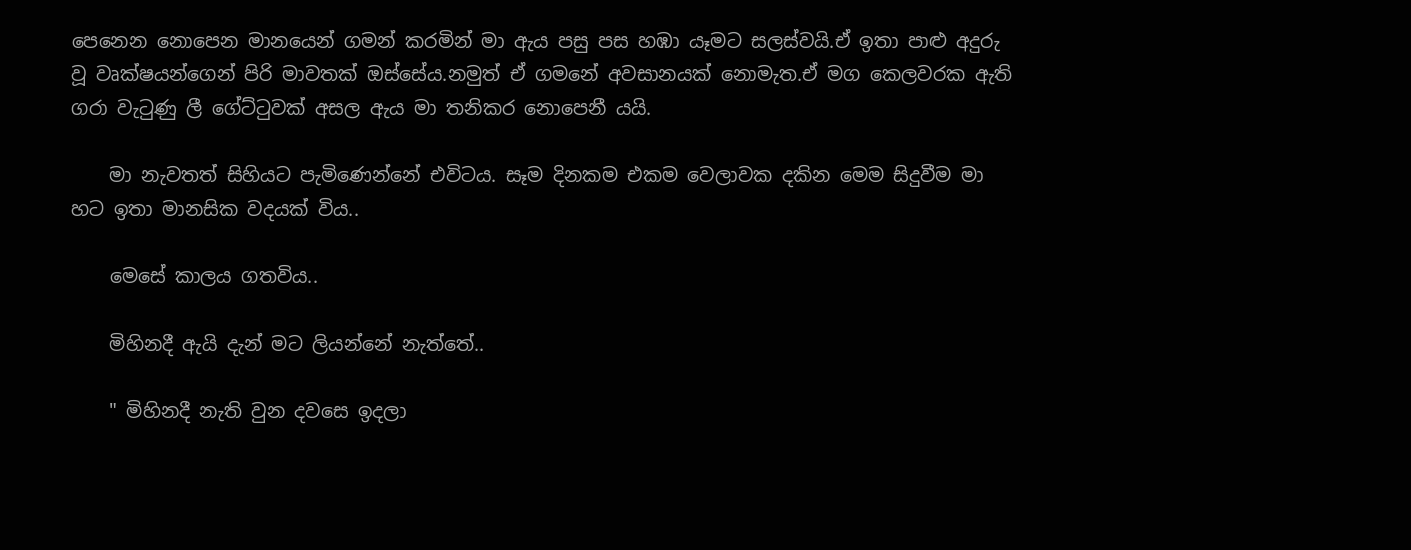පෙනෙන නොපෙන මානයෙන් ගමන් කරමින් මා ඇය පසු පස හඹා යෑමට සලස්වයි.ඒ ඉතා පාළු අදුරු වූ වෘක්ෂයන්ගෙන් පිරි මාවතක් ඔස්සේය.නමුත් ඒ ගමනේ අවසානයක් නොමැත.ඒ මග කෙලවරක ඇති ගරා වැටුණු ලී ගේට්ටුවක් අසල ඇය මා තනිකර නොපෙනී යයි.

    මා නැවතත් සිහියට පැමිණෙන්නේ එවිටය. සෑම දිනකම එකම වෙලාවක දකින මෙම සිදුවීම මා හට ඉතා මානසික වදයක් විය..

    මෙසේ කාලය ගතවිය..

    මිහිනදී ඇයි දැන් මට ලියන්නේ නැත්තේ..

    " මිහිනදී නැති වුන දවසෙ ඉදලා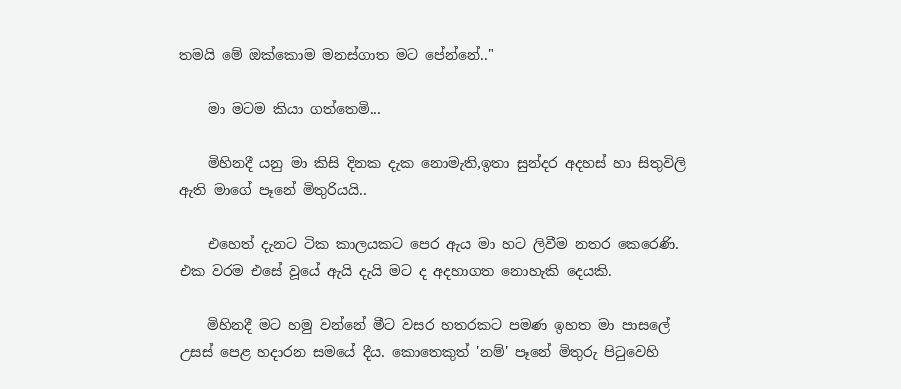තමයි මේ ඔක්කොම මනස්ගාත මට පේන්නේ.."

    මා මටම කියා ගත්තෙමි...

    මිහිනදී යනු මා කිසි දිනක දැක නොමැති,ඉතා සුන්දර අදහස් හා සිතුවිලි ඇති මාගේ පෑනේ මිතුරියයි..

    එහෙත් දැනට ටික කාලයකට පෙර ඇය මා හට ලිවීම නතර කෙරෙණි. එක වරම එසේ වූයේ ඇයි දැයි මට ද අදහාගත නොහැකි දෙයකි.

    මිහිනදී මට හමු වන්නේ මීට වසර හතරකට පමණ ඉහත මා පාසලේ උසස් පෙළ හදාරන සමයේ දීය. කොතෙකුත් 'නම්' පෑනේ මිතුරු පිටුවෙහි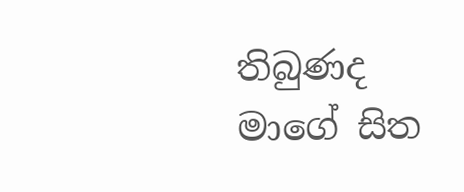තිබුණද මාගේ සිත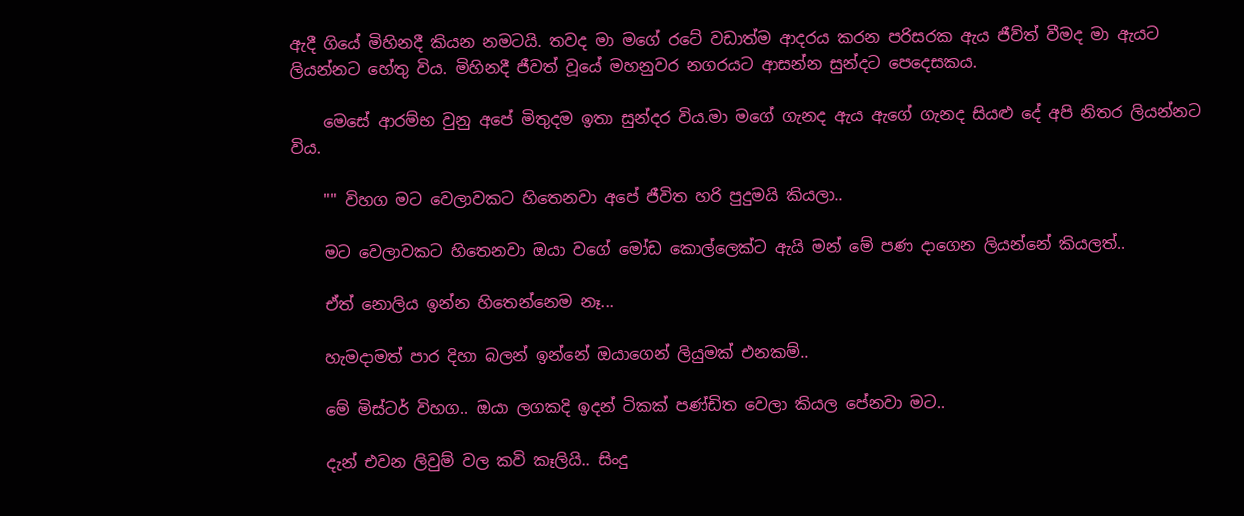ඇදී ගියේ මිහිනදී කියන නමටයි. තවද මා මගේ රටේ වඩාත්ම ආදරය කරන පරිසරක ඇය ජීව්ත් වීමද මා ඇයට ලියන්නට හේතු විය. මිහිනදී ජීවත් වූයේ මහනුවර නගරයට ආසන්න සුන්දට පෙදෙසකය.

    මෙසේ ආරම්භ වුනු අපේ මිතුදම ඉතා සුන්දර විය.මා මගේ ගැනද ඇය ඇගේ ගැනද සියළු දේ අපි නිතර ලියන්නට විය.

    "" විහග මට වෙලාවකට හිතෙනවා අපේ ජීවිත හරි පුදුමයි කියලා..

    මට වෙලාවකට හිතෙනවා ඔයා වගේ මෝඩ කොල්ලෙක්ට ඇයි මන් මේ පණ දාගෙන ලියන්නේ කියලත්..

    ඒත් නොලිය ඉන්න හිතෙන්නෙම නෑ...

    හැමදාමත් පාර දිහා බලන් ඉන්නේ ඔයාගෙන් ලියුමක් එනකම්..

    මේ මිස්ටර් විහග.. ඔයා ලගකදි ඉදන් ටිකක් පණ්ඩිත වෙලා කියල පේනවා මට..

    දැන් එවන ලිවුම් වල කවි කෑලියි.. සිංදු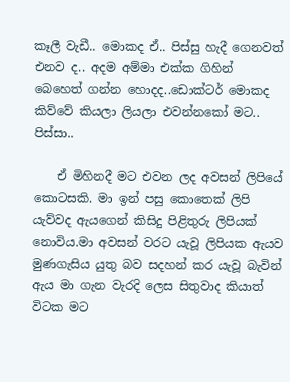කෑලී වැඩී.. මොකද ඒ.. පිස්සු හැදී ගෙනවත් එනව ද.. අදම අම්මා එක්ක ගිහින් බෙහෙත් ගන්න හොදද..ඩොක්ටර් මොකද කිව්වේ කියලා ලියලා එවන්නකෝ මට.. පිස්සා..

    ඒ මිහිනදී මට එවන ලද අවසන් ලිපියේ කොටසකි. මා ඉන් පසු කොතෙක් ලිපි යැව්වද ඇයගෙන් කිසිදු පිළිතුරු ලිපියක් නොවිය.මා අවසන් වරට යැවූ ලිපියක ඇයව මුණගැසිය යුතු බව සදහන් කර යැවූ බැවින් ඇය මා ගැන වැරදි ලෙස සිතුවාද කියාත් විටක මට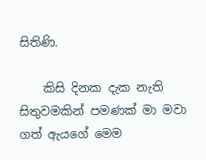සිතිණි.

    කිසි දිනක දැක නැති සිතුවමකින් පමණක් මා මවා ගත් ඇයගේ මෙම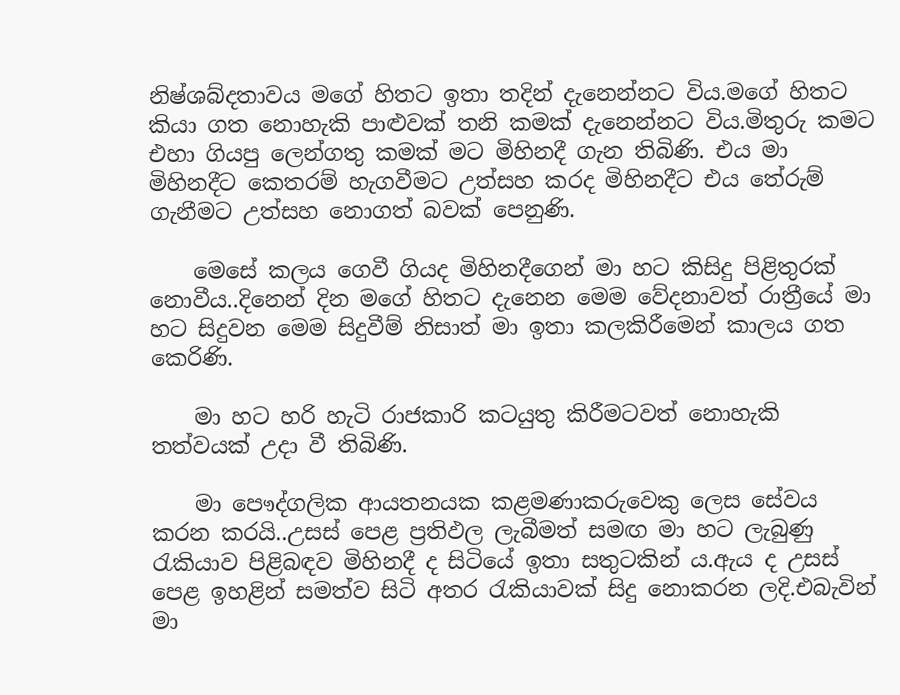නිෂ්ශබ්දතාවය මගේ හිතට ඉතා තදින් දැනෙන්නට විය.මගේ හිතට කියා ගත නොහැකි පාළුවක් තනි කමක් දැනෙන්නට විය.මිතුරු කමට එහා ගියපු ලෙන්ගතු කමක් මට මිහිනදී ගැන තිබිණි. එය මා මිහිනදීට කෙතරම් හැගවීමට උත්සහ කරද මිහිනදීට එය තේරුම් ගැනීමට උත්සහ නොගත් බවක් පෙනුණි.

    මෙසේ කලය ගෙවී ගියද මිහිනදීගෙන් මා හට කිසිදු පිළිතුරක් නොවීය..දිනෙන් දින මගේ හිතට දැනෙන මෙම වේදනාවත් රාත්‍රීයේ මා හට සිදුවන මෙම සිදුවීම් නිසාත් මා ඉතා කලකිරීමෙන් කාලය ගත කෙරිණි.

    මා හට හරි හැටි රාජකාරි කටයුතු කිරීමටවත් නොහැකි තත්වයක් උදා වී තිබිණි.

    මා පෞද්ගලික ආයතනයක කළමණාකරුවෙකු ලෙස සේවය කරන කරයි..උසස් පෙළ ප්‍රතිඵල ලැබීමත් සමඟ මා හට ලැබුණු රැකියාව පිළිබඳව මිහිනදී ද සිටියේ ඉතා සතුටකින්‍ ය.ඇය ද උසස් පෙළ ඉහළින් සමත්ව සිටි අතර රැකියාවක් සිදු නොකරන ලදි.එබැවින් මා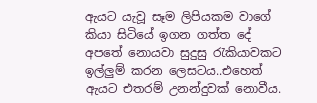ඇයට යැවූ සෑම ලිපියකම වාගේ කියා සිටියේ ඉගන ගත්ත දේ අපතේ නොයවා සුදුසු රැකියාවකට ඉල්ලුම් කරන ලෙසටය..එහෙත් ඇයට එතරම් උනන්දුවක් නොවීය.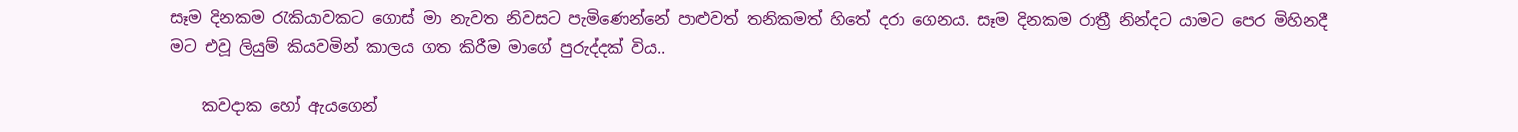සෑම දිනකම රැකියාවකට ගොස් මා නැවත නිවසට පැමිණෙන්නේ පාළුවත් තනිකමත් හිතේ දරා ගෙනය. සෑම දිනකම රාත්‍රී නින්දට යාමට පෙර මිහිනදී මට එවූ ලියුම් කියවමින් කාලය ගත කිරීම මාගේ පුරුද්දක් විය..

    කවදාක හෝ ඇයගෙන්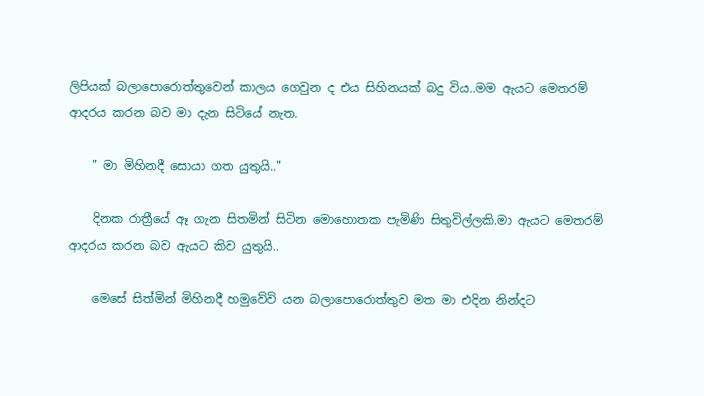ලිපියක් බලාපොරොත්තුවෙන් කාලය ගෙවුන ද එය සිහිනයක් බදු විය..මම ඇයට මෙතරම් ආදරය කරන බව මා දැන සිටියේ නැත.

    " මා මිහිනදී සොයා ගත යුතුයි.."

    දිනක රාත්‍රීයේ ඈ ගැන සිතමින් සිටින මොහොතක පැමිණි සිතුවිල්ලකි.මා ඇයට මෙතරම් ආදරය කරන බව ඇයට කිව යුතුයි..

    මෙසේ සිත්මින් මිහිනදී හමුවේවි යන බලාපොරොත්තුව මත මා එදින නින්දට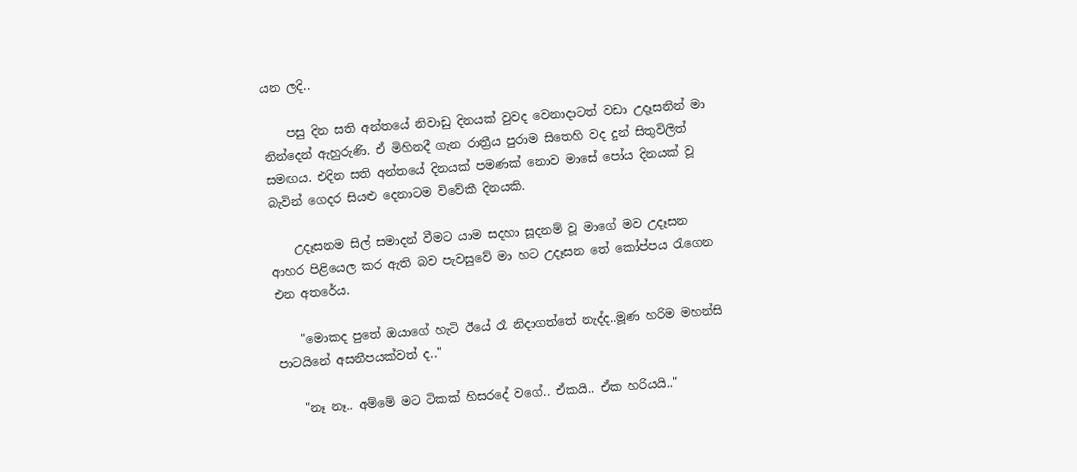යන ලදි..

    පසු දින සති අන්තයේ නිවාඩු දිනයක් වුවද වෙනාදාටත් වඩා උදෑසනින් මා නින්දෙන් ඇහුරුණි. ඒ මිහිනදී ගැන රාත්‍රීය පුරාම සිතෙහි වද දුන් සිතුවිලිත් සමඟය. එදින සති අන්තයේ දිනයක් පමණක් නොව මාසේ පෝය දිනයක් වූ බැවින් ගෙදර සියළු දෙනාටම විවේකී දිනයකි.

    උදෑසනම සිල් සමාදන් වීමට යාම සදහා සූදනම් වූ මාගේ මව උදෑසන ආහර පිළියෙල කර ඇති බව පැවසුවේ මා හට උදෑසන තේ කෝප්පය රැගෙන එන අතරේය.

    "මොකද පුතේ ඔයාගේ හැටි ඊයේ රෑ නිදාගත්තේ නැද්ද..මූණ හරිම මහන්සි පාටයිනේ අසනීපයක්වත් ද.."

    "නෑ නෑ.. අම්මේ මට ටිකක් හිසරදේ වගේ.. ඒකයි.. ඒක හරියයි.."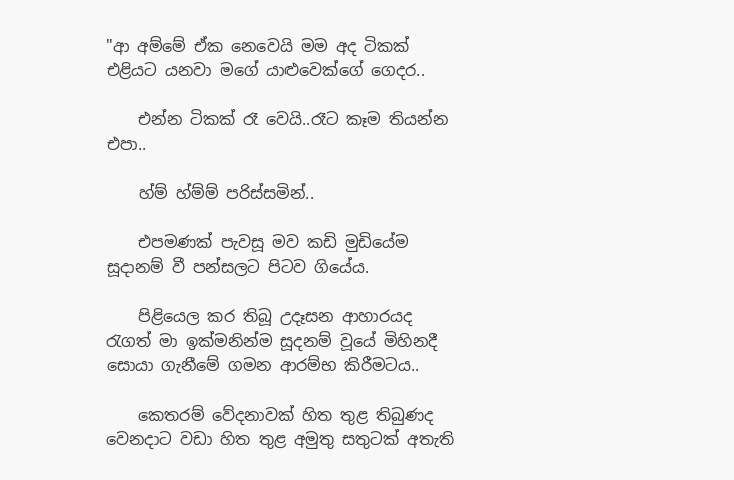"ආ අම්මේ ඒක නෙවෙයි මම අද ටිකක් එළියට යනවා මගේ යාළුවෙක්ගේ ගෙදර..

    එන්න ටිකක් රෑ වෙයි..රෑට කෑම තියන්න එපා..

    හ්ම් හ්ම්ම් පරිස්සමින්..

    එපමණක් පැවසූ මව කඩි මුඩියේම සූදානම් වී පන්සලට පිටව ගියේය.

    පිළියෙල කර තිබූ උදෑසන ආහාරයද රැගත් මා ඉක්මනින්ම සූදනම් වූයේ මිහිනදී සොයා ගැනීමේ ගමන ආරම්භ කිරීමටය..

    කෙතරම් වේදනාවක් හිත තුළ තිබුණද වෙනදාට වඩා හිත තුළ අමුතු සතුටක් අතැති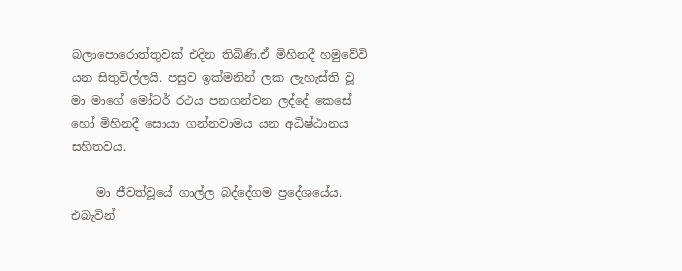බලාපොරොත්තුවක් එදින තිබිණි.ඒ මිහිනදී හමුවේවි යන සිතුවිල්ලයි. පසුව ඉක්මනින් ලක ලැහැස්ති වූ මා මාගේ මෝටර් රථය පනගන්වන ලද්දේ කෙසේ හෝ මිහිනදී සොයා ගන්නවාමය යන අධිෂ්ඨානය සහිතවය.

    මා ජීවත්වූයේ ගාල්ල බද්දේගම ප්‍රදේශයේය. එබැවින්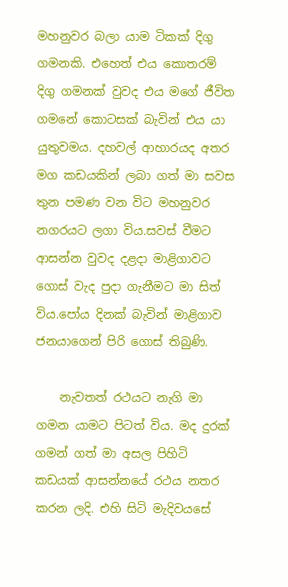මහනුවර බලා යාම ටිකක් දිගු ගමනකි. එහෙත් එය කොතරම් දිගු ගමනක් වුවද එය මගේ ජීවිත ගමනේ කොටසක් බැවින් එය යා යුතුවමය. දහවල් ආහාරයද අතර මග කඩයකින් ලබා ගත් මා සවස තුන පමණ වන විට මහනුවර නගරයට ලගා විය.සවස් වීමට ආසන්න වුවද දළදා මාළිගාවට ගොස් වැද පුදා ගැනීමට මා සිත් විය.පෝය දිනක් බැවින් මාළිගාව ජනයාගෙන් පිරි ගොස් තිබුණි.

    නැවතත් රථයට නැගි මා ගමන යාමට පිටත් විය. මද දුරක් ගමන් ගත් මා අසල පිහිටි කඩයක් ආසන්නයේ රථය නතර කරන ලදි. එහි සිටි මැදිවයසේ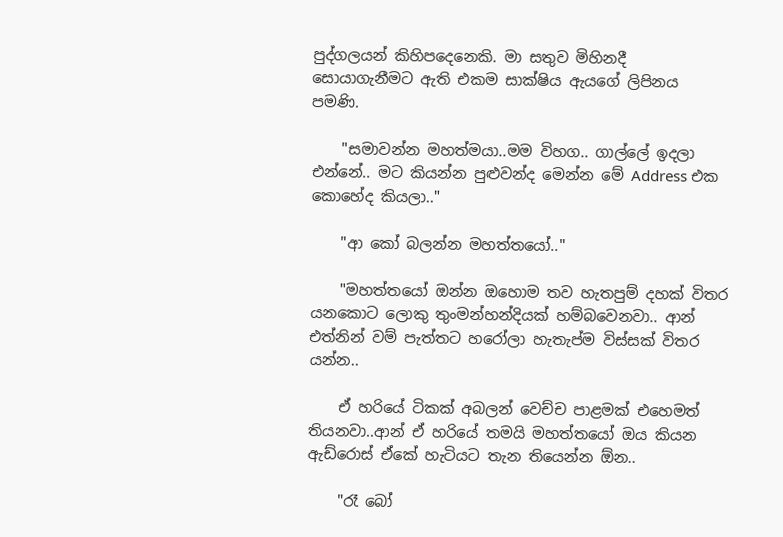පුද්ගලයන් කිහිපදෙනෙකි. මා සතුව මිහිනදී සොයාගැනීමට ඇති එකම සාක්ෂිය ඇයගේ ලිපිනය පමණි.

    "සමාවන්න මහත්මයා..මම විහග.. ගාල්ලේ ඉදලා එන්නේ.. මට කියන්න පුළුවන්ද මෙන්න මේ Address එක කොහේද කියලා.."

    "ආ කෝ බලන්න මහත්තයෝ.."

    "මහත්තයෝ ඔන්න ඔහොම තව හැතපුම් දහක් විතර යනකොට ලොකු තුංමන්හන්දියක් හම්බවෙනවා.. ආන් එත්නින් වම් පැත්තට හරෝලා හැතැප්ම විස්සක් විතර යන්න..

    ඒ හරියේ ටිකක් අබලන් වෙච්ච පාළමක් එහෙමත් තියනවා..ආන් ඒ හරියේ තමයි මහත්තයෝ ඔය කියන ඇඩ්රොස් ඒකේ හැටියට තැන තියෙන්න ඕන..

    "රෑ බෝ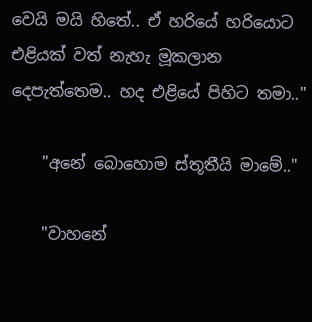වෙයි මයි හිතේ.. ඒ හරියේ හරියොට එළියක් වත් නැහැ මූකලාන දෙපැත්තෙම.. හද එළියේ පිහිට තමා.."

    "අනේ බොහොම ස්තූතීයි මාමේ.."

    "වාහනේ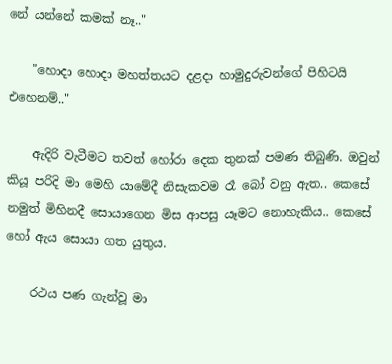නේ යන්නේ කමක් නෑ.."

    "හොදා හොදා මහත්තයට දළදා හාමුදුරුවන්ගේ පිහිටයි එහෙනම්.."

    ඇදිරි වැටීමට තවත් හෝරා දෙක තුනක් පමණ තිබුණි. ඔවුන් කියූ පරිදි මා මෙහි යාමේදී නිසැකවම රෑ බෝ වනු ඇත.. කෙසේ නමුත් මිහිනදී සොයාගෙන මිස ආපසු යෑමට නොහැකිය.. කෙසේ හෝ ඇය සොයා ගත යුතුය.

    රථය පණ ගැන්වූ මා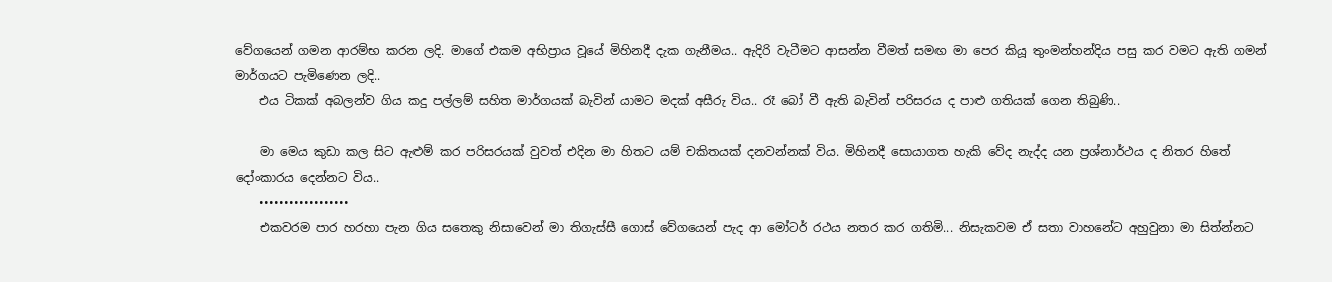වේගයෙන් ගමන ආරම්භ කරන ලදි. මාගේ එකම අභිප්‍රාය වූයේ මිහිනදී දැක ගැනීමය.. ඇදිරි වැටීමට ආසන්න වීමත් සමඟ මා පෙර කියූ තුංමන්හන්දිය පසු කර වමට ඇති ගමන් මාර්ගයට පැමිණෙන ලදි..
    එය ටිකක් අබලන්ව ගිය කදු පල්ලම් සහිත මාර්ගයක් බැවින් යාමට මදක් අසීරු විය.. රෑ බෝ වී ඇති බැවින් පරිසරය ද පාළු ගතියක් ගෙන තිබුණි..

    මා මෙය කුඩා කල සිට ඇළුම් කර පරිසරයක් වුවත් එදින මා හිතට යම් චකිතයක් දනවන්නක් විය. මිහිනදී සොයාගත හැකි වේද නැද්ද යන ප්‍රශ්නාර්ථය ද නිතර හිතේ දෝංකාරය දෙන්නට විය..
    ••••••••••••••••••
    එකවරම පාර හරහා පැන ගිය සතෙකු නිසාවෙන් මා තිගැස්සී ගොස් වේගයෙන් පැද ආ මෝටර් රථය නතර කර ගතිමි... නිසැකවම ඒ සතා වාහනේට අහුවුනා මා සිත්න්නට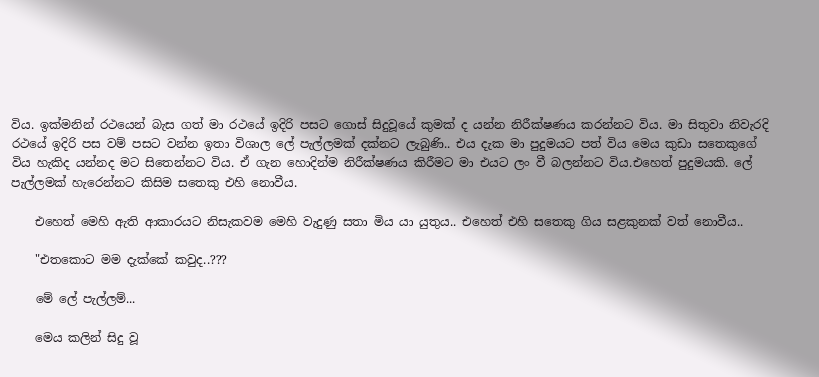විය. ඉක්මනින් රථයෙන් බැස ගත් මා රථයේ ඉදිරි පසට ගොස් සිදුවූයේ කුමක් ද යන්න නිරීක්ෂණය කරන්නට විය. මා සිතුවා නිවැරදි රථයේ ඉදිරි පස වම් පසට වන්න ඉතා විශාල ලේ පැල්ලමක් දක්නට ලැබුණි.. එය දැක මා පුදුමයට පත් විය මෙය කුඩා සතෙකුගේ විය හැකිද යන්නද මට සිතෙන්නට විය. ඒ ගැන හොදින්ම නිරීක්ෂණය කිරීමට මා එයට ලං වී බලන්නට විය.එහෙත් පුදුමයකි. ලේ පැල්ලමක් හැරෙන්නට කිසිම සතෙකු එහි නොවීය.

    එහෙත් මෙහි ඇති ආකාරයට නිසැකවම මෙහි වැදුණු සතා මිය යා යුතුය.. එහෙත් එහි සතෙකු ගිය සළකුනක් වත් නොවීය..

    "එතකොට මම දැක්කේ කවුද..???

    මේ ලේ පැල්ලම්...

    මෙය කලින් සිදු වූ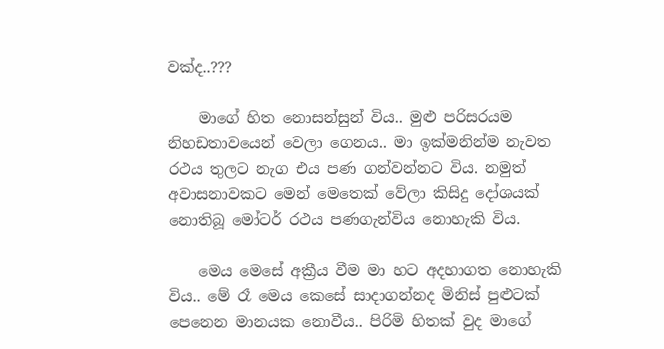වක්ද..???

    මාගේ හිත නොසන්සුන් විය.. මුළු පරිසරයම නිහඩතාවයෙන් වෙලා ගෙනය.. මා ඉක්මනින්ම නැවත රථය තුලට නැග එය පණ ගන්වන්නට විය. නමුත් අවාසනාවකට මෙන් මෙතෙක් වේලා කිසිදු දෝශයක් නොතිබූ මෝටර් රථය පණගැන්විය නොහැකි විය.

    මෙය මෙසේ අක්‍රීය වීම මා හට අදහාගත නොහැකි විය.. මේ රෑ මෙය කෙසේ සාදාගන්නද මිනිස් පුළුටක් පෙනෙන මානයක නොවීය.. පිරිමි හිතක් වුද මාගේ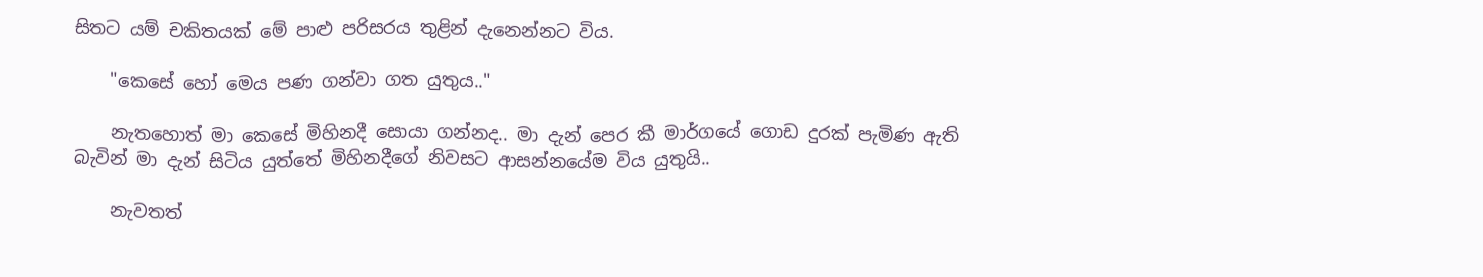සිතට යම් චකිතයක් මේ පාළු පරිසරය තුළින් දැනෙන්නට විය.

    "කෙසේ හෝ මෙය පණ ගන්වා ගත යුතුය.."

    නැතහොත් මා කෙසේ මිහිනදී සොයා ගන්නද.. මා දැන් පෙර කී මාර්ගයේ ගොඩ දුරක් පැමිණ ඇති බැවින් මා දැන් සිටිය යුත්තේ මිහිනදීගේ නිවසට ආසන්නයේම විය යුතුයි..

    නැවතත්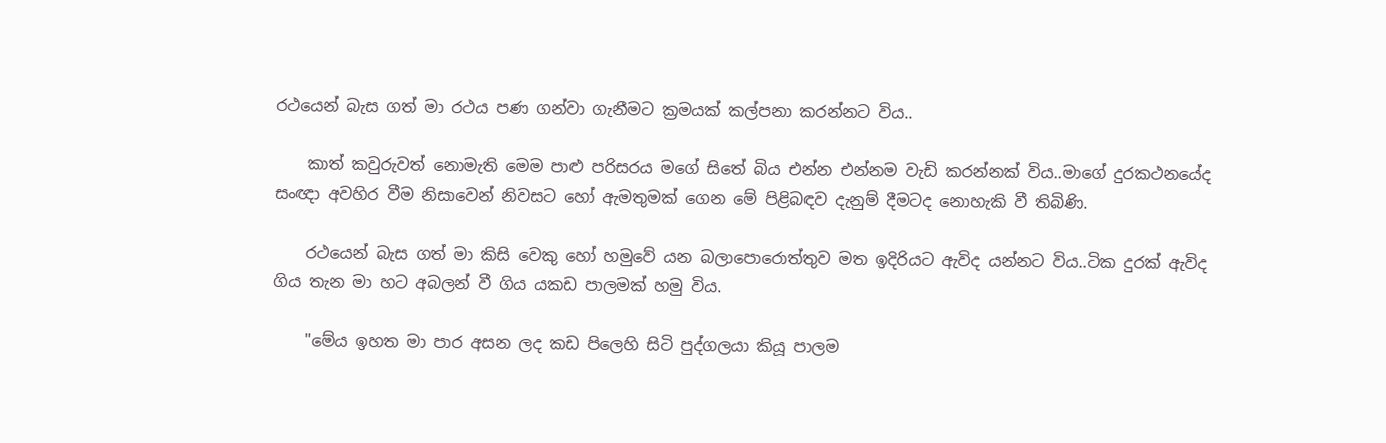රථයෙන් බැස ගත් මා රථය පණ ගන්වා ගැනීමට ක්‍රමයක් කල්පනා කරන්නට විය..

    කාත් කවුරුවත් නොමැති මෙම පාළු පරිසරය මගේ සිතේ බිය එන්න එන්නම වැඩි කරන්නක් විය..මාගේ දුරකථනයේද සංඥා අවහිර වීම නිසාවෙන් නිවසට හෝ ඇමතුමක් ගෙන මේ පිළිබඳව දැනුම් දීමටද නොහැකි වී තිබිණි.

    රථයෙන් බැස ගත් මා කිසි වෙකු හෝ හමුවේ යන බලාපොරොත්තුව මත ඉදිරියට ඇවිද යන්නට විය..ටික දුරක් ඇවිද ගිය තැන මා හට අබලන් වී ගිය යකඩ පාලමක් හමු විය.

    "මේය ඉහත මා පාර අසන ලද කඩ පිලෙහි සිටි පුද්ගලයා කියූ පාලම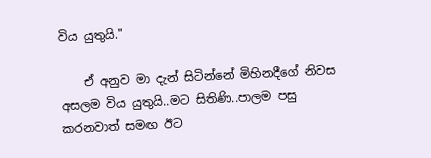විය යුතුයි."

    ඒ අනුව මා දැන් සිටින්නේ මිහිනදීගේ නිවස අසලම විය යුතුයි..මට සිතිණි..පාලම පසු කරනවාත් සමඟ ඊට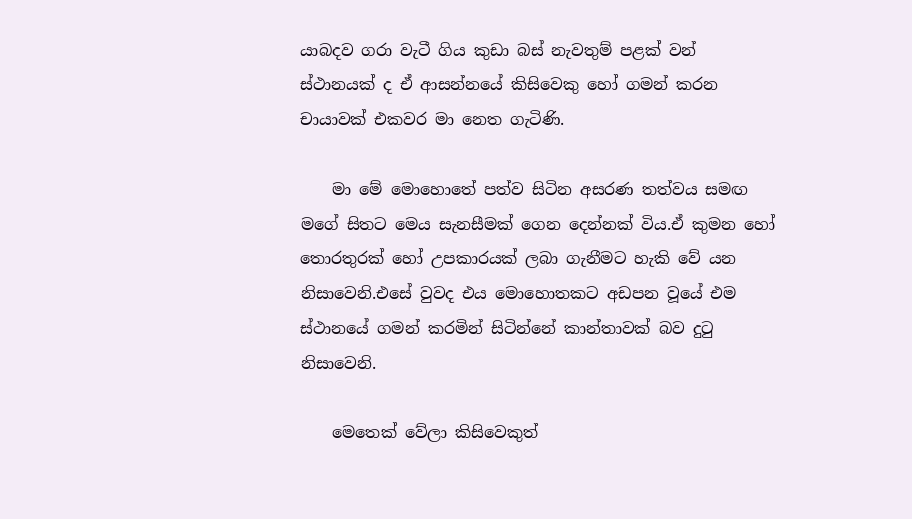යාබදව ගරා වැටී ගිය කුඩා බස් නැවතුම් පළක් වන් ස්ථානයක් ද ඒ ආසන්නයේ කිසිවෙකු හෝ ගමන් කරන චායාවක් එකවර මා නෙත ගැටිණි.

    මා මේ මොහොතේ පත්ව සිටින අසරණ තත්වය සමඟ මගේ සිතට මෙය සැනසීමක් ගෙන දෙන්නක් විය.ඒ කුමන හෝ තොරතුරක් හෝ උපකාරයක් ලබා ගැනීමට හැකි වේ යන නිසාවෙනි.එසේ වුවද එය මොහොතකට අඩපන වූයේ එම ස්ථානයේ ගමන් කරමින් සිටින්නේ කාන්තාවක් බව දුටු නිසාවෙනි.

    මෙතෙක් වේලා කිසිවෙකුත්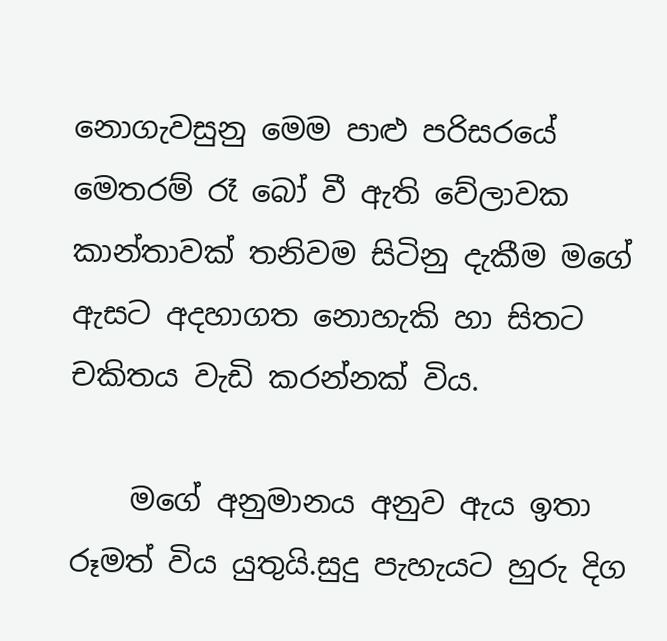නොගැවසුනු මෙම පාළු පරිසරයේ මෙතරම් රෑ බෝ වී ඇති වේලාවක කාන්තාවක් තනිවම සිටිනු දැකීම මගේ ඇසට අදහාගත නොහැකි හා සිතට චකිතය වැඩි කරන්නක්‍ විය.

    මගේ අනුමානය අනුව ඇය ඉතා රූමත් විය යුතුයි.සුදු පැහැයට හුරු දිග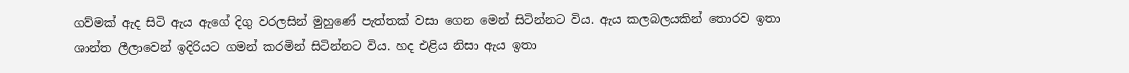ගව්මක් ඇද සිටි ඇය ඇගේ දිගු වරලසින් මුහුණේ පැත්තක් වසා ගෙන මෙන් සිටින්නට විය. ඇය කලබලයකින් තොරව ඉතා ශාන්ත ලීලාවෙන් ඉදිරියට ගමන් කරමින් සිටින්නට විය. හද එළිය නිසා ඇය ඉතා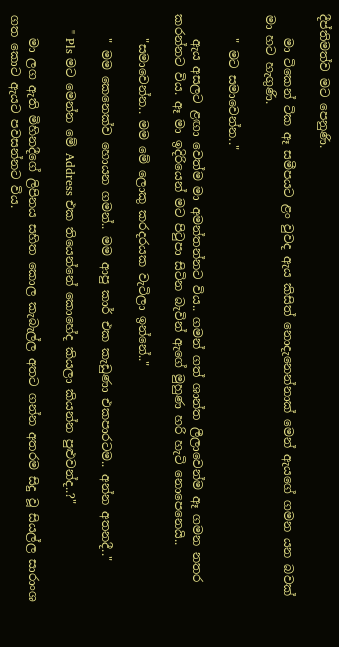දීප්තිමත්ව මට පෙනුණි.

    මා ටිකෙන් ටික ඈ සමීපයට ළං වුවද ඇය කිසිත් නොදැනෙන්නාක් මෙන් ඇයගේ ගමන යන බවක් මා හට හැගුණි.

    " මට සමාවෙන්න.."

    ඇය අසලට ළඟා වෙත්ම මා අමන්තන්නට විය.. ගමන් ගත් ශාන්ත ලීලාවෙන්ම ඈ ගමන නතර කරන්නට විය. ඈ මා ඉදිරියෙන් මට පිටුපා සිටින බැවින් ඇගේ මුහුණ හරි හැටි නොපෙනෙයි..

    "සමාවෙන්න.. මම මේ ලොකු කරදරයක වැටිලා ඉන්නේ.."

    " මම කෙනෙක්ව හොයන ගමන්.. මම ආපු කාර් එක කැඩුණා එකපාරටම.. අන්න අතනදී.."

    " Pls මට මෙන්න මේ Address එක තියෙන්නේ කොහේද කියලා කියන්න පුළුවන්ද..?"

    මා ලග ඇති මිහිනදීගේ ලිපිනය සහිත කොල කැබැල්ල අතට ගන්න අතරම සිදු වූ සියල්ල සාරාංශ ගත කොට ඇයට පවසන්නට විය.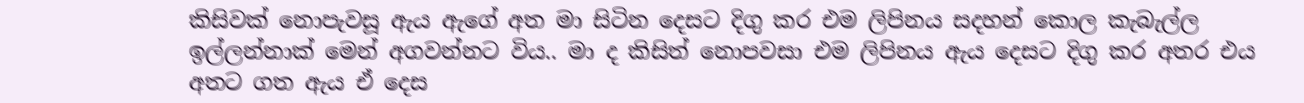කිසිවක් නොපැවසූ ඇය ඇගේ අත මා සිටින දෙසට දිගු කර එම ලිපිනය සදහන් කොල කැබැල්ල ඉල්ලන්නාක් මෙන් අගවන්නට විය.. මා ද කිසිත් නොපවසා එම ලිපිනය ඇය දෙසට දිගු කර අතර එය අතට ගත ඇය ඒ දෙස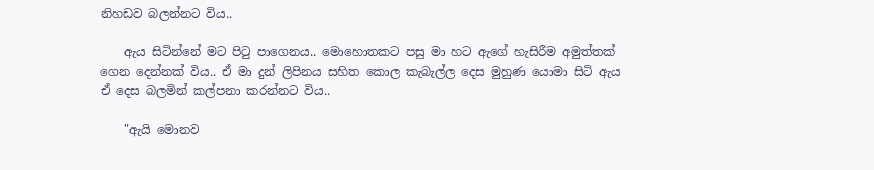නිහඩව බලන්නට විය..

    ඇය සිටින්නේ මට පිටු පාගෙනය.. මොහොතකට පසු මා හට ඇගේ හැසිරීම අමුත්තක් ගෙන දෙන්නක් විය.. ඒ මා දුන් ලිපිනය සහිත කොල කැබැල්ල දෙස මුහුණ යොමා සිටි ඇය ඒ දෙස බලමින් කල්පනා කරන්නට විය..

    "ඇයි මොනව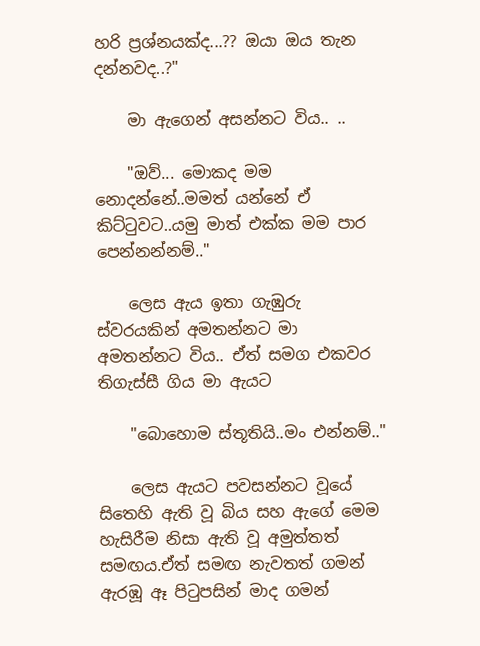හරි ප්‍රශ්නයක්ද...?? ඔයා ඔය තැන දන්නවද..?"

    මා ඇගෙන් අසන්නට විය.. ..

    "ඔව්... මොකද මම නොදන්නේ..මමත් යන්නේ ඒ කිට්ටුවට..යමු මාත් එක්ක මම පාර පෙන්නන්නම්.."

    ලෙස ඇය ඉතා ගැඹුරු ස්වරයකින් අමතන්නට මා අමතන්නට විය.. ඒත් සමග එකවර තිගැස්සී ගිය මා ඇයට

    "බොහොම ස්තූතියි..මං එන්නම්.."

    ලෙස ඇයට පවසන්නට වූයේ සිතෙහි ඇති වූ බිය සහ ඇගේ මෙම හැසිරීම නිසා ඇති වූ අමුත්තත් සමඟය.ඒත් සමඟ නැවතත් ගමන් ඇරඹූ ඈ පිටුපසින් මාද ගමන්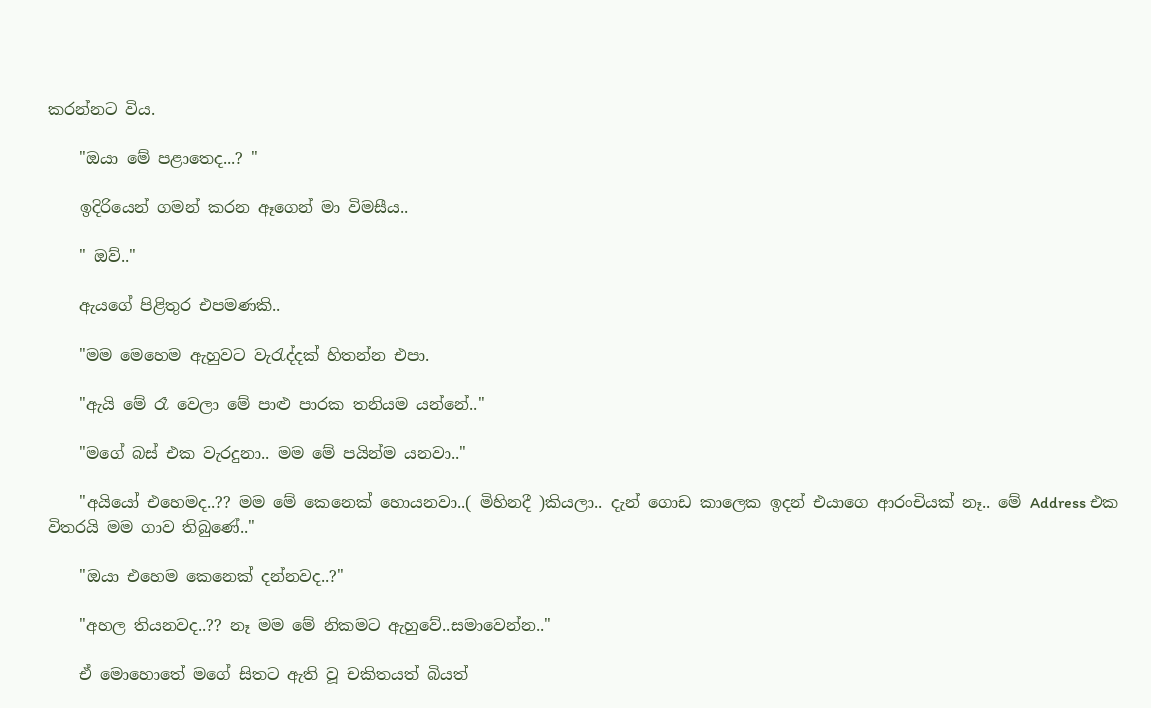කරන්නට විය.

    "ඔයා මේ පළාතෙද...? "

    ඉදිරියෙන් ගමන් කරන ඈගෙන් මා විමසීය..

    " ඔව්.."

    ඇයගේ පිළිතුර එපමණකි..

    "මම මෙහෙම ඇහුවට වැරැද්දක් හිතන්න එපා.

    "ඇයි මේ රෑ වෙලා මේ පාළු පාරක තනියම යන්නේ.."

    "මගේ බස් එක වැරදුනා.. මම මේ පයින්ම යනවා.."

    "අයියෝ එහෙමද..?? මම මේ කෙනෙක් හොයනවා..( මිහිනදී )කියලා.. දැන් ගොඩ කාලෙක ඉදන් එයාගෙ ආරංචියක් නෑ.. මේ Address එක විතරයි මම ගාව තිබුණේ.."

    "ඔයා එහෙම කෙනෙක් දන්නවද..?"

    "අහල තියනවද..?? නෑ මම මේ නිකමට ඇහුවේ..සමාවෙන්න.."

    ඒ මොහොතේ මගේ සිතට ඇති වූ චකිතයත් බියත්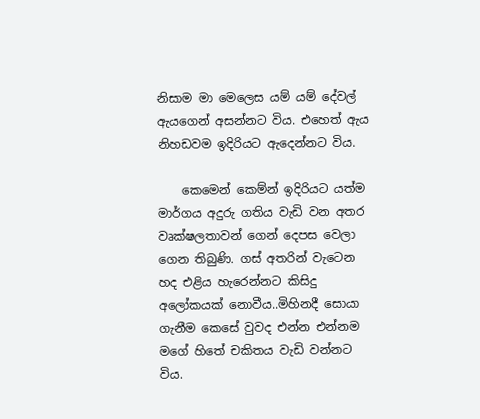නිසාම මා මෙලෙස යම් යම් දේවල් ඇයගෙන් අසන්නට විය. එහෙත් ඇය නිහඩවම ඉදිරියට ඇදෙන්නට විය.

    කෙමෙන් කෙම්න් ඉදිරියට යත්ම මාර්ගය අදුරු ගතිය වැඩි වන අතර වෘක්ෂලතාවන් ගෙන් දෙපස වෙලා ගෙන තිබුණි. ගස් අතරින් වැටෙන හද එළිය හැරෙන්නට කිසිදු අලෝකයක් නොවීය..මිහිනදී සොයා ගැනීම කෙසේ වුවද එන්න එන්නම මගේ හිතේ චකිතය වැඩි වන්නට විය.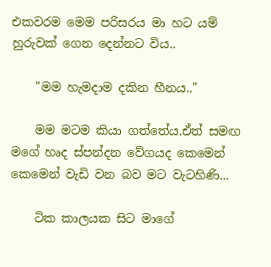එකවරම මෙම පරිසරය මා හට යම් හුරුවක් ගෙන දෙන්නට විය..

    "මම හැමදාම දකින හීනය.."

    මම මටම කියා ගත්තේය.ඒත් සමඟ මගේ හෘද ස්පන්දන වේගයද කෙමෙන් කෙමෙන් වැඩි වන බව මට වැටහිණි...

    ටික කාලයක සිට මාගේ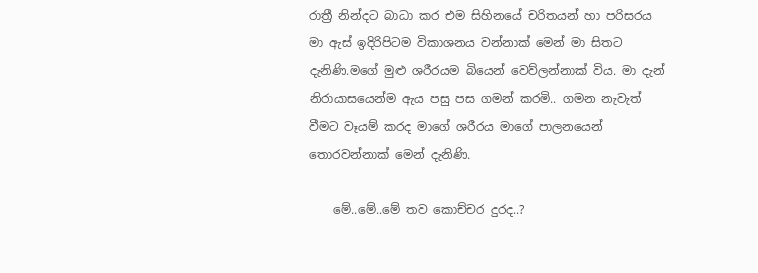රාත්‍රී නින්දට බාධා කර එම සිහිනයේ චරිතයන් හා පරිසරය මා ඇස් ඉදිරිපිටම විකාශනය වන්නාක් මෙන් මා සිතට දැනිණි.මගේ මුළු ශරීරයම බියෙන් වෙව්ලන්නාක් විය. මා දැන් නිරායාසයෙන්ම ඇය පසු පස ගමන් කරමි.. ගමන නැවැත් වීමට වෑයම් කරද මාගේ ශරීරය මාගේ පාලනයෙන් තොරවන්නාක් මෙන් දැනිණි.

    මේ..මේ..මේ තව කොච්චර දුරද..?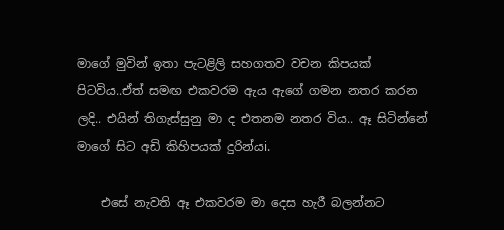මාගේ මුවින් ඉතා පැටළිලි සහගතව වචන කිපයක් පිටවිය..ඒත් සමඟ එකවරම ඇය ඇගේ ගමන නතර කරන ලදි.. එයින් තිගැස්සුනු මා ද එතනම නතර විය.. ඈ සිටින්නේ මාගේ සිට අඩි කිහිපයක් දුරින්යi.

    එසේ නැවති ඈ එකවරම මා දෙස හැරී බලන්නට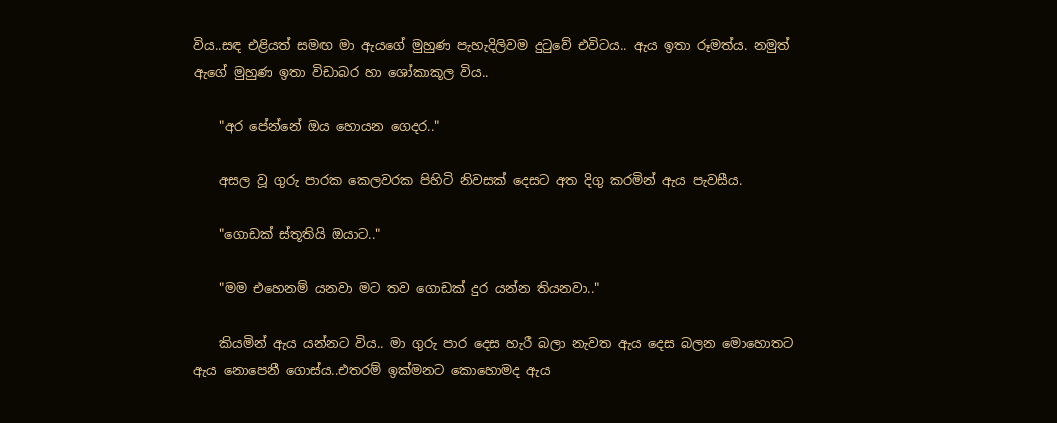විය..සඳ එළියත් සමඟ මා ඇයගේ මුහුණ පැහැදිලිවම දුටුවේ එවිටය.. ඇය ඉතා රූමත්ය. නමුත් ඇගේ මුහුණ ඉතා විඩාබර හා ශෝකාකූල විය..

    "අර පේන්නේ ඔය හොයන ගෙදර.."

    අසල වූ ගුරු පාරක කෙලවරක පිහිටි නිවසක් දෙසට අත දිගු කරමින් ඇය පැවසීය.

    "ගොඩක් ස්තූතියි ඔයාට.."

    "මම එහෙනම් යනවා මට තව ගොඩක් දුර යන්න තියනවා.."

    කියමින් ඇය යන්නට විය.. මා ගුරු පාර දෙස හැරී බලා නැවත ඇය දෙස බලන මොහොතට ඇය නොපෙනී ගොස්ය..එතරම් ඉක්මනට කොහොමද ඇය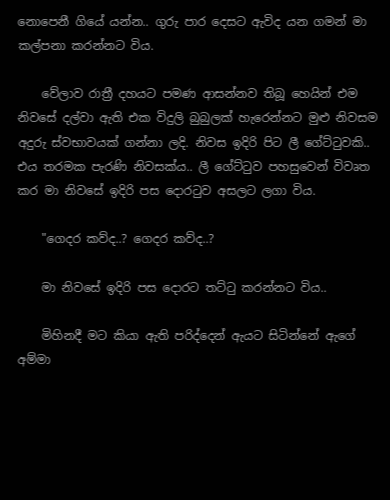නොපෙනී ගියේ යන්න.. ගුරු පාර දෙසට ඇවිද යන ගමන් මා කල්පනා කරන්නට විය.

    වේලාව රාත්‍රී දහයට පමණ ආසන්නව තිබූ හෙයින් එම නිවසේ දල්වා ඇති එක විදුලි බුබුලක් හැරෙන්නට මුළු නිවසම අදුරු ස්වභාවයක් ගන්නා ලදි. නිවස ඉදිරි පිට ලී ගේට්ටුවකි.. එය තරමක පැරණි නිවසක්ය.. ලී ගේට්ටුව පහසුවෙන් විවෘත කර මා නිවසේ ඉදිරි පස දොරටුව අසලට ලගා විය.

    "ගෙදර කව්ද..? ගෙදර කව්ද..?

    මා නිවසේ ඉදිරි පස දොරට තට්ටු කරන්නට විය..

    මිහිනදී මට කියා ඇති පරිද්දෙන් ඇයට සිටින්නේ ඇගේ අම්මා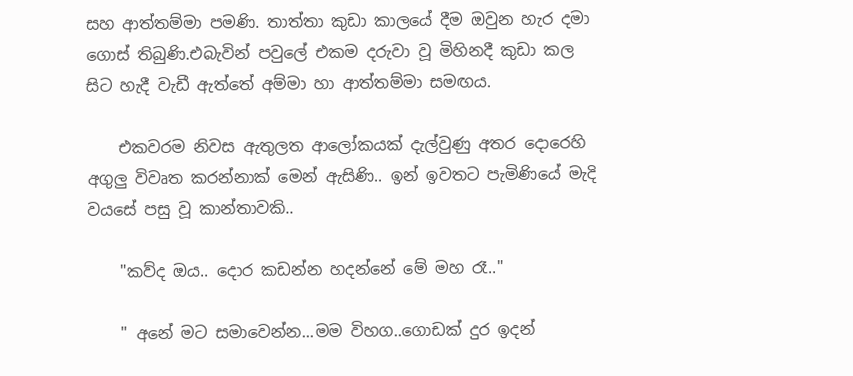සහ ආත්තම්මා පමණි. තාත්තා කුඩා කාලයේ දීම ඔවුන හැර දමා ගොස් තිබුණි.එබැවින් පවුලේ එකම දරුවා වූ මිහිනදී කුඩා කල සිට හැදී වැඩී ඇත්තේ අම්මා හා ආත්තම්මා සමඟය.

    එකවරම නිවස ඇතුලත ආලෝකයක් දැල්වුණු අතර දොරෙහි අගුලු විවෘත කරන්නාක් මෙන් ඇසිණි.. ඉන් ඉවතට පැමිණියේ මැදි වයසේ පසු වූ කාන්තාවකි..

    "කව්ද ඔය.. දොර කඩන්න හදන්නේ මේ මහ රෑ.."

    " අනේ මට සමාවෙන්න...මම විහග..ගොඩක් දුර ඉදන්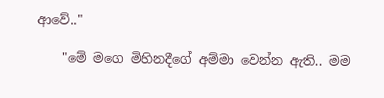ආවේ.."

    "මේ මගෙ මිහිනදීගේ අම්මා වෙන්න ඇති.. මම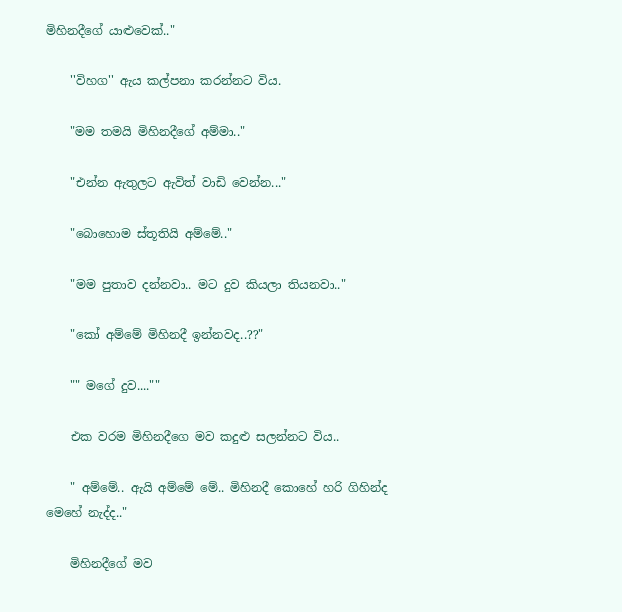මිහිනදීගේ යාළුවෙක්.."

    ''විහග'' ඇය කල්පනා කරන්නට විය.

    "මම තමයි මිහිනදීගේ අම්මා.."

    "එන්න ඇතුලට ඇවිත් වාඩි වෙන්න..."

    "බොහොම ස්තූතියි අම්මේ.."

    "මම පුතාව දන්නවා.. මට දුව කියලා තියනවා.."

    "කෝ අම්මේ මිහිනදී ඉන්නවද..??"

    "" මගේ දුව....""

    එක වරම මිහිනදීගෙ මව කදුළු සලන්නට විය..

    " අම්මේ.. ඇයි අම්මේ මේ.. මිහිනදී කොහේ හරි ගිහින්ද මෙහේ නැද්ද.."

    මිහිනදීගේ මව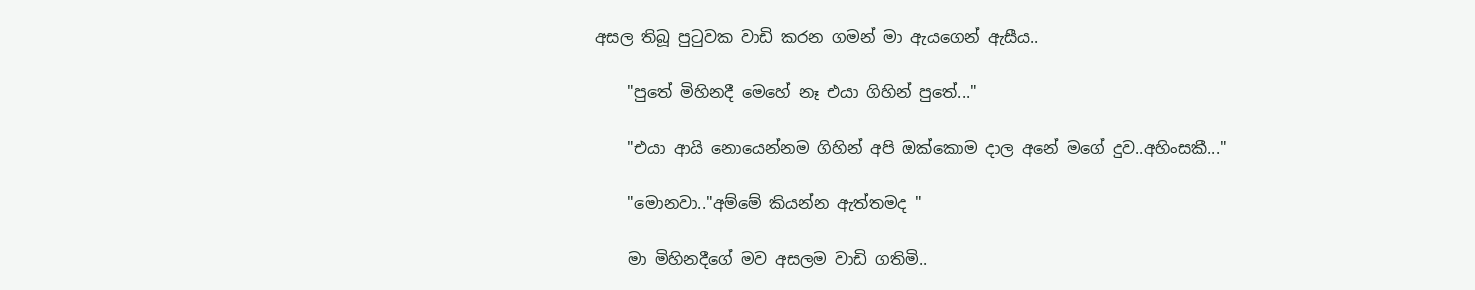අසල තිබූ පුටුවක වාඩි කරන ගමන් මා ඇයගෙන් ඇසීය..

    "පුතේ මිහිනදී මෙහේ නෑ එයා ගිහින් පුතේ..."

    "එයා ආයි නොයෙන්නම ගිහින් අපි ඔක්කොම දාල අනේ මගේ දුව..අහිංසකී..."

    "මොනවා.."අම්මේ කියන්න ඇත්තමද "

    මා මිහිනදීගේ මව අසලම වාඩි ගතිමි..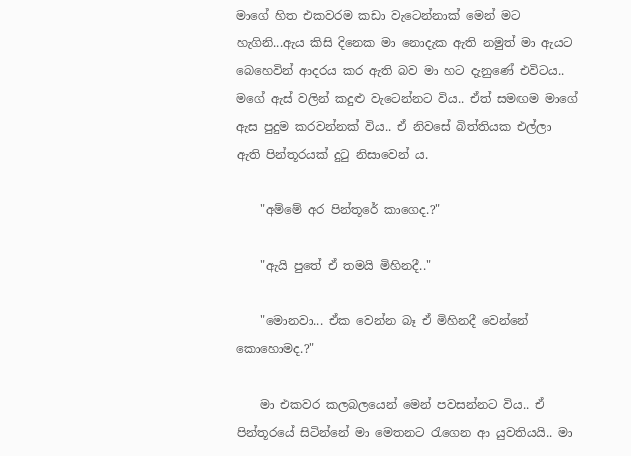මාගේ හිත එකවරම කඩා වැටෙන්නාක් මෙන් මට හැගිනි...ඇය කිසි දිනෙක මා නොදැක ඇති නමුත් මා ඇයට බෙහෙවින් ආදරය කර ඇති බව මා හට දැනුණේ එවිටය.. මගේ ඇස් වලින් කදුළු වැටෙන්නට විය.. ඒත් සමඟම මාගේ ඇස පුදුම කරවන්නක් විය.. ඒ නිවසේ බිත්තියක එල්ලා ඇති පින්තූරයක් දුටු නිසාවෙන්‍ ය.

    "අම්මේ අර පින්තූරේ කාගෙද.?"

    "ඇයි පුතේ ඒ තමයි මිහිනදී.."

    "මොනවා... ඒක වෙන්න බෑ ඒ මිහිනදී වෙන්නේ කොහොමද.?"

    මා එකවර කලබලයෙන් මෙන් පවසන්නට විය.. ඒ පින්තූරයේ සිටින්නේ මා මෙතනට රැගෙන ආ යුවතියයි.. මා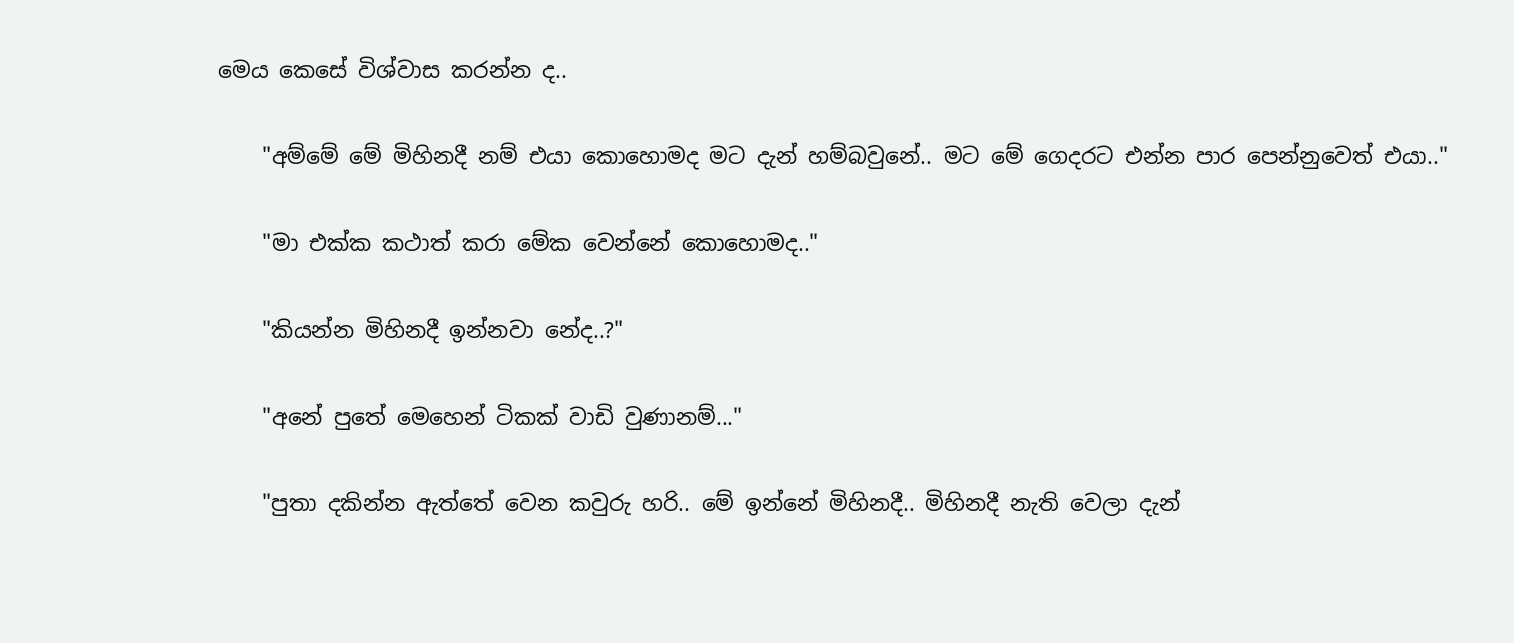මෙය කෙසේ විශ්වාස කරන්න ද..

    "අම්මේ මේ මිහිනදී නම් එයා කොහොමද මට දැන් හම්බවුනේ.. මට මේ ගෙදරට එන්න පාර පෙන්නුවෙත් එයා.."

    "මා එක්ක කථාත් කරා මේක වෙන්නේ කොහොමද.."

    "කියන්න මිහිනදී ඉන්නවා නේද..?"

    "අනේ පුතේ මෙහෙන් ටිකක් වාඩි වුණානම්..."

    "පුතා දකින්න ඇත්තේ වෙන කවුරු හරි.. මේ ඉන්නේ මිහිනදී.. මිහිනදී නැති වෙලා දැන්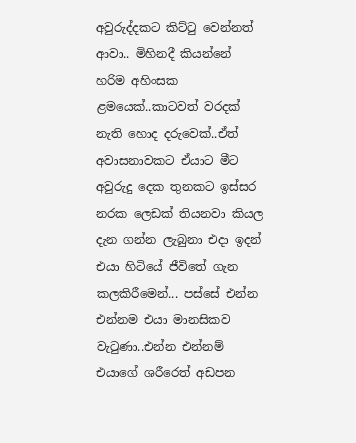අවුරුද්දකට කිට්ටු වෙන්නත් ආවා.. මිහිනදී කියන්නේ හරිම අහිංසක ළමයෙක්..කාටවත් වරදක් නැති හොද දරුවෙක්..ඒත් අවාසනාවකට ඒයාට මීට අවුරුදු දෙක තුනකට ඉස්සර නරක ලෙඩක් තියනවා කියල දැන ගන්න ලැබුනා එදා ඉදන් එයා හිටියේ ජීවිතේ ගැන කලකිරීමෙන්... පස්සේ එන්න එන්නම එයා මානසිකව වැටුණා..එන්න එන්නම් එයාගේ ශරීරෙත් අඩපන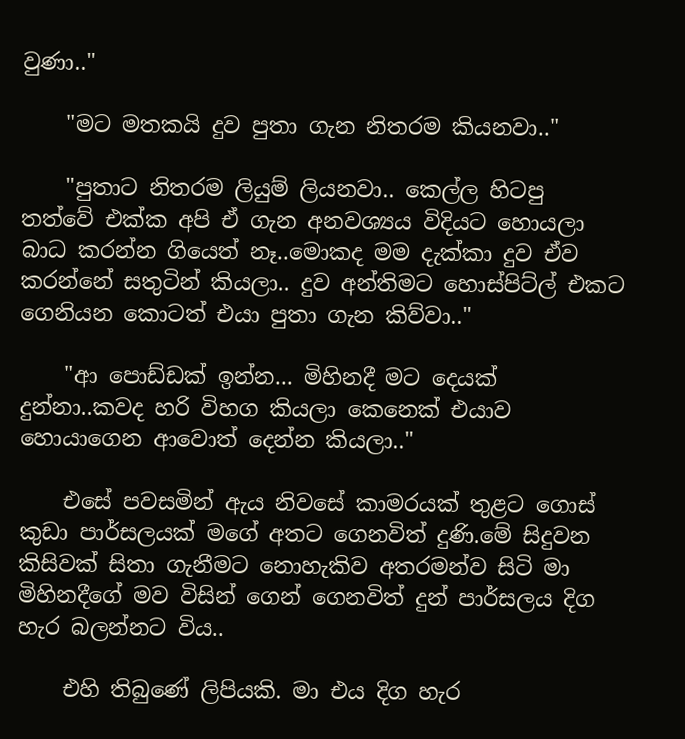වුණා.."

    "මට මතකයි දුව පුතා ගැන නිතරම කියනවා.."

    "පුතාට නිතරම ලියුම් ලියනවා.. කෙල්ල හිටපු තත්වේ එක්ක අපි ඒ ගැන අනවශ්‍යය විදියට හොයලා බාධ කරන්න ගියෙත් නෑ..මොකද මම දැක්කා දුව ඒව කරන්නේ සතුටින් කියලා.. දුව අන්තිමට හොස්පිට්ල් එකට ගෙනියන කොටත් එයා පුතා ගැන කිව්වා.."

    "ආ පොඩ්ඩක් ඉන්න... මිහිනදී මට දෙයක් දුන්නා..කවද හරි විහග කියලා කෙනෙක් එයාව හොයාගෙන ආවොත් දෙන්න කියලා.."

    එසේ පවසමින් ඇය නිවසේ කාමරයක් තුළට ගොස් කුඩා පාර්සලයක් මගේ අතට ගෙනවිත් දුණි.මේ සිදුවන කිසිවක් සිතා ගැනීමට නොහැකිව අතරමන්ව සිටි මා මිහිනදීගේ මව විසින් ගෙන් ගෙනවිත් දුන් පාර්සලය දිග හැර බලන්නට විය..

    එහි තිබුණේ ලිපියකි. මා එය දිග හැර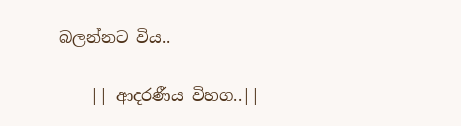බලන්නට විය..

    || ආදරණීය විහග..||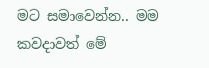මට සමාවෙන්න.. මම කවදාවත් මේ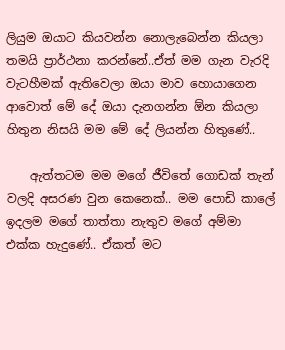ලියුම ඔයාට කියවන්න නොලැබෙන්න කියලා තමයි ප්‍රාර්ථනා කරන්නේ..ඒත් මම ගැන වැරදි වැටහීමක් ඇතිවෙලා ඔයා මාව හොයාගෙන ආවොත් මේ දේ ඔයා දැනගන්න ඕන කියලා හිතුන නිසයි මම මේ දේ ලියන්න හිතුණේ..

    ඇත්තටම මම මගේ ජීවිතේ ගොඩක් තැන් වලදි අසරණ වුන කෙනෙක්.. මම පොඩි කාලේ ඉදලම මගේ තාත්තා නැතුව මගේ අම්මා එක්ක හැදුණේ.. ඒකත් මට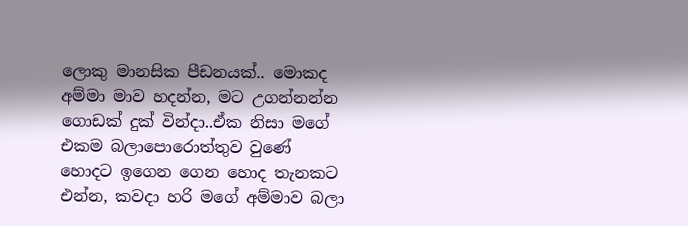ලොකු මානසික පීඩනයක්.. මොකද අම්මා මාව හදන්න, මට උගන්නන්න ගොඩක් දුක් වින්දා..ඒක නිසා මගේ එකම බලාපොරොත්තුව වුණේ හොදට ඉගෙන ගෙන හොද තැනකට එන්න, කවදා හරි මගේ අම්මාව බලා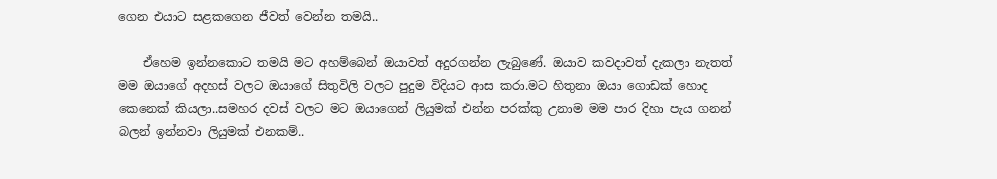ගෙන එයාට සළකගෙන ජීවත් වෙන්න තමයි..

    ඒහෙම ඉන්නකොට තමයි මට අහම්බෙන් ඔයාවත් අදුරගන්න ලැබුණේ. ඔයාව කවදාවත් දැකලා නැතත් මම ඔයාගේ අදහස් වලට ඔයාගේ සිතුවිලි වලට පුදුම විදියට ආස කරා.මට හිතුනා ඔයා ගොඩක් හොද කෙනෙක් කියලා..සමහර දවස් වලට මට ඔයාගෙන් ලියුමක් එන්න පරක්කු උනාම මම පාර දිහා පැය ගනන් බලන් ඉන්නවා ලියුමක් එනකම්..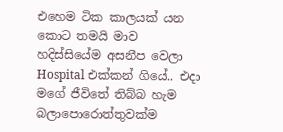එහෙම ටික කාලයක් යන කොට තමයි මාව හදිස්සියේම අසනීප වෙලා Hospital එක්කන් ගියේ.. එදා මගේ ජීවිතේ තිබ්බ හැම බලාපොරොත්තුවක්ම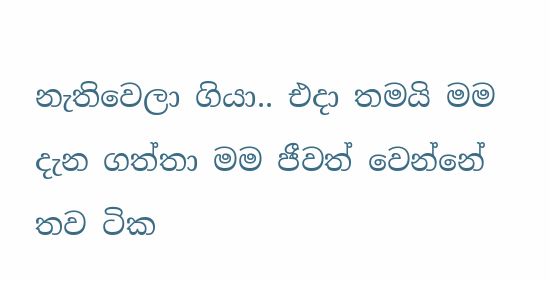නැතිවෙලා ගියා.. එදා තමයි මම දැන ගත්තා මම ජීවත් වෙන්නේ තව ටික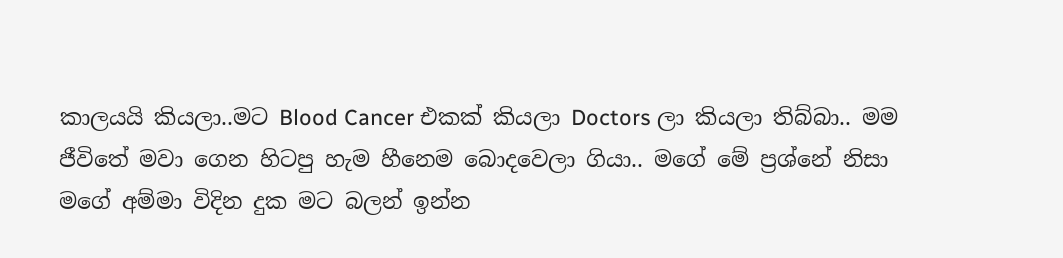කාලයයි කියලා..මට Blood Cancer එකක් කියලා Doctors ලා කියලා තිබ්බා.. මම ජීවිතේ මවා ගෙන හිටපු හැම හීනෙම බොදවෙලා ගියා.. මගේ මේ ප්‍රශ්නේ නිසා මගේ අම්මා විදින දුක මට බලන් ඉන්න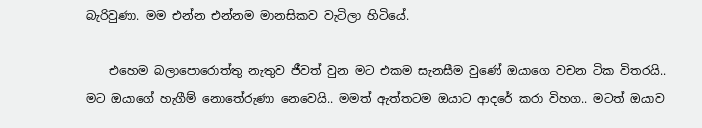බැරිවුණා. මම එන්න එන්නම මානසිකව වැටිලා හිටියේ.

    එහෙම බලාපොරොත්තු නැතුව ජීවත් වුන මට එකම සැනසීම වුණේ ඔයාගෙ වචන ටික විතරයි.. මට ඔයාගේ හැගීම් නොතේරුණා නෙවෙයි.. මමත් ඇත්තටම ඔයාට ආදරේ කරා විහග.. මටත් ඔයාව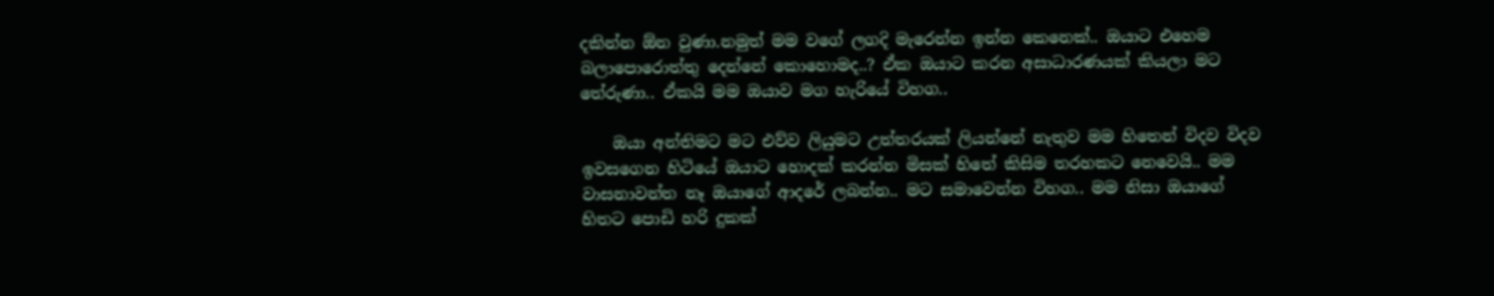දකින්න ඕන වුණා.නමුත් මම වගේ ලගදි මැරෙන්න ඉන්න කෙනෙක්.. ඔයාට එහෙම බලාපොරොත්තු දෙන්නේ කොහොමද..? ඒක ඔයාට කරන අසාධාරණයක් කියලා මට තේරුණා.. ඒකයි මම ඔයාව මග හැරියේ විහග..

    ඔයා අන්තිමට මට එව්ව ලියුමට උත්තරයක් ලියන්නේ නැතුව මම හිතෙන් විදව විදව ඉවසගෙන හිටියේ ඔයාට හොදක් කරන්න මිසක් හිතේ කිසිම තරහකට නෙවෙයි.. මම වාසනාවන්ත නෑ ඔයාගේ ආදරේ ලබන්න.. මට සමාවෙන්න විහග.. මම නිසා ඔයාගේ හිතට පොඩි හරි දුකක්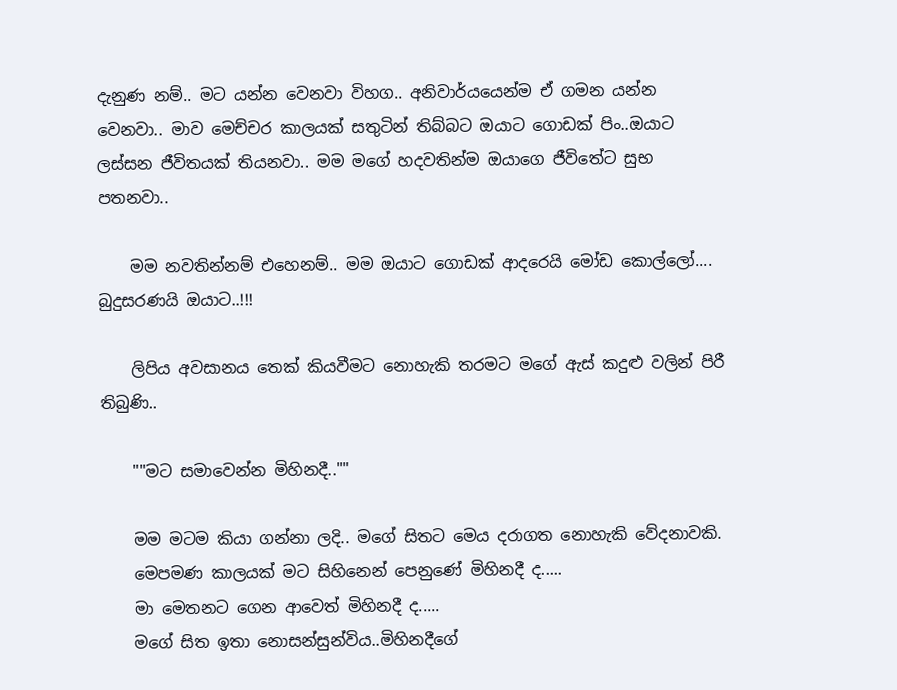දැනුණ නම්.. මට යන්න වෙනවා විහග.. අනිවාර්යයෙන්ම ඒ ගමන යන්න වෙනවා.. මාව මෙච්චර කාලයක් සතුටින් තිබ්බට ඔයාට ගොඩක් පිං..ඔයාට ලස්සන ජීවිතයක් තියනවා.. මම මගේ හදවතින්ම ඔයාගෙ ජීවිතේට සුභ පතනවා..

    මම නවතින්නම් එහෙනම්.. මම ඔයාට ගොඩක් ආදරෙයි මෝඩ කොල්ලෝ.... බුදුසරණයි ඔයාට..!!!

    ලිපිය අවසානය තෙක් කියවීමට නොහැකි තරමට මගේ ඇස් කදුළු වලින් පිරී තිබුණි..

    ""මට සමාවෙන්න මිහිනදී..""

    මම මටම කියා ගන්නා ලදි.. මගේ සිතට මෙය දරාගත නොහැකි වේදනාවකි.
    මෙපමණ කාලයක් මට සිහිනෙන් පෙනුණේ මිහිනදී ද.....
    මා මෙතනට ගෙන ආවෙත් මිහිනදී ද.....
    මගේ සිත ඉතා නොසන්සුන්විය..මිහිනදීගේ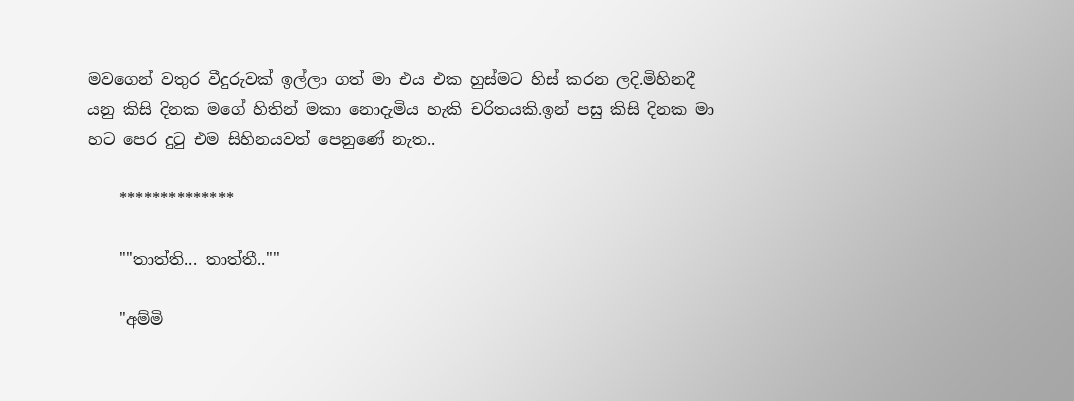මවගෙන් වතුර වීදුරුවක් ඉල්ලා ගත් මා එය එක හුස්මට හිස් කරන ලදි.මිහිනදී යනු කිසි දිනක මගේ හිතින් මකා නොදැමිය හැකි චරිතයකි.ඉන් පසු කිසි දිනක මා හට පෙර දුටු එම සිහිනයවත් පෙනුණේ නැත..

    **************

    ""තාත්ති... තාත්තී..""

    "අම්මි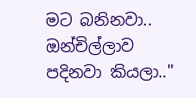මට බනිනවා.. ඔන්චිල්ලාව පදිනවා කියලා.."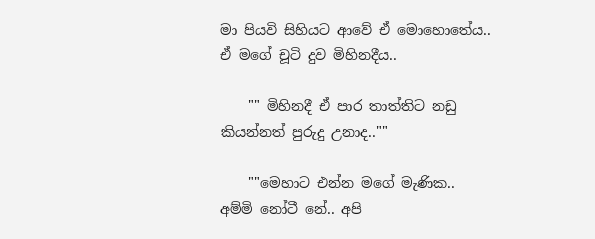මා පියවි සිහියට ආවේ ඒ මොහොතේය.. ඒ මගේ චූටි දුව මිහිනදීය..

    "" මිහිනදී ඒ පාර තාත්තිට නඩු කියන්නත් පුරුදු උනාද..""

    ""මෙහාට එන්න මගේ මැණික.. අම්මි නෝටී නේ.. අපි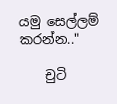යමු සෙල්ලම් කරන්න.."

    චුටි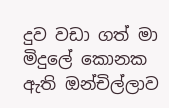දුව වඩා ගත් මා මිදුලේ කොනක ඇති ඔන්චිල්ලාව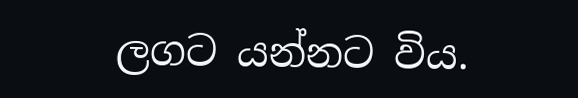ලගට යන්නට විය.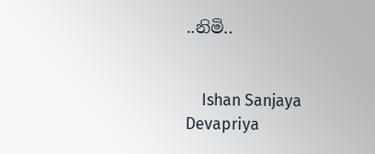..නිමි..


    Ishan Sanjaya Devapriya